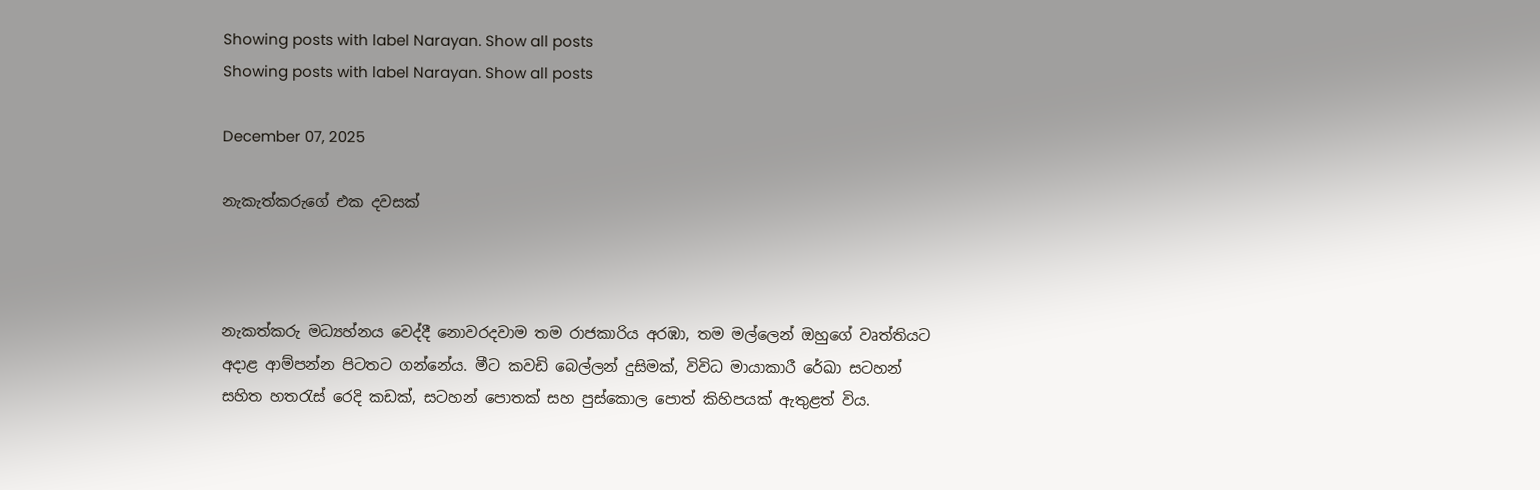Showing posts with label Narayan. Show all posts
Showing posts with label Narayan. Show all posts

December 07, 2025

නැකැත්කරුගේ එක දවසක්



නැකත්කරු මධ්‍යහ්නය වෙද්දී නොවරදවාම තම රාජකාරිය අරඹා, තම මල්ලෙන් ඔහුගේ වෘත්තියට අදාළ ආම්පන්න පිටතට ගන්නේය. මීට කවඩි බෙල්ලන් දුසිමක්, විවිධ මායාකාරී රේඛා සටහන් සහිත හතරැස් රෙදි කඩක්, සටහන් පොතක් සහ පුස්කොල පොත් කිහිපයක් ඇතුළත් විය.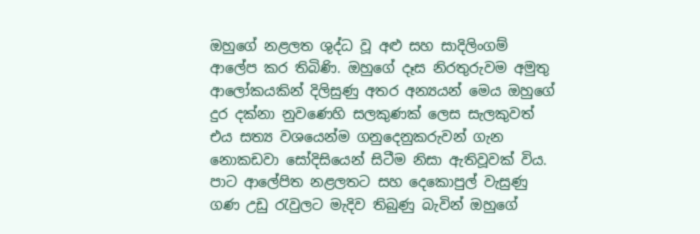ඔහුගේ නළලත ශුද්ධ වූ අළු සහ සාදිලිංගම් ආලේප කර තිබිණි. ඔහුගේ දෑස නිරතුරුවම අමුතු ආලෝකයකින් දිලිසුණු අතර අන්‍යයන් මෙය ඔහුගේ දුර දක්නා නුවණෙහි සලකුණක් ලෙස සැලකුවත් එය සත්‍ය වශයෙන්ම ගනුදෙනුකරුවන් ගැන නොකඩවා සෝදිසියෙන් සිටීම නිසා ඇතිවූවක් විය. පාට ආලේපිත නළලතට සහ දෙකොපුල් වැසුණු ගණ උඩු රැවුලට මැදිව තිබුණු බැවින් ඔහුගේ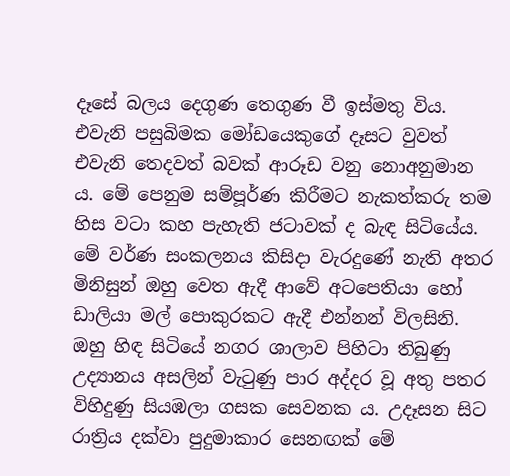දෑසේ බලය දෙගුණ තෙගුණ වී ඉස්මතු විය. එවැනි පසුබිමක මෝඩයෙකුගේ දෑසට වුවත් එවැනි තෙදවත් බවක් ආරූඩ වනු නොඅනුමාන ය. මේ පෙනුම සම්පූර්ණ කිරීමට නැකත්කරු තම හිස වටා කහ පැහැති ජටාවක් ද බැඳ සිටියේය. මේ වර්ණ සංකලනය කිසිදා වැරදුණේ නැති අතර මිනිසුන් ඔහු වෙත ඇදී ආවේ අටපෙතියා හෝ ඩාලියා මල් පොකුරකට ඇදී එන්නන් විලසිනි. ඔහු හිඳ සිටියේ නගර ශාලාව පිහිටා තිබුණු උද්‍යානය අසලින් වැටුණු පාර අද්දර වූ අතු පතර විහිදුණු සියඹලා ගසක සෙවනක ය. උදෑසන සිට රාත්‍රිය දක්වා පුදුමාකාර සෙනඟක් මේ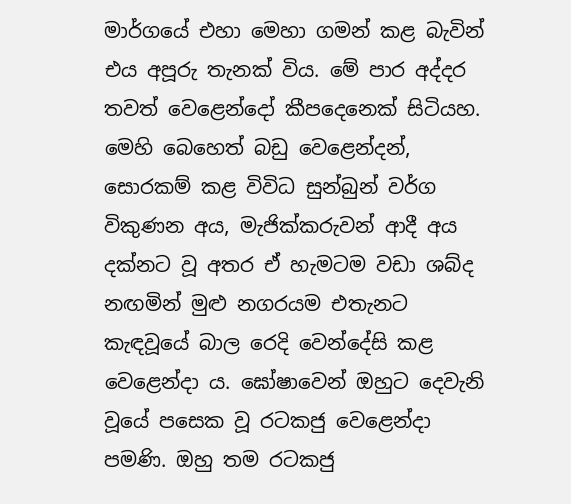මාර්ගයේ එහා මෙහා ගමන් කළ බැවින් එය අපූරු තැනක් විය. මේ පාර අද්දර තවත් වෙළෙන්දෝ කීපදෙනෙක් සිටියහ. මෙහි බෙහෙත් බඩු වෙළෙන්දන්, සොරකම් කළ විවිධ සුන්බුන් වර්ග විකුණන අය, මැජික්කරුවන් ආදී අය දක්නට වූ අතර ඒ හැමටම වඩා ශබ්ද නඟමින් මුළු නගරයම එතැනට කැඳවූයේ බාල රෙදි වෙන්දේසි කළ වෙළෙන්දා ය. ඝෝෂාවෙන් ඔහුට දෙවැනි වූයේ පසෙක වූ රටකජු වෙළෙන්දා පමණි. ඔහු තම රටකජු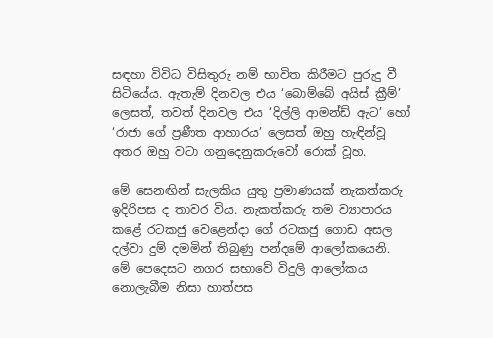සඳහා විවිධ විසිතුරු නම් භාවිත කිරීමට පුරුදු වී සිටියේය. ඇතැම් දිනවල එය ‘බොම්බේ අයිස් ක්‍රීම්’ ලෙසත්, තවත් දිනවල එය ‘දිල්ලි ආමන්ඩ් ඇට’ හෝ ‘රාජා ගේ ප්‍රණීත ආහාරය’ ලෙසත් ඔහු හැඳින්වූ අතර ඔහු වටා ගනුදෙනුකරුවෝ රොක් වූහ.

මේ සෙනඟින් සැලකිය යුතු ප්‍රමාණයක් නැකත්කරු ඉදිරිපස ද තාවර විය. නැකත්කරු තම ව්‍යාපාරය කළේ රටකජු වෙළෙන්දා ගේ රටකජු ගොඩ අසල දල්වා දුම් දමමින් තිබුණු පන්දමේ ආලෝකයෙනි. මේ පෙදෙසට නගර සභාවේ විදුලි ආලෝකය නොලැබීම නිසා හාත්පස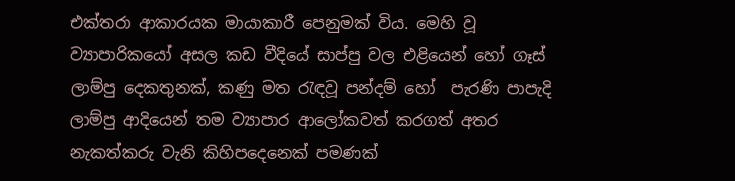එක්තරා ආකාරයක මායාකාරී පෙනුමක් විය. මෙහි වූ ව්‍යාපාරිකයෝ අසල කඩ වීදියේ සාප්පු වල එළියෙන් හෝ ගෑස් ලාම්පු දෙකතුනක්, කණු මත රැඳවූ පන්දම් හෝ  පැරණි පාපැදි ලාම්පු ආදියෙන් තම ව්‍යාපාර ආලෝකවත් කරගත් අතර නැකත්කරු වැනි කිහිපදෙනෙක් පමණක්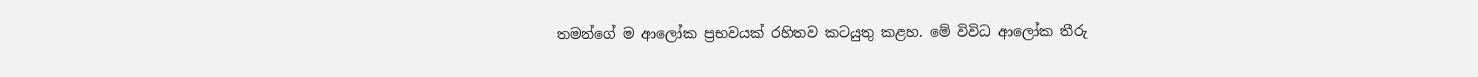තමන්ගේ ම ආලෝක ප්‍රභවයක් රහිතව කටයුතු කළහ. මේ විවිධ ආලෝක තීරු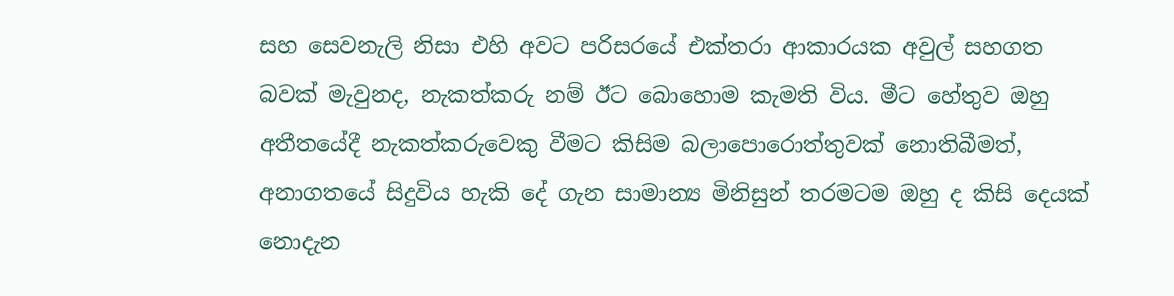සහ සෙවනැලි නිසා එහි අවට පරිසරයේ එක්තරා ආකාරයක අවුල් සහගත බවක් මැවුනද, නැකත්කරු නම් ඊට බොහොම කැමති විය. මීට හේතුව ඔහු අතීතයේදී නැකත්කරුවෙකු වීමට කිසිම බලාපොරොත්තුවක් නොතිබීමත්, අනාගතයේ සිදුවිය හැකි දේ ගැන සාමාන්‍ය මිනිසුන් තරමටම ඔහු ද කිසි දෙයක් නොදැන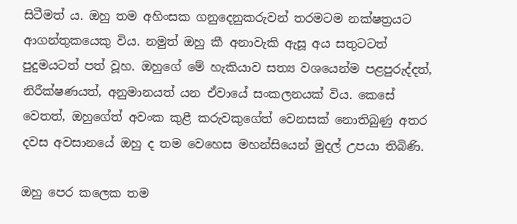සිටීමත් ය. ඔහු තම අහිංසක ගනුදෙනුකරුවන් තරමටම නක්ෂත්‍රයට ආගන්තුකයෙකු විය. නමුත් ඔහු කී අනාවැකි ඇසූ අය සතුටටත් පුදුමයටත් පත් වූහ. ඔහුගේ මේ හැකියාව සත්‍ය වශයෙන්ම පළපුරුද්දත්, නිරීක්ෂණයත්, අනුමානයත් යන ඒවායේ සංකලනයක් විය. කෙසේ වෙතත්, ඔහුගේත් අවංක කුළී කරුවකුගේත් වෙනසක් නොතිබුණු අතර දවස අවසානයේ ඔහු ද තම වෙහෙස මහන්සියෙන් මුදල් උපයා තිබිණි.

ඔහු පෙර කලෙක තම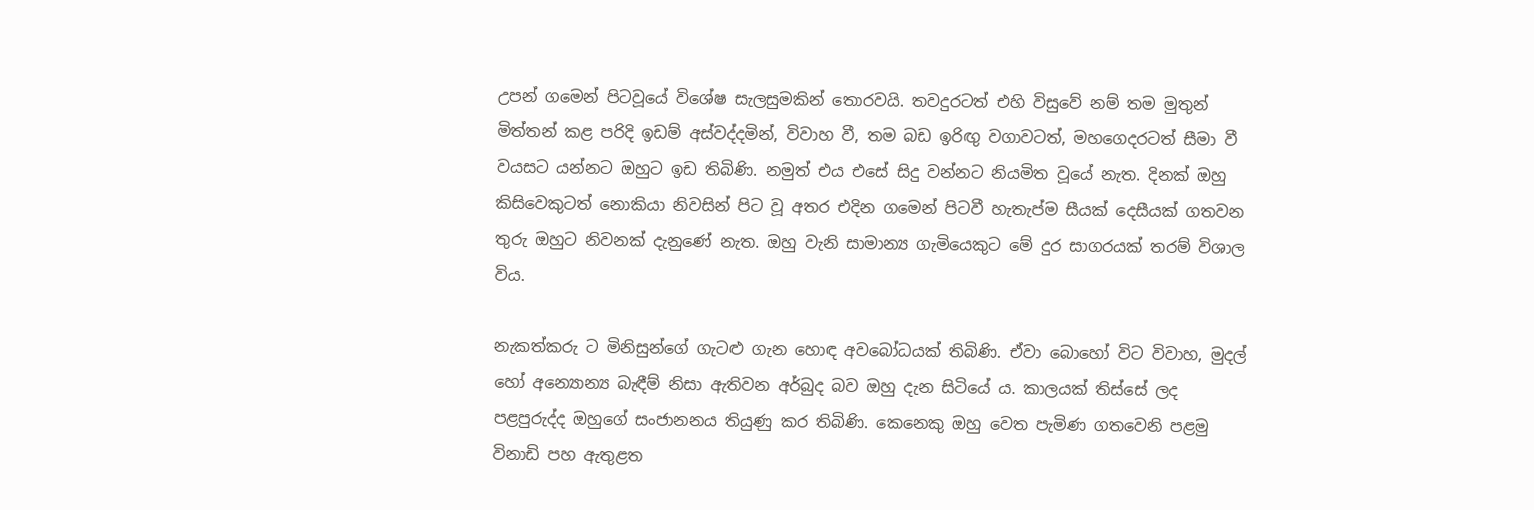උපන් ගමෙන් පිටවූයේ විශේෂ සැලසුමකින් තොරවයි. තවදුරටත් එහි විසුවේ නම් තම මුතුන් මිත්තන් කළ පරිදි ඉඩම් අස්වද්දමින්, විවාහ වී, තම බඩ ඉරිඟු වගාවටත්, මහගෙදරටත් සීමා වී වයසට යන්නට ඔහුට ඉඩ තිබිණි. නමුත් එය එසේ සිදු වන්නට නියමිත වූයේ නැත. දිනක් ඔහු කිසිවෙකුටත් නොකියා නිවසින් පිට වූ අතර එදින ගමෙන් පිටවී හැතැප්ම සීයක් දෙසීයක් ගතවන තුරු ඔහුට නිවනක් දැනුණේ නැත. ඔහු වැනි සාමාන්‍ය ගැමියෙකුට මේ දුර සාගරයක් තරම් විශාල විය.

නැකත්කරු ට මිනිසුන්ගේ ගැටළු ගැන හොඳ අවබෝධයක් තිබිණි. ඒවා බොහෝ විට විවාහ, මුදල් හෝ අන්‍යොන්‍ය බැඳීම් නිසා ඇතිවන අර්බුද බව ඔහු දැන සිටියේ ය. කාලයක් තිස්සේ ලද පළපුරුද්ද ඔහුගේ සංජානනය තියුණු කර තිබිණි. කෙනෙකු ඔහු වෙත පැමිණ ගතවෙනි පළමු විනාඩි පහ ඇතුළත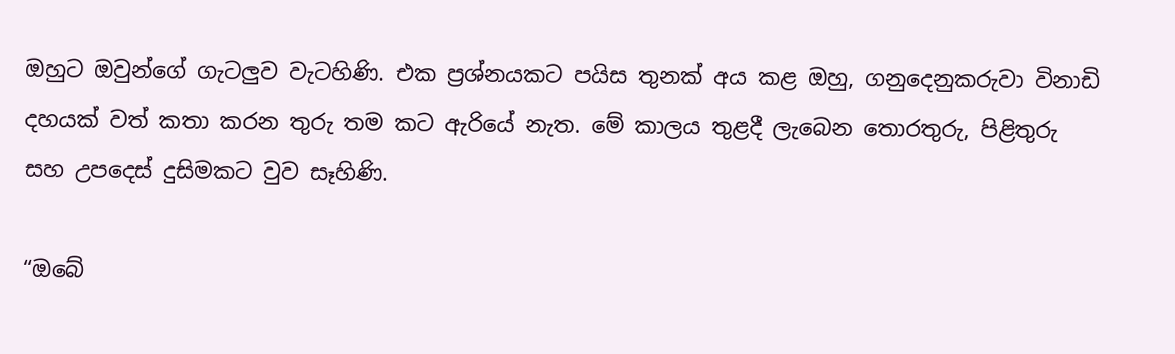ඔහුට ඔවුන්ගේ ගැටලුව වැටහිණි. එක ප්‍රශ්නයකට පයිස තුනක් අය කළ ඔහු, ගනුදෙනුකරුවා විනාඩි දහයක් වත් කතා කරන තුරු තම කට ඇරියේ නැත. මේ කාලය තුළදී ලැබෙන තොරතුරු, පිළිතුරු සහ උපදෙස් දුසිමකට වුව සෑහිණි.

“ඔබේ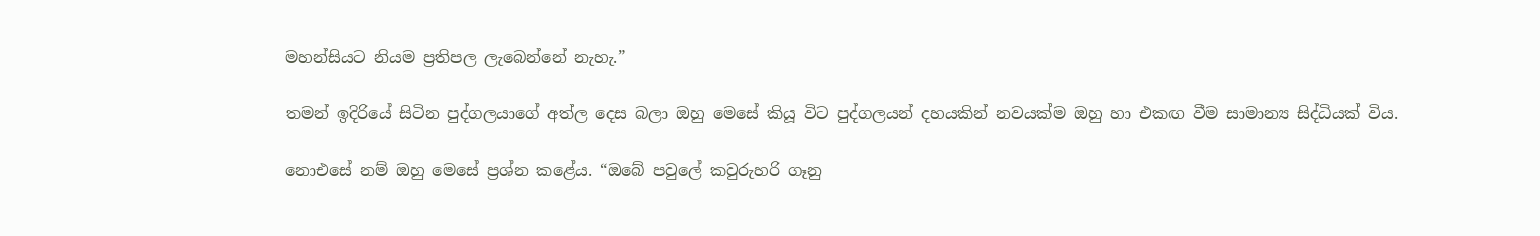මහන්සියට නියම ප්‍රතිපල ලැබෙන්නේ නැහැ.”

තමන් ඉදිරියේ සිටින පුද්ගලයාගේ අත්ල දෙස බලා ඔහු මෙසේ කියූ විට පුද්ගලයන් දහයකින් නවයක්ම ඔහු හා එකඟ වීම සාමාන්‍ය සිද්ධියක් විය.

නොඑසේ නම් ඔහු මෙසේ ප්‍රශ්න කළේය. “ඔබේ පවුලේ කවුරුහරි ගෑනු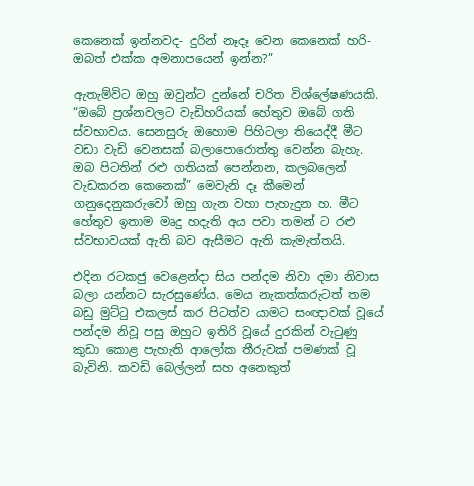කෙනෙක් ඉන්නවද- දුරින් නෑදෑ වෙන කෙනෙක් හරි- ඔබත් එක්ක අමනාපයෙන් ඉන්න?”

ඇතැම්විට ඔහු ඔවුන්ට දුන්නේ චරිත විශ්ලේෂණයකි. “ඔබේ ප්‍රශ්නවලට වැඩිහරියක් හේතුව ඔබේ ගති ස්වභාවය. සෙනසුරු ඔහොම පිහිටලා තියෙද්දී මීට වඩා වැඩි වෙනසක් බලාපොරොත්තු වෙන්න බැහැ. ඔබ පිටතින් රළු ගතියක් පෙන්නන, කලබලෙන් වැඩකරන කෙනෙක්” මෙවැනි දෑ කීමෙන් ගනුදෙනුකරුවෝ ඔහු ගැන වහා පැහැදුන හ. මීට හේතුව ඉතාම මෘදු හදැති අය පවා තමන් ට රළු ස්වභාවයක් ඇති බව ඇසීමට ඇති කැමැත්තයි.

එදින රටකජු වෙළෙන්දා සිය පන්දම නිවා දමා නිවාස බලා යන්නට සැරසුණේය. මෙය නැකත්කරුටත් තම බඩු මුට්ටු එකලස් කර පිටත්ව යාමට සංඥාවක් වූයේ පන්දම නිවූ පසු ඔහුට ඉතිරි වූයේ දුරකින් වැටුණු කුඩා කොළ පැහැති ආලෝක තීරුවක් පමණක් වූ බැවිනි. කවඩි බෙල්ලන් සහ අනෙකුත්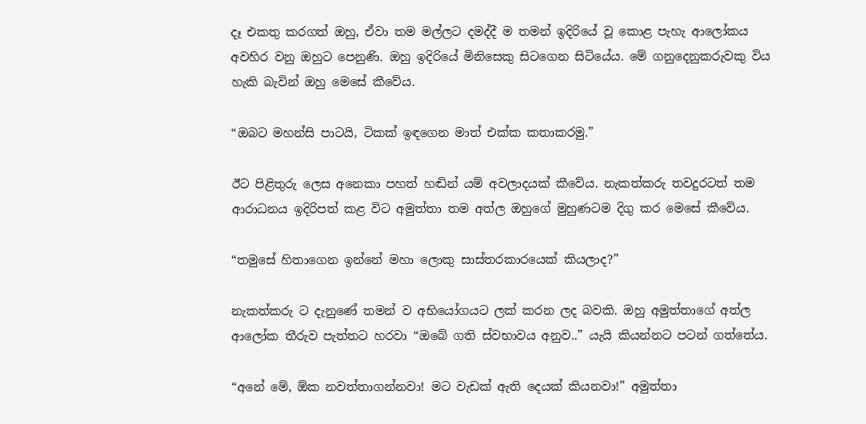දෑ එකතු කරගත් ඔහු, ඒවා තම මල්ලට දමද්දී ම තමන් ඉදිරියේ වූ කොළ පැහැ ආලෝකය අවහිර වනු ඔහුට පෙනුණි. ඔහු ඉදිරියේ මිනිසෙකු සිටගෙන සිටියේය. මේ ගනුදෙනුකරුවකු විය හැකි බැවින් ඔහු මෙසේ කීවේය.

“ඔබට මහන්සි පාටයි, ටිකක් ඉඳගෙන මාත් එක්ක කතාකරමු.”

ඊට පිළිතුරු ලෙස අනෙකා පහත් හඬින් යම් අවලාදයක් කීවේය. නැකත්කරු තවදුරටත් තම ආරාධනය ඉදිරිපත් කළ විට අමුත්තා තම අත්ල ඔහුගේ මුහුණටම දිගු කර මෙසේ කීවේය.

“තමුසේ හිතාගෙන ඉන්නේ මහා ලොකු සාස්තරකාරයෙක් කියලාද?”

නැකත්කරු ට දැනුණේ තමන් ව අභියෝගයට ලක් කරන ලද බවකි. ඔහු අමුත්තාගේ අත්ල ආලෝක තීරුව පැත්තට හරවා “ඔබේ ගති ස්වභාවය අනුව..” යැයි කියන්නට පටන් ගත්තේය.

“අනේ මේ, ඕක නවත්තාගන්නවා! මට වැඩක් ඇති දෙයක් කියනවා!” අමුත්තා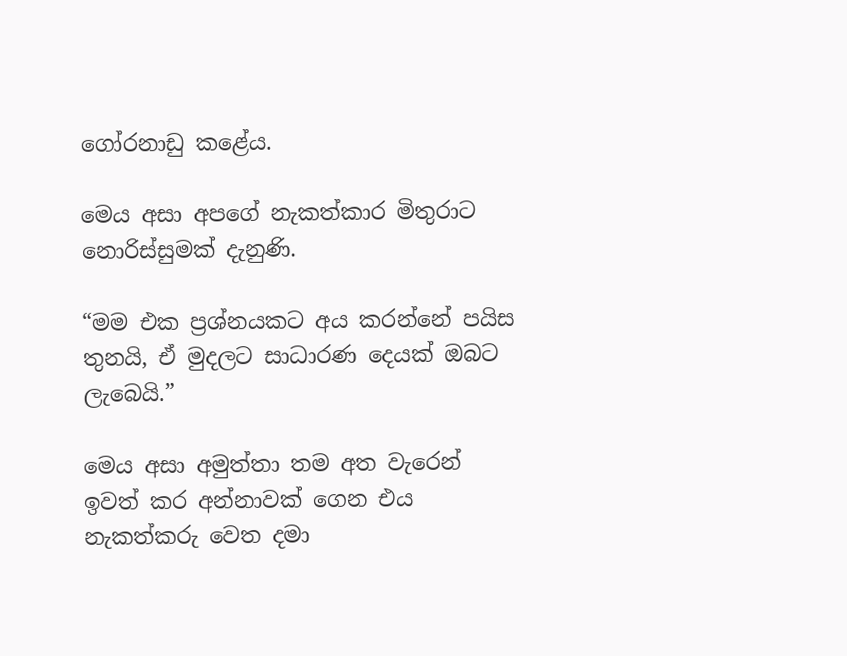ගෝරනාඩු කළේය.

මෙය අසා අපගේ නැකත්කාර මිතුරාට නොරිස්සුමක් දැනුණි.

“මම එක ප්‍රශ්නයකට අය කරන්නේ පයිස තුනයි, ඒ මුදලට සාධාරණ දෙයක් ඔබට ලැබෙයි.”

මෙය අසා අමුත්තා තම අත වැරෙන් ඉවත් කර අන්නාවක් ගෙන එය නැකත්කරු වෙත දමා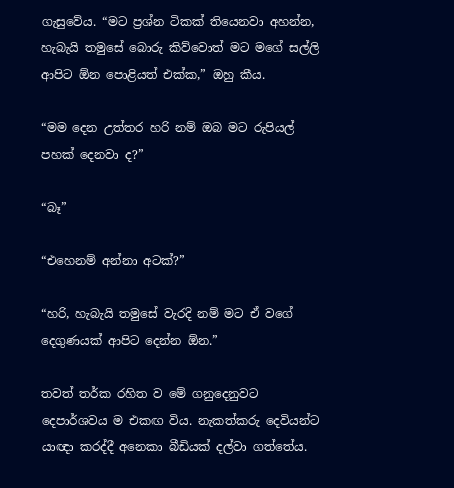ගැසුවේය. “මට ප්‍රශ්න ටිකක් තියෙනවා අහන්න, හැබැයි තමුසේ බොරු කිව්වොත් මට මගේ සල්ලි ආපිට ඕන පොළියත් එක්ක,” ඔහු කීය.

“මම දෙන උත්තර හරි නම් ඔබ මට රුපියල් පහක් දෙනවා ද?”

“බෑ”

“එහෙනම් අන්නා අටක්?”

“හරි, හැබැයි තමුසේ වැරදි නම් මට ඒ වගේ දෙගුණයක් ආපිට දෙන්න ඕන.”

තවත් තර්ක රහිත ව මේ ගනුදෙනුවට දෙපාර්ශවය ම එකඟ විය. නැකත්කරු දෙවියන්ට යාඥා කරද්දී අනෙකා බීඩියක් දල්වා ගත්තේය.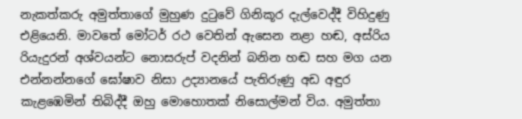නැකත්කරු අමුත්තාගේ මුහුණ දුටුවේ ගිනිකූර දැල්වෙද්දී විහිදුණු එළියෙනි. මාවතේ මෝටර් රථ වෙතින් ඇසෙන නළා හඬ, අස්රිය රියැදුරන් අශ්වයන්ට නොසරුප් වදනින් බනින හඬ සහ මග යන එන්නන්නගේ ඝෝෂාව නිසා උද්‍යානයේ පැතිරුණු අඩ අඳුර කැළඹෙමින් තිබිද්දී ඔහු මොහොතක් නිසොල්මන් විය. අමුත්තා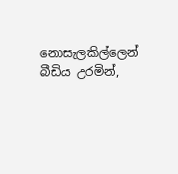නොසැලකිල්ලෙන් බීඩිය උරමින්,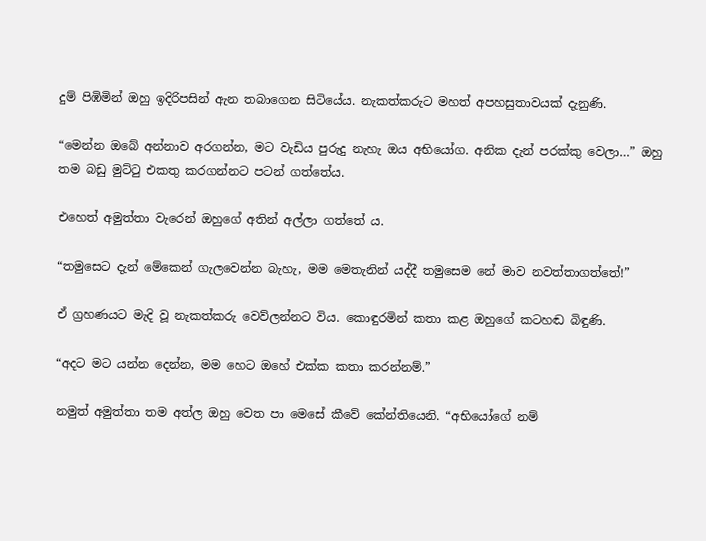දුම් පිඹිමින් ඔහු ඉදිරිපසින් ඇන තබාගෙන සිටියේය. නැකත්කරුට මහත් අපහසුතාවයක් දැනුණි.

“මෙන්න ඔබේ අන්නාව අරගන්න, මට වැඩිය පුරුදු නැහැ ඔය අභියෝග. අනික දැන් පරක්කු වෙලා…” ඔහු තම බඩු මුට්ටු එකතු කරගන්නට පටන් ගත්තේය.

එහෙත් අමුත්තා වැරෙන් ඔහුගේ අතින් අල්ලා ගත්තේ ය.

“තමුසෙට දැන් මේකෙන් ගැලවෙන්න බැහැ, මම මෙතැනින් යද්දී තමුසෙම නේ මාව නවත්තාගත්තේ!”

ඒ ග්‍රහණයට මැදි වූ නැකත්කරු වෙව්ලන්නට විය. කොඳුරමින් කතා කළ ඔහුගේ කටහඬ බිඳුණි.

“අදට මට යන්න දෙන්න, මම හෙට ඔහේ එක්ක කතා කරන්නම්.”

නමුත් අමුත්තා තම අත්ල ඔහු වෙත පා මෙසේ කීවේ කේන්තියෙනි. “අභියෝගේ නම්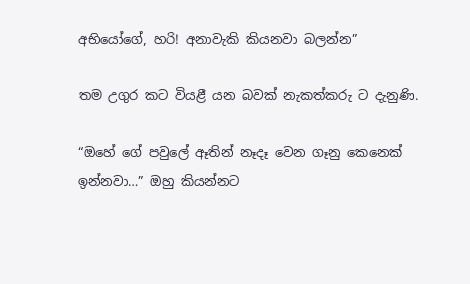අභියෝගේ, හරි! අනාවැකි කියනවා බලන්න”

තම උගුර කට වියළී යන බවක් නැකත්කරු ට දැනුණි.

“ඔහේ ගේ පවුලේ ඈතින් නෑදෑ වෙන ගෑනු කෙනෙක් ඉන්නවා…” ඔහු කියන්නට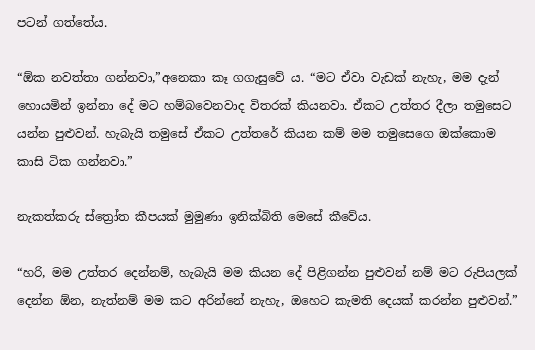පටන් ගත්තේය.

“ඕක නවත්තා ගන්නවා,”අනෙකා කෑ ගගැසුවේ ය. “මට ඒවා වැඩක් නැහැ, මම දැන් හොයමින් ඉන්නා දේ මට හම්බවෙනවාද විතරක් කියනවා. ඒකට උත්තර දීලා තමුසෙට යන්න පුළුවන්. හැබැයි තමුසේ ඒකට උත්තරේ කියන කම් මම තමුසෙගෙ ඔක්කොම කාසි ටික ගන්නවා.”

නැකත්කරු ස්ත්‍රෝත කීපයක් මුමුණා ඉනික්බිති මෙසේ කීවේය.

“හරි, මම උත්තර දෙන්නම්, හැබැයි මම කියන දේ පිළිගන්න පුළුවන් නම් මට රුපියලක් දෙන්න ඕන, නැත්නම් මම කට අරින්නේ නැහැ, ඔහෙට කැමති දෙයක් කරන්න පුළුවන්.”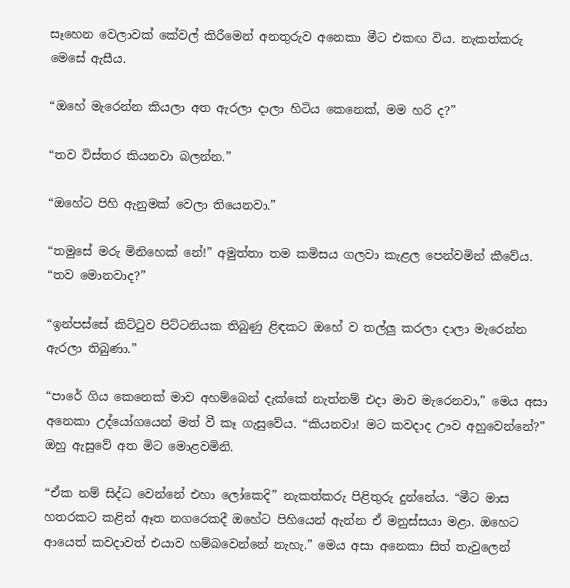සෑහෙන වෙලාවක් කේවල් කිරීමෙන් අනතුරුව අනෙකා මීට එකඟ විය. නැකත්කරු මෙසේ ඇසීය.

“ඔහේ මැරෙන්න කියලා අත ඇරලා දාලා හිටිය කෙනෙක්, මම හරි ද?”

“තව විස්තර කියනවා බලන්න.”

“ඔහේට පිහි ඇනුමක් වෙලා තියෙනවා.”

“තමුසේ මරු මිනිහෙක් නේ!” අමුත්තා තම කමිසය ගලවා කැළල පෙන්වමින් කීවේය. “තව මොනවාද?”

“ඉන්පස්සේ කිට්ටුව පිට්ටනියක තිබුණු ළිඳකට ඔහේ ව තල්ලු කරලා දාලා මැරෙන්න ඇරලා තිබුණා.”

“පාරේ ගිය කෙනෙක් මාව අහම්බෙන් දැක්කේ නැත්නම් එදා මාව මැරෙනවා,” මෙය අසා අනෙකා උද්යෝගයෙන් මත් වී කෑ ගැසුවේය. “කියනවා! මට කවදාද ඌව අහුවෙන්නේ?” ඔහු ඇසුවේ අත මිට මොළවමිනි.

“ඒක නම් සිද්ධ වෙන්නේ එහා ලෝකෙදි” නැකත්කරු පිළිතුරු දුන්නේය. “මීට මාස හතරකට කළින් ඈත නගරෙකදී ඔහේට පිහියෙන් ඇන්න ඒ මනුස්සයා මළා. ඔහෙට ආයෙත් කවදාවත් එයාව හම්බවෙන්නේ නැහැ.” මෙය අසා අනෙකා සිත් තැවුලෙන්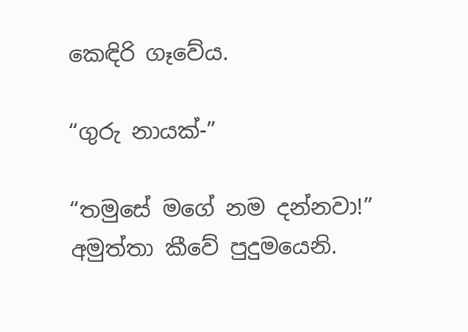කෙඳිරි ගෑවේය.

“ගුරු නායක්-”

“තමුසේ මගේ නම දන්නවා!” අමුත්තා කීවේ පුදුමයෙනි.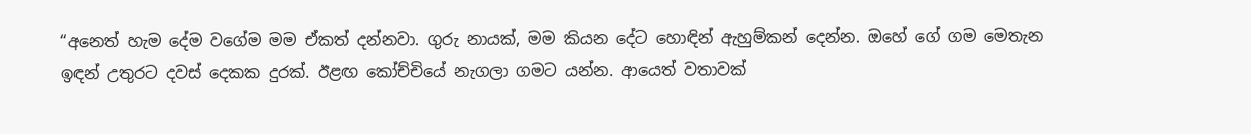“අනෙත් හැම දේම වගේම මම ඒකත් දන්නවා. ගුරු නායක්, මම කියන දේට හොඳින් ඇහුම්කන් දෙන්න. ඔහේ ගේ ගම මෙතැන ඉඳන් උතුරට දවස් දෙකක දුරක්. ඊළඟ කෝච්චියේ නැගලා ගමට යන්න. ආයෙත් වතාවක්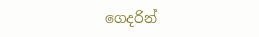ගෙදරින්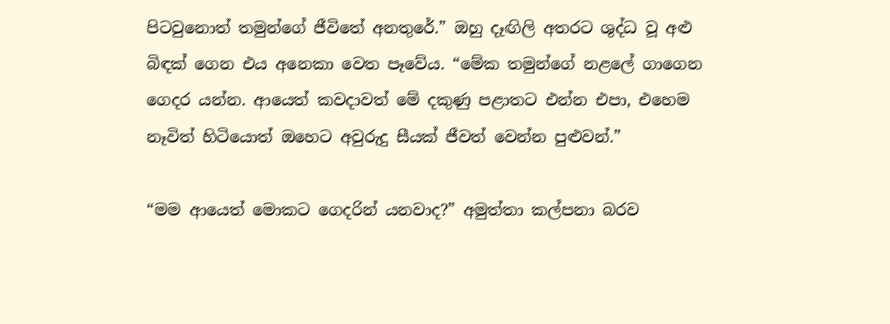පිටවුනොත් තමුන්ගේ ජීවිතේ අනතුරේ.” ඔහු දෑඟිලි අතරට ශුද්ධ වූ අළු බිඳක් ගෙන එය අනෙකා වෙත පෑවේය. “මේක තමුන්ගේ නළලේ ගාගෙන ගෙදර යන්න. ආයෙත් කවදාවත් මේ දකුණු පළාතට එන්න එපා, එහෙම නෑවිත් හිටියොත් ඔහෙට අවුරුදු සීයක් ජීවත් වෙන්න පුළුවන්.”

“මම ආයෙත් මොකට ගෙදරින් යනවාද?” අමුත්තා කල්පනා බරව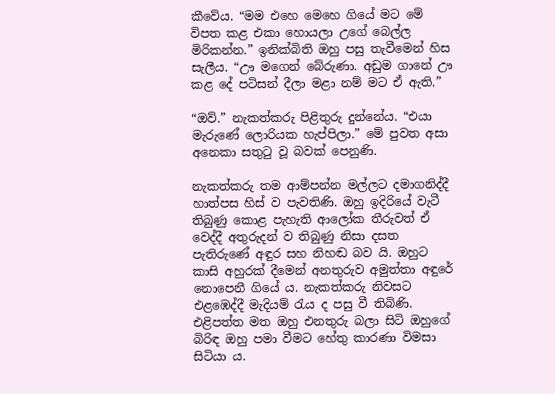කීවේය. “මම එහෙ මෙහෙ ගියේ මට මේ විපත කළ එකා හොයලා උගේ බෙල්ල මිරිකන්න.” ඉනික්බිති ඔහු පසු තැවීමෙන් හිස සැලීය. “ඌ මගෙන් බේරුණා. අඩුම ගානේ ඌ කළ දේ පටිසන් දීලා මළා නම් මට ඒ ඇති.”

“ඔව්.” නැකත්කරු පිළිතුරු දුන්නේය. “එයා මැරුණේ ලොරියක හැප්පිලා.” මේ පුවත අසා අනෙකා සතුටු වූ බවක් පෙනුණි.

නැකත්කරු තම ආම්පන්න මල්ලට දමාගනිද්දී හාත්පස හිස් ව පැවතිණි. ඔහු ඉදිරියේ වැටී තිබුණු කොළ පැහැති ආලෝක තීරුවත් ඒ වෙද්දී අතුරුදන් ව තිබුණු නිසා දසත පැතිරුණේ අඳුර සහ නිහඬ බව යි. ඔහුට කාසි අහුරක් දීමෙන් අනතුරුව අමුත්තා අඳුරේ නොපෙනී ගියේ ය. නැකත්කරු නිවසට එළඹෙද්දී මැදියම් රැය ද පසු වී තිබිණි. එළිපත්ත මත ඔහු එනතුරු බලා සිටි ඔහුගේ බිරිඳ ඔහු පමා වීමට හේතු කාරණා විමසා සිටියා ය.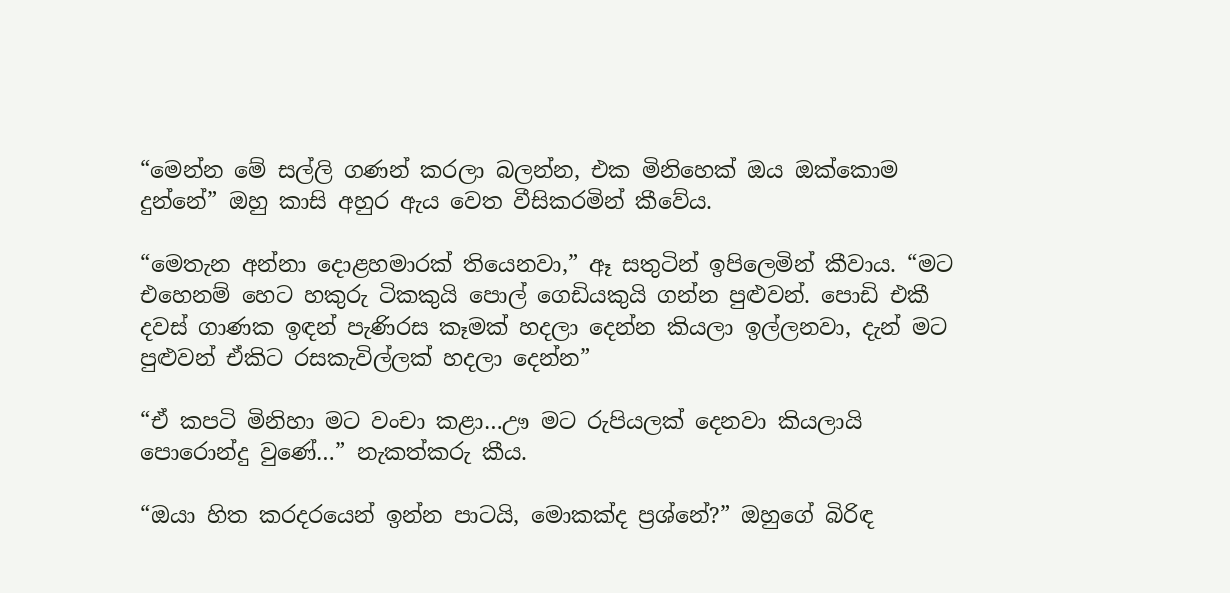“මෙන්න මේ සල්ලි ගණන් කරලා බලන්න, එක මිනිහෙක් ඔය ඔක්කොම දුන්නේ” ඔහු කාසි අහුර ඇය වෙත වීසිකරමින් කීවේය.

“මෙතැන අන්නා දොළහමාරක් තියෙනවා,” ඈ සතුටින් ඉපිලෙමින් කීවාය. “මට එහෙනම් හෙට හකුරු ටිකකුයි පොල් ගෙඩියකුයි ගන්න පුළුවන්. පොඩි එකී දවස් ගාණක ඉඳන් පැණිරස කෑමක් හදලා දෙන්න කියලා ඉල්ලනවා, දැන් මට පුළුවන් ඒකිට රසකැවිල්ලක් හදලා දෙන්න”

“ඒ කපටි මිනිහා මට වංචා කළා…ඌ මට රුපියලක් දෙනවා කියලායි පොරොන්දු වුණේ…” නැකත්කරු කීය.

“ඔයා හිත කරදරයෙන් ඉන්න පාටයි, මොකක්ද ප්‍රශ්නේ?” ඔහුගේ බිරිඳ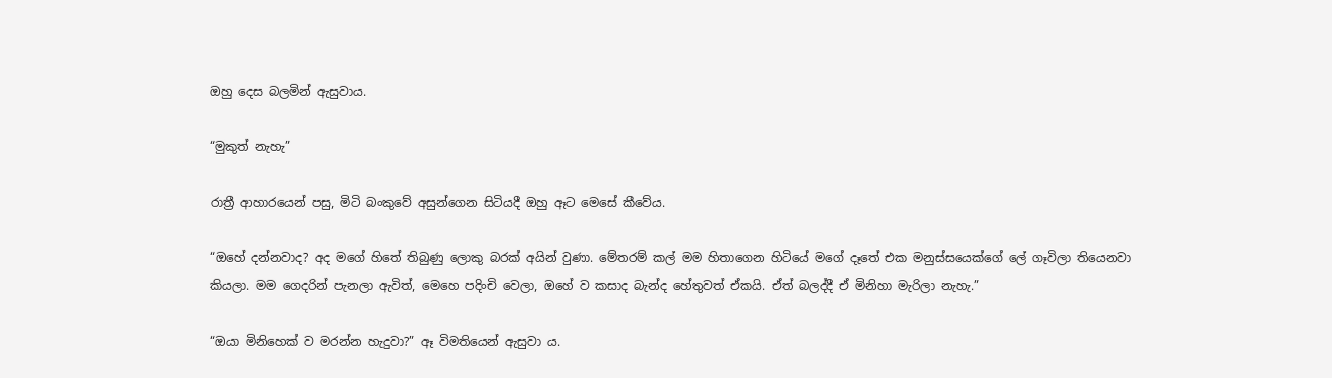ඔහු දෙස බලමින් ඇසුවාය.

“මුකුත් නැහැ”

රාත්‍රී ආහාරයෙන් පසු, මිටි බංකුවේ අසුන්ගෙන සිටියදී ඔහු ඈට මෙසේ කීවේය.

“ඔහේ දන්නවාද? අද මගේ හිතේ තිබුණු ලොකු බරක් අයින් වුණා. මේතරම් කල් මම හිතාගෙන හිටියේ මගේ දෑතේ එක මනුස්සයෙක්ගේ ලේ ගෑවිලා තියෙනවා කියලා. මම ගෙදරින් පැනලා ඇවිත්, මෙහෙ පදිංචි වෙලා, ඔහේ ව කසාද බැන්ද හේතුවත් ඒකයි. ඒත් බලද්දී ඒ මිනිහා මැරිලා නැහැ.”

“ඔයා මිනිහෙක් ව මරන්න හැදුවා?” ඈ විමතියෙන් ඇසුවා ය.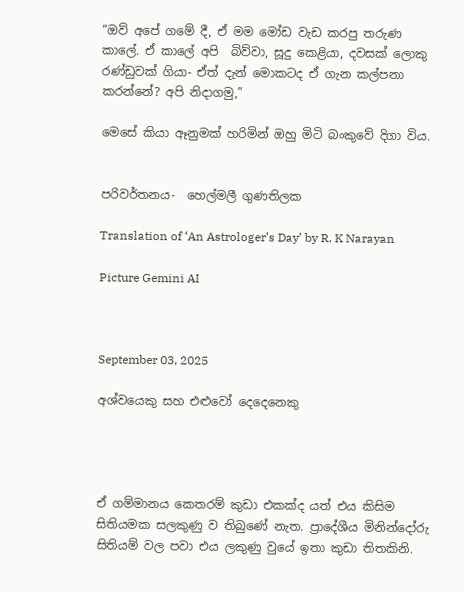“ඔව් අපේ ගමේ දී, ඒ මම මෝඩ වැඩ කරපු තරුණ කාලේ. ඒ කාලේ අපි  බිව්වා, සූදු කෙළියා, දවසක් ලොකු රණ්ඩුවක් ගියා- ඒත් දැන් මොකටද ඒ ගැන කල්පනා කරන්නේ? අපි නිදාගමු,”

මෙසේ කියා ඈනුමක් හරිමින් ඔහු මිටි බංකුවේ දිගා විය.


පරිවර්තනය-  හෙල්මලී ගුණතිලක

Translation of ‘An Astrologer’s Day’ by R. K Narayan

Picture Gemini AI



September 03, 2025

අශ්වයෙකු සහ එළුවෝ දෙදෙනෙකු




ඒ ගම්මානය කෙතරම් කුඩා එකක්ද යත් එය කිසිම සිතියමක සලකුණු ව තිබුණේ නැත. ප්‍රාදේශීය මිනින්දෝරු සිතියම් වල පවා එය ලකුණු වුයේ ඉතා කුඩා තිතකිනි.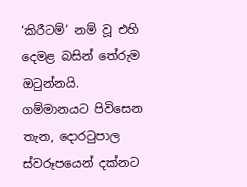‘කිරීටම්’ නම් වූ එහි දෙමළ බසින් තේරුම ඔටුන්නයි. ගම්මානයට පිවිසෙන තැන, දොරටුපාල ස්වරූපයෙන් දක්නට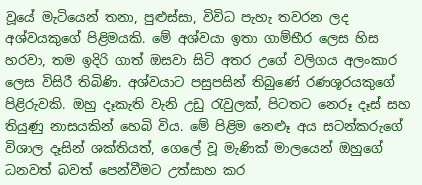වූයේ මැටියෙන් තනා, පුළුස්සා, විවිධ පැහැ තවරන ලද අශ්වයකුගේ පිළිමයකි. මේ අශ්වයා ඉතා ගාම්භීර ලෙස හිස හරවා, තම ඉදිරි ගාත් ඔසවා සිටි අතර උගේ වලිගය අලංකාර ලෙස විසිරී තිබිණි. අශ්වයාට පසුපසින් තිබුණේ රණශූරයකුගේ පිළිරුවකි. ඔහු දෑකැති වැනි උඩු රැවුලක්, පිටතට නෙරූ දෑස් සහ තියුණු නාසයකින් හෙබි විය. මේ පිළිම නෙළූ අය සටන්කරුගේ විශාල දෑසින් ශක්තියත්, ගෙලේ වූ මැණික් මාලයෙන් ඔහුගේ ධනවත් බවත් පෙන්වීමට උත්සාහ කර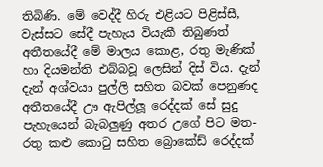තිබිණි. මේ වෙද්දී හිරු එළියට පිළිස්සී, වැස්සට සේදී පැහැය වියැකී තිබුණත් අතීතයේදී මේ මාලය කොළ, රතු මැණික් හා දියමන්ති එබ්බවූ ලෙසින් දිස් විය. දැන් දැන් අශ්වයා පුල්ලි සහිත බවක් පෙනුණද අතීතයේදී ඌ ඇපිල්ලූ රෙද්දක් සේ සුදු පැහැයෙන් බැබලුණු අතර උගේ පිට මත- රතු කළු කොටු සහිත බ්‍රොකේඩ් රෙද්දක්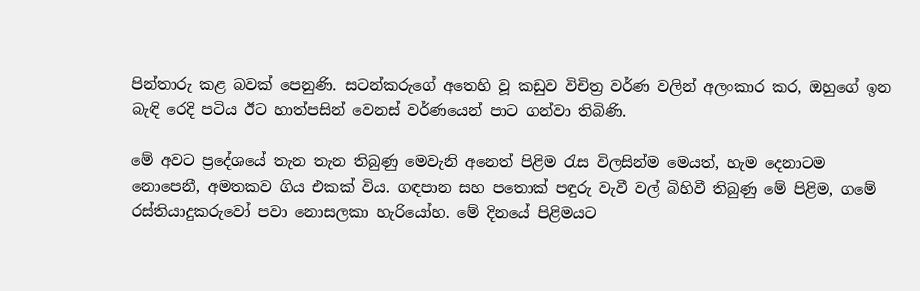පින්තාරු කළ බවක් පෙනුණි. සටන්කරුගේ අතෙහි වූ කඩුව විචිත්‍ර වර්ණ වලින් අලංකාර කර, ඔහුගේ ඉන බැඳි රෙදි පටිය ඊට හාත්පසින් වෙනස් වර්ණයෙන් පාට ගන්වා තිබිණි.

මේ අවට ප්‍රදේශයේ තැන තැන තිබුණු මෙවැනි අනෙත් පිළිම රැස විලසින්ම මෙයත්, හැම දෙනාටම නොපෙනී, අමතකව ගිය එකක් විය. ගඳපාන සහ පතොක් පඳුරු වැවී වල් බිහිවී තිබුණු මේ පිළිම, ගමේ රස්තියාදුකරුවෝ පවා නොසලකා හැරියෝහ. මේ දිනයේ පිළිමයට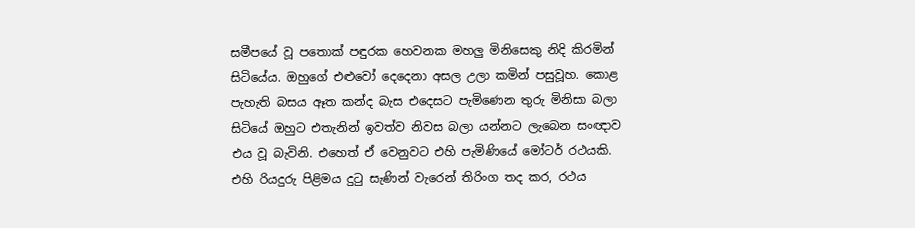සමීපයේ වූ පතොක් පඳුරක හෙවනක මහලු මිනිසෙකු නිදි කිරමින් සිටියේය. ඔහුගේ එළුවෝ දෙදෙනා අසල උලා කමින් පසුවූහ. කොළ පැහැති බසය ඈත කන්ද බැස එදෙසට පැමිණෙන තුරු මිනිසා බලා සිටියේ ඔහුට එතැනින් ඉවත්ව නිවස බලා යන්නට ලැබෙන සංඥාව එය වූ බැවිනි. එහෙත් ඒ වෙනුවට එහි පැමිණියේ මෝටර් රථයකි. එහි රියදුරු පිළිමය දුටු සැණින් වැරෙන් තිරිංග තද කර, රථය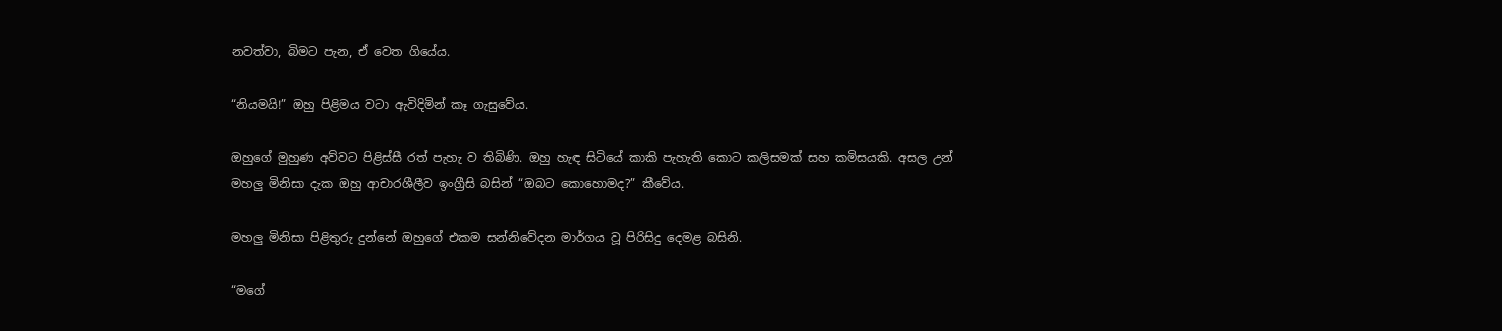නවත්වා, බිමට පැන, ඒ වෙත ගියේය.

“නියමයි!” ඔහු පිළිමය වටා ඇවිදිමින් කෑ ගැසුවේය.

ඔහුගේ මුහුණ අව්වට පිළිස්සී රත් පැහැ ව තිබිණි. ඔහු හැඳ සිටියේ කාකි පැහැති කොට කලිසමක් සහ කමිසයකි. අසල උන් මහලු මිනිසා දැක ඔහු ආචාරශීලීව ඉංග්‍රීසි බසින් “ඔබට කොහොමද?” කීවේය.

මහලු මිනිසා පිළිතුරු දුන්නේ ඔහුගේ එකම සන්නිවේදන මාර්ගය වූ පිරිසිදු දෙමළ බසිනි.

“මගේ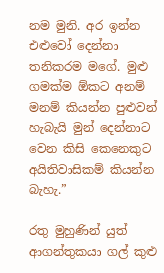නම මුනි. අර ඉන්න එළුවෝ දෙන්නා තනිකරම මගේ. මුළු ගමක්ම ඕකට අනම් මනම් කියන්න පුළුවන් හැබැයි මුන් දෙන්නාට වෙන කිසි කෙනෙකුට අයිතිවාසිකම් කියන්න බැහැ.”

රතු මුහුණින් යුත් ආගන්තුකයා ගල් කුළු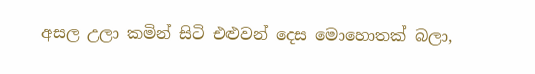අසල උලා කමින් සිටි එළුවන් දෙස මොහොතක් බලා,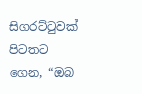සිගරට්ටුවක් පිටතට ගෙන, “ඔබ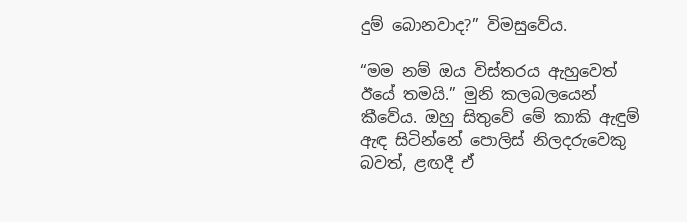දුම් බොනවාද?” විමසුවේය.

“මම නම් ඔය විස්තරය ඇහුවෙත් ඊයේ තමයි.” මුනි කලබලයෙන් කීවේය. ඔහු සිතුවේ මේ කාකි ඇඳුම් ඇඳ සිටින්නේ පොලිස් නිලදරුවෙකු බවත්, ළඟදී ඒ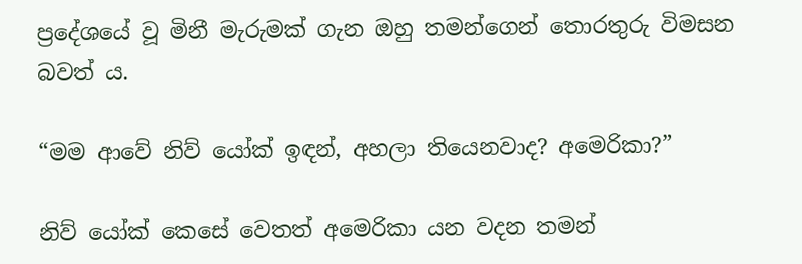ප්‍රදේශයේ වූ මිනී මැරුමක් ගැන ඔහු තමන්ගෙන් තොරතුරු විමසන බවත් ය.

“මම ආවේ නිව් යෝක් ඉඳන්, අහලා තියෙනවාද? අමෙරිකා?”

නිව් යෝක් කෙසේ වෙතත් අමෙරිකා යන වදන තමන්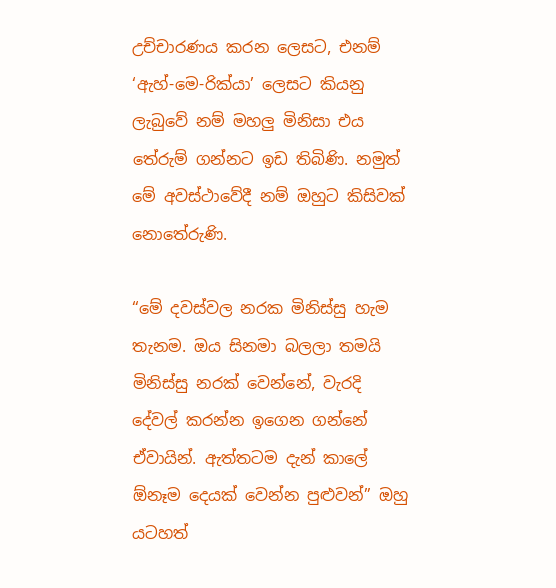උච්චාරණය කරන ලෙසට, එනම් ‘ඇහ්-මෙ-රික්යා’ ලෙසට කියනු ලැබුවේ නම් මහලු මිනිසා එය තේරුම් ගන්නට ඉඩ තිබිණි. නමුත් මේ අවස්ථාවේදී නම් ඔහුට කිසිවක් නොතේරුණි.

“මේ දවස්වල නරක මිනිස්සු හැම තැනම. ඔය සිනමා බලලා තමයි මිනිස්සු නරක් වෙන්නේ, වැරදි  දේවල් කරන්න ඉගෙන ගන්නේ ඒවායින්. ඇත්තටම දැන් කාලේ ඕනෑම දෙයක් වෙන්න පුළුවන්” ඔහු යටහත්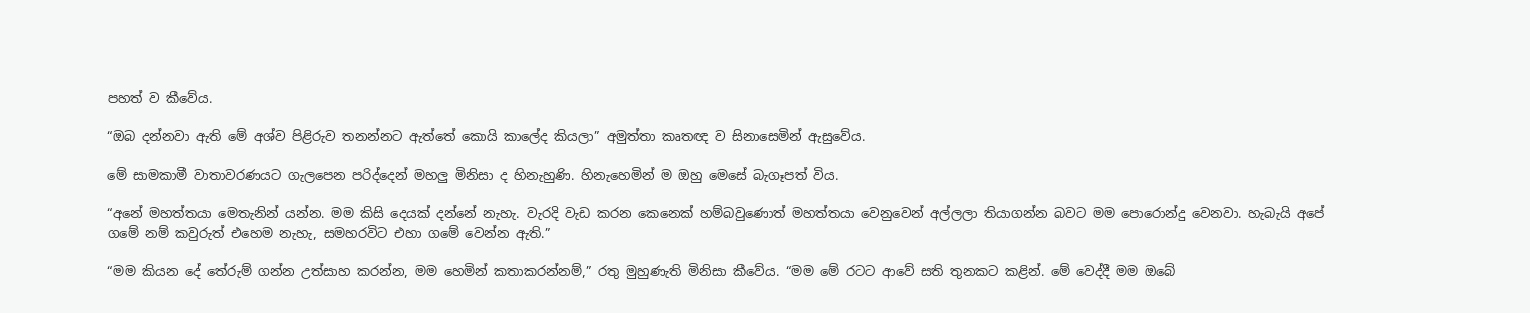පහත් ව කීවේය.

“ඔබ දන්නවා ඇති මේ අශ්ව පිළිරුව තනන්නට ඇත්තේ කොයි කාලේද කියලා” අමුත්තා කෘතඥ ව සිනාසෙමින් ඇසුවේය.

මේ සාමකාමී වාතාවරණයට ගැලපෙන පරිද්දෙන් මහලු මිනිසා ද හිනැහුණි. හිනැහෙමින් ම ඔහු මෙසේ බැගෑපත් විය.

“අනේ මහත්තයා මෙතැනින් යන්න. මම කිසි දෙයක් දන්නේ නැහැ. වැරදි වැඩ කරන කෙනෙක් හම්බවුණොත් මහත්තයා වෙනුවෙන් අල්ලලා තියාගන්න බවට මම පොරොන්දු වෙනවා. හැබැයි අපේ ගමේ නම් කවුරුත් එහෙම නැහැ, සමහරවිට එහා ගමේ වෙන්න ඇති.”

“මම කියන දේ තේරුම් ගන්න උත්සාහ කරන්න, මම හෙමින් කතාකරන්නම්,” රතු මුහුණැති මිනිසා කීවේය. “මම මේ රටට ආවේ සති තුනකට කළින්. මේ වෙද්දී මම ඔබේ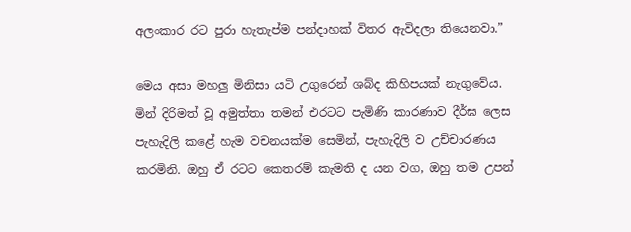අලංකාර රට පුරා හැතැප්ම පන්දාහක් විතර ඇවිදලා තියෙනවා.”

මෙය අසා මහලු මිනිසා යටි උගුරෙන් ශබ්ද කිහිපයක් නැගුවේය. මින් දිරිමත් වූ අමුත්තා තමන් එරටට පැමිණි කාරණාව දීර්ඝ ලෙස පැහැදිලි කළේ හැම වචනයක්ම සෙමින්, පැහැදිලි ව උච්චාරණය කරමිනි. ඔහු ඒ රටට කෙතරම් කැමති ද යන වග, ඔහු තම උපන්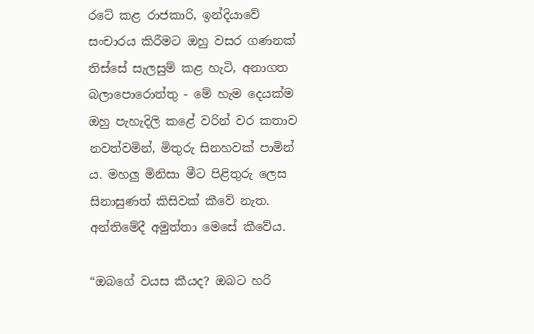රටේ කළ රාජකාරි, ඉන්දියාවේ සංචාරය කිරීමට ඔහු වසර ගණනක් තිස්සේ සැලසුම් කළ හැටි, අනාගත බලාපොරොත්තු - මේ හැම දෙයක්ම ඔහු පැහැදිලි කළේ වරින් වර කතාව නවත්වමින්, මිතුරු සිනහවක් පාමින් ය. මහලු මිනිසා මීට පිළිතුරු ලෙස සිනාසුණත් කිසිවක් කීවේ නැත. අන්තිමේදී අමුත්තා මෙසේ කීවේය.

“ඔබගේ වයස කීයද? ඔබට හරි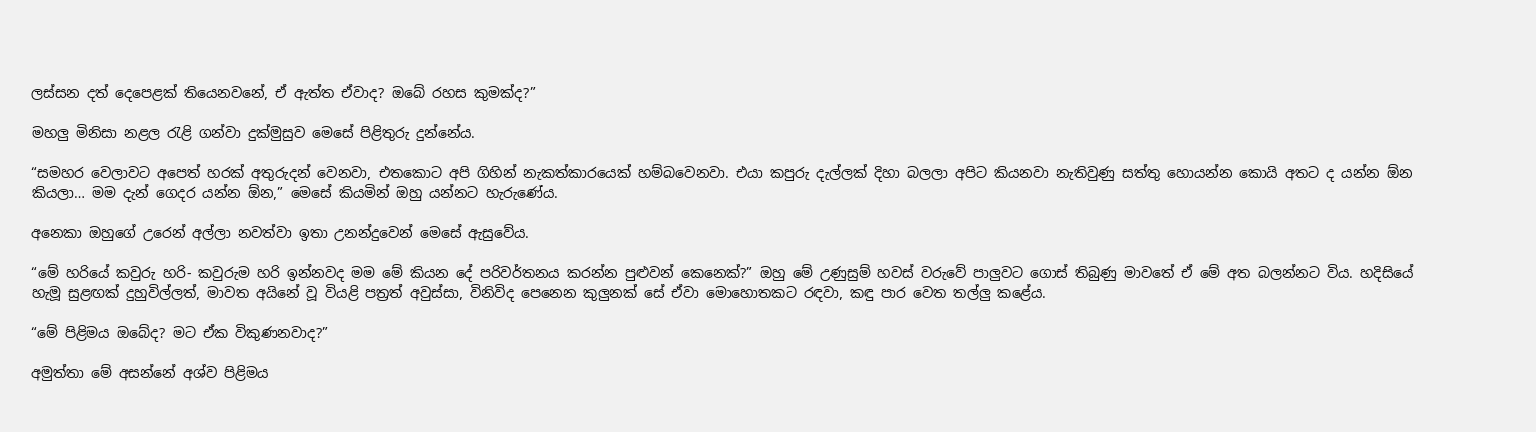ලස්සන දත් දෙපෙළක් තියෙනවනේ, ඒ ඇත්ත ඒවාද? ඔබේ රහස කුමක්ද?”

මහලු මිනිසා නළල රැළි ගන්වා දුක්මුසුව මෙසේ පිළිතුරු දුන්නේය.

“සමහර වෙලාවට අපෙත් හරක් අතුරුදන් වෙනවා, එතකොට අපි ගිහින් නැකත්කාරයෙක් හම්බවෙනවා. එයා කපුරු දැල්ලක් දිහා බලලා අපිට කියනවා නැතිවුණු සත්තු හොයන්න කොයි අතට ද යන්න ඕන කියලා… මම දැන් ගෙදර යන්න ඕන,” මෙසේ කියමින් ඔහු යන්නට හැරුණේය.

අනෙකා ඔහුගේ උරෙන් අල්ලා නවත්වා ඉතා උනන්දුවෙන් මෙසේ ඇසුවේය.

“මේ හරියේ කවුරු හරි- කවුරුම හරි ඉන්නවද මම මේ කියන දේ පරිවර්තනය කරන්න පුළුවන් කෙනෙක්?” ඔහු මේ උණුසුම් හවස් වරුවේ පාලුවට ගොස් තිබුණු මාවතේ ඒ මේ අත බලන්නට විය. හදිසියේ හැමූ සුළඟක් දුහුවිල්ලත්, මාවත අයිනේ වූ වියළි පත්‍රත් අවුස්සා, විනිවිද පෙනෙන කුලුනක් සේ ඒවා මොහොතකට රඳවා, කඳු පාර වෙත තල්ලු කළේය.

“මේ පිළිමය ඔබේද? මට ඒක විකුණනවාද?”

අමුත්තා මේ අසන්නේ අශ්ව පිළිමය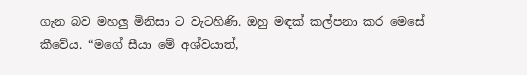ගැන බව මහලු මිනිසා ට වැටහිණි. ඔහු මඳක් කල්පනා කර මෙසේ කීවේය. “මගේ සීයා මේ අශ්වයාත්,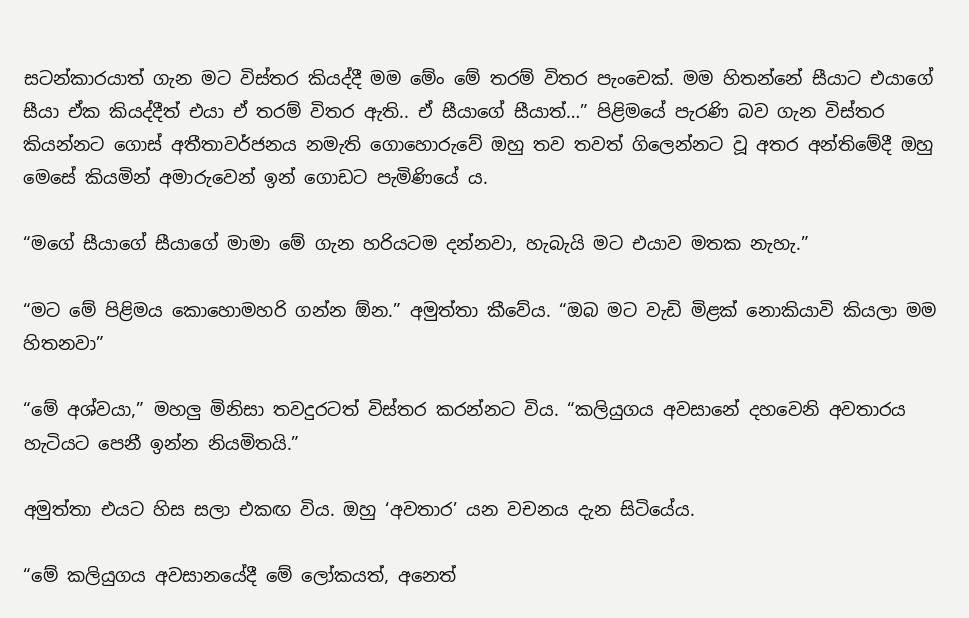සටන්කාරයාත් ගැන මට විස්තර කියද්දී මම මේං මේ තරම් විතර පැංචෙක්. මම හිතන්නේ සීයාට එයාගේ සීයා ඒක කියද්දීත් එයා ඒ තරම් විතර ඇති.. ඒ සීයාගේ සීයාත්…” පිළිමයේ පැරණි බව ගැන විස්තර කියන්නට ගොස් අතීතාවර්ජනය නමැති ගොහොරුවේ ඔහු තව තවත් ගිලෙන්නට වූ අතර අන්තිමේදී ඔහු මෙසේ කියමින් අමාරුවෙන් ඉන් ගොඩට පැමිණියේ ය.

“මගේ සීයාගේ සීයාගේ මාමා මේ ගැන හරියටම දන්නවා, හැබැයි මට එයාව මතක නැහැ.”

“මට මේ පිළිමය කොහොමහරි ගන්න ඕන.” අමුත්තා කීවේය. “ඔබ මට වැඩි මිළක් නොකියාවි කියලා මම හිතනවා”

“මේ අශ්වයා,” මහලු මිනිසා තවදුරටත් විස්තර කරන්නට විය. “කලියුගය අවසානේ දහවෙනි අවතාරය හැටියට පෙනී ඉන්න නියමිතයි.”

අමුත්තා එයට හිස සලා එකඟ විය. ඔහු ‘අවතාර’ යන වචනය දැන සිටියේය.

“මේ කලියුගය අවසානයේදී මේ ලෝකයත්, අනෙත්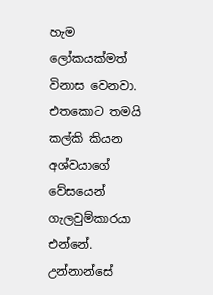හැම ලෝකයක්මත් විනාස වෙනවා. එතකොට තමයි කල්කි කියන අශ්වයාගේ වේසයෙන් ගැලවුම්කාරයා එන්නේ. උන්නාන්සේ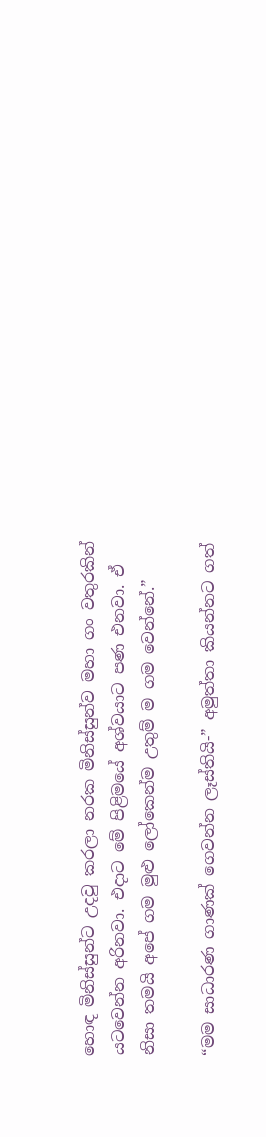හොඳ මිනිස්සුන්ට උදවු කරලා නරක මිනිස්සුන්ව මහා ගං වතුරකින් යටවෙන්න අරිනවා. එදාට මේ පිළිමයේ අශ්වයාට පණ එනවා. ඒ නිසා තමයි අපේ ගම මුළු ලෝකෙන්ම උතුම් ම ගම වෙන්නේ.”

“මම සාධාරණ ගාණක් ගෙවන්න ලෑස්තියි-” අමුත්තා කියන්නට ගත්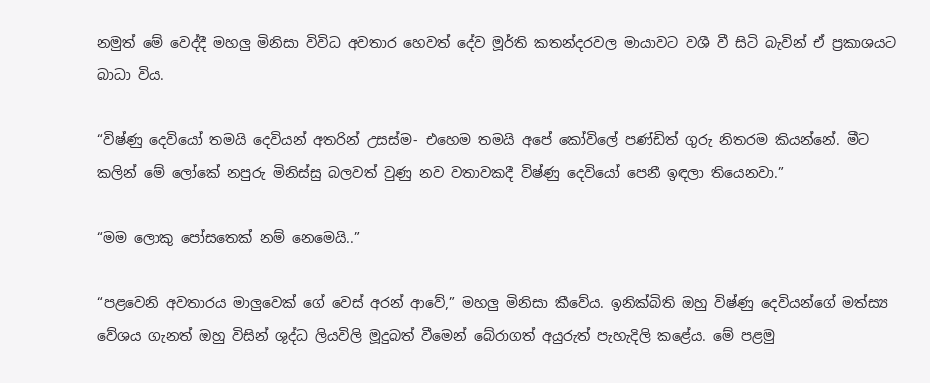නමුත් මේ වෙද්දී මහලු මිනිසා විවිධ අවතාර හෙවත් දේව මූර්ති කතන්දරවල මායාවට වශී වී සිටි බැවින් ඒ ප්‍රකාශයට බාධා විය.

“විෂ්ණු දෙවියෝ තමයි දෙවියන් අතරින් උසස්ම- එහෙම තමයි අපේ කෝවිලේ පණ්ඩිත් ගුරු නිතරම කියන්නේ. මීට කලින් මේ ලෝකේ නපුරු මිනිස්සු බලවත් වුණු නව වතාවකදී විෂ්ණු දෙවියෝ පෙනී ඉඳලා තියෙනවා.”

“මම ලොකු පෝසතෙක් නම් නෙමෙයි..”

“පළවෙනි අවතාරය මාලුවෙක් ගේ වෙස් අරන් ආවේ,” මහලු මිනිසා කීවේය. ඉනික්බිති ඔහු විෂ්ණු දෙවියන්ගේ මත්ස්‍ය වේශය ගැනත් ඔහු විසින් ශුද්ධ ලියවිලි මූදුබත් වීමෙන් බේරාගත් අයුරුත් පැහැදිලි කළේය. මේ පළමු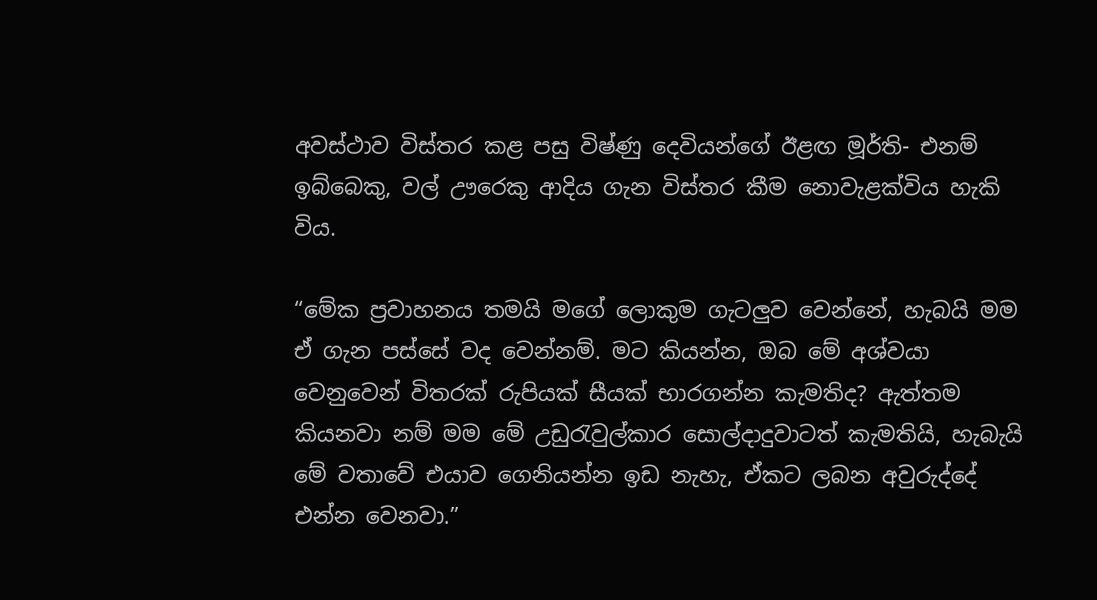අවස්ථාව විස්තර කළ පසු විෂ්ණු දෙවියන්ගේ ඊළඟ මූර්ති- එනම් ඉබ්බෙකු, වල් ඌරෙකු ආදිය ගැන විස්තර කීම නොවැළක්විය හැකි විය.

“මේක ප්‍රවාහනය තමයි මගේ ලොකුම ගැටලුව වෙන්නේ, හැබයි මම ඒ ගැන පස්සේ වද වෙන්නම්. මට කියන්න, ඔබ මේ අශ්වයා වෙනුවෙන් විතරක් රුපියක් සීයක් භාරගන්න කැමතිද? ඇත්තම කියනවා නම් මම මේ උඩුරැවුල්කාර සොල්දාදුවාටත් කැමතියි, හැබැයි මේ වතාවේ එයාව ගෙනියන්න ඉඩ නැහැ, ඒකට ලබන අවුරුද්දේ එන්න වෙනවා.”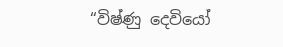“විෂ්ණු දෙවියෝ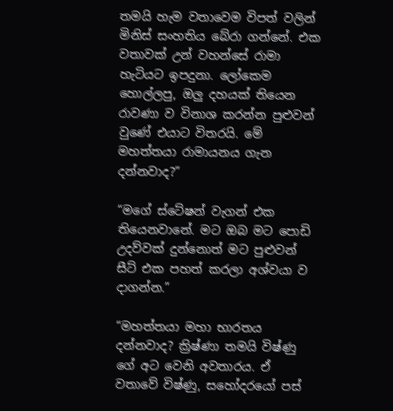තමයි හැම වතාවෙම විපත් වලින් මිනිස් සංහතිය බේරා ගන්නේ. එක වතාවක් උන් වහන්සේ රාමා හැටියට ඉපදුනා. ලෝකෙම හොල්ලපු, ඔලු දහයක් තියෙන රාවණා ව විනාශ කරන්න පුළුවන් වුණේ එයාට විතරයි. මේ මහත්තයා රාමායනය ගැන දන්නවාද?”

“මගේ ස්ටේෂන් වැගන් එක තියෙනවානේ. මට ඔබ මට පොඩි උදව්වක් දුන්නොත් මට පුළුවන් සීට් එක පහත් කරලා අශ්වයා ව දාගන්න.”

“මහත්තයා මහා භාරතය දන්නවාද? ක්‍රිෂ්ණා තමයි විෂ්ණු ගේ අට වෙනි අවතාරය. ඒ වතාවේ විෂ්ණු, සහෝදරයෝ පස්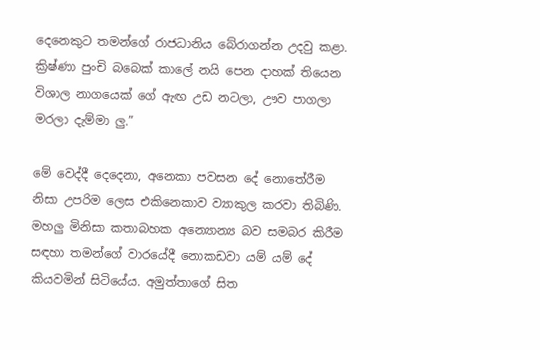දෙනෙකුට තමන්ගේ රාජධානිය බේරාගන්න උදවු කළා. ක්‍රිෂ්ණා පුංචි බබෙක් කාලේ නයි පෙන දාහක් තියෙන විශාල නාගයෙක් ගේ ඇඟ උඩ නටලා, ඌව පාගලා මරලා දැම්මා ලු.”

මේ වෙද්දී දෙදෙනා, අනෙකා පවසන දේ නොතේරීම නිසා උපරිම ලෙස එකිනෙකාව ව්‍යාකුල කරවා තිබිණි. මහලු මිනිසා කතාබහක අන්‍යොන්‍ය බව සමබර කිරීම සඳහා තමන්ගේ වාරයේදී නොකඩවා යම් යම් දේ කියවමින් සිටියේය. අමුත්තාගේ සිත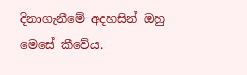දිනාගැනීමේ අදහසින් ඔහු මෙසේ කීවේය.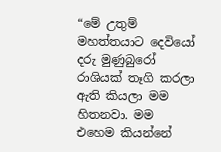“මේ උතුම් මහත්තයාට දෙවියෝ දරු මුණුබුරෝ රාශියක් තෑගි කරලා ඇති කියලා මම හිතනවා. මම එහෙම කියන්නේ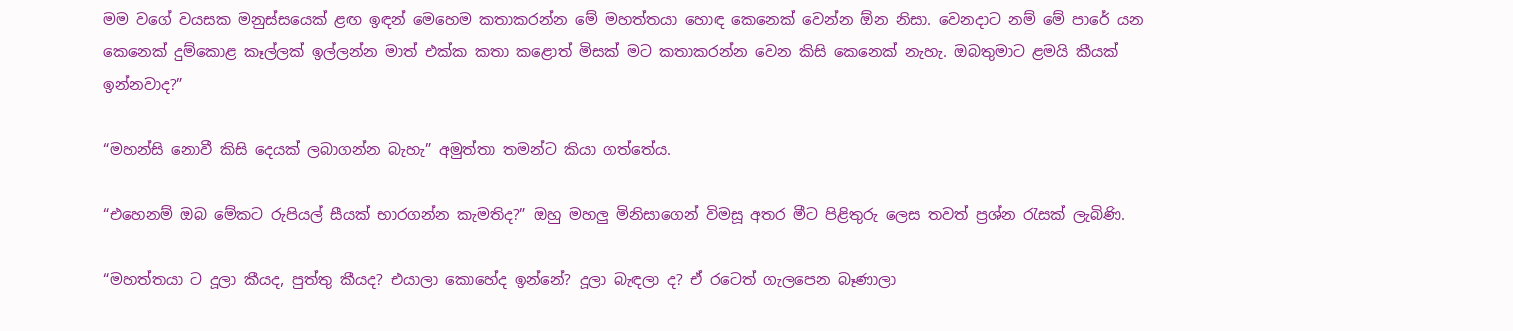මම වගේ වයසක මනුස්සයෙක් ළඟ ඉඳන් මෙහෙම කතාකරන්න මේ මහත්තයා හොඳ කෙනෙක් වෙන්න ඕන නිසා. වෙනදාට නම් මේ පාරේ යන කෙනෙක් දුම්කොළ කෑල්ලක් ඉල්ලන්න මාත් එක්ක කතා කළොත් මිසක් මට කතාකරන්න වෙන කිසි කෙනෙක් නැහැ. ඔබතුමාට ළමයි කීයක් ඉන්නවාද?”

“මහන්සි නොවී කිසි දෙයක් ලබාගන්න බැහැ” අමුත්තා තමන්ට කියා ගත්තේය.

“එහෙනම් ඔබ මේකට රුපියල් සීයක් භාරගන්න කැමතිද?” ඔහු මහලු මිනිසාගෙන් විමසූ අතර මීට පිළිතුරු ලෙස තවත් ප්‍රශ්න රැසක් ලැබිණි.

“මහත්තයා ට දූලා කීයද, පුත්තු කීයද? එයාලා කොහේද ඉන්නේ? දූලා බැඳලා ද? ඒ රටෙත් ගැලපෙන බෑණාලා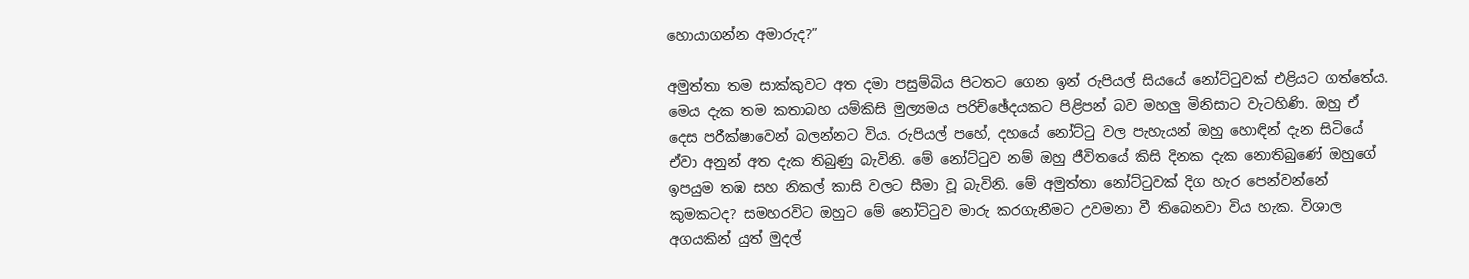හොයාගන්න අමාරුද?”

අමුත්තා තම සාක්කුවට අත දමා පසුම්බිය පිටතට ගෙන ඉන් රුපියල් සියයේ නෝට්ටුවක් එළියට ගත්තේය. මෙය දැක තම කතාබහ යම්කිසි මුල්‍යමය පරිච්ඡේදයකට පිළිපන් බව මහලු මිනිසාට වැටහිණි. ඔහු ඒ දෙස පරීක්ෂාවෙන් බලන්නට විය. රුපියල් පහේ, දහයේ නෝට්ටු වල පැහැයන් ඔහු හොඳින් දැන සිටියේ ඒවා අනුන් අත දැක තිබුණු බැවිනි. මේ නෝට්ටුව නම් ඔහු ජීවිතයේ කිසි දිනක දැක නොතිබුණේ ඔහුගේ ඉපයුම තඹ සහ නිකල් කාසි වලට සීමා වූ බැවිනි. මේ අමුත්තා නෝට්ටුවක් දිග හැර පෙන්වන්නේ කුමකටද? සමහරවිට ඔහුට මේ නෝට්ටුව මාරු කරගැනීමට උවමනා වී තිබෙනවා විය හැක. විශාල අගයකින් යුත් මුදල්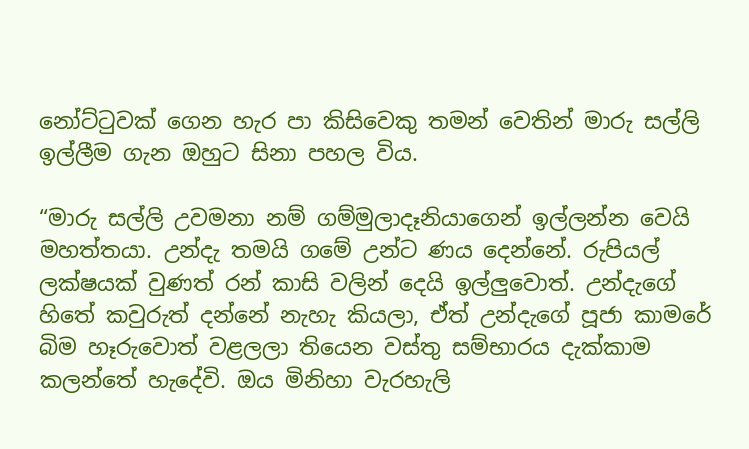නෝට්ටුවක් ගෙන හැර පා කිසිවෙකු තමන් වෙතින් මාරු සල්ලි ඉල්ලීම ගැන ඔහුට සිනා පහල විය.

“මාරු සල්ලි උවමනා නම් ගම්මුලාදෑනියාගෙන් ඉල්ලන්න වෙයි මහත්තයා. උන්දැ තමයි ගමේ උන්ට ණය දෙන්නේ. රුපියල් ලක්ෂයක් වුණත් රන් කාසි වලින් දෙයි ඉල්ලුවොත්. උන්දැගේ හිතේ කවුරුත් දන්නේ නැහැ කියලා, ඒත් උන්දැගේ පූජා කාමරේ බිම හෑරුවොත් වළලලා තියෙන වස්තු සම්භාරය දැක්කාම කලන්තේ හැදේවි. ඔය මිනිහා වැරහැලි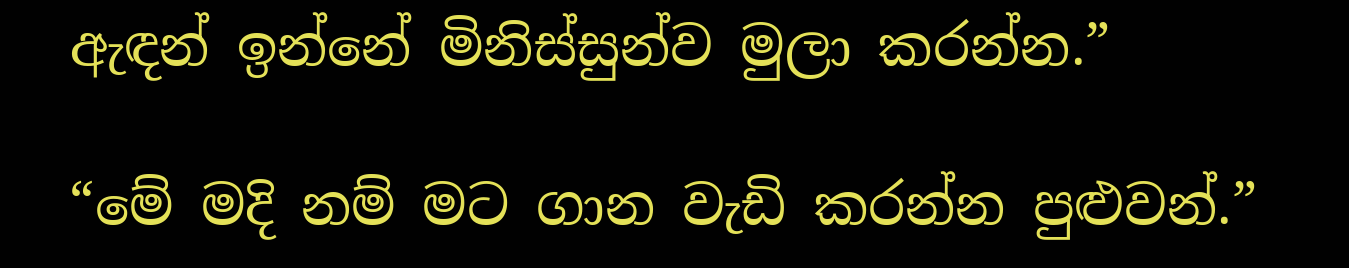ඇඳන් ඉන්නේ මිනිස්සුන්ව මුලා කරන්න.”

“මේ මදි නම් මට ගාන වැඩි කරන්න පුළුවන්.”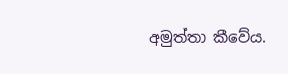අමුත්තා කීවේය.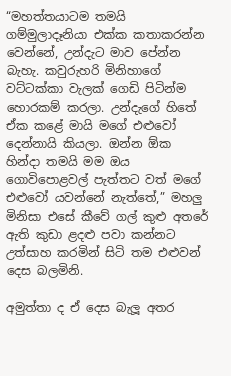“මහත්තයාටම තමයි ගම්මුලාදෑනියා එක්ක කතාකරන්න වෙන්නේ, උන්දැට මාව පේන්න බැහැ. කවුරුහරි මිනිහාගේ වට්ටක්කා වැලක් ගෙඩි පිටින්ම හොරකම් කරලා. උන්දැගේ හිතේ ඒක කළේ මායි මගේ එළුවෝ දෙන්නායි කියලා. ඔන්න ඕක හින්දා තමයි මම ඔය ගොවිපොළවල් පැත්තට වත් මගේ එළුවෝ යවන්නේ නැත්තේ,” මහලු මිනිසා එසේ කීවේ ගල් කුළු අතරේ ඇති කුඩා ළදළු පවා කන්නට උත්සාහ කරමින් සිටි තම එළුවන් දෙස බලමිනි.

අමුත්තා ද ඒ දෙස බැලූ අතර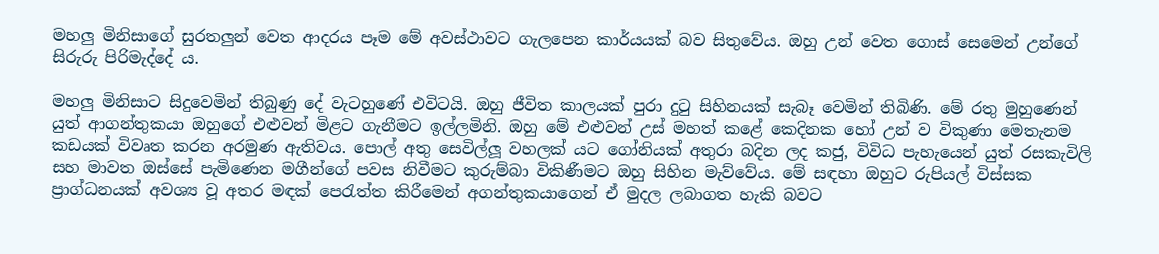මහලු මිනිසාගේ සුරතලුන් වෙත ආදරය පෑම මේ අවස්ථාවට ගැලපෙන කාර්යයක් බව සිතුවේය. ඔහු උන් වෙත ගොස් සෙමෙන් උන්ගේ සිරුරු පිරිමැද්දේ ය.

මහලු මිනිසාට සිදුවෙමින් තිබුණු දේ වැටහුණේ එවිටයි. ඔහු ජීවිත කාලයක් පුරා දුටු සිහිනයක් සැබෑ වෙමින් තිබිණි. මේ රතු මුහුණෙන් යුත් ආගන්තුකයා ඔහුගේ එළුවන් මිළට ගැනීමට ඉල්ලමිනි. ඔහු මේ එළුවන් උස් මහත් කළේ කෙදිනක හෝ උන් ව විකුණා මෙතැනම කඩයක් විවෘත කරන අරමුණ ඇතිවය. පොල් අතු සෙවිල්ලූ වහලක් යට ගෝනියක් අතුරා බදින ලද කජු, විවිධ පැහැයෙන් යුත් රසකැවිලි සහ මාවත ඔස්සේ පැමිණෙන මගීන්ගේ පවස නිවීමට කුරුම්බා විකිණීමට ඔහු සිහින මැව්වේය. මේ සඳහා ඔහුට රුපියල් විස්සක ප්‍රාග්ධනයක් අවශ්‍ය වූ අතර මඳක් පෙරැත්ත කිරීමෙන් අගන්තුකයාගෙන් ඒ මුදල ලබාගත හැකි බවට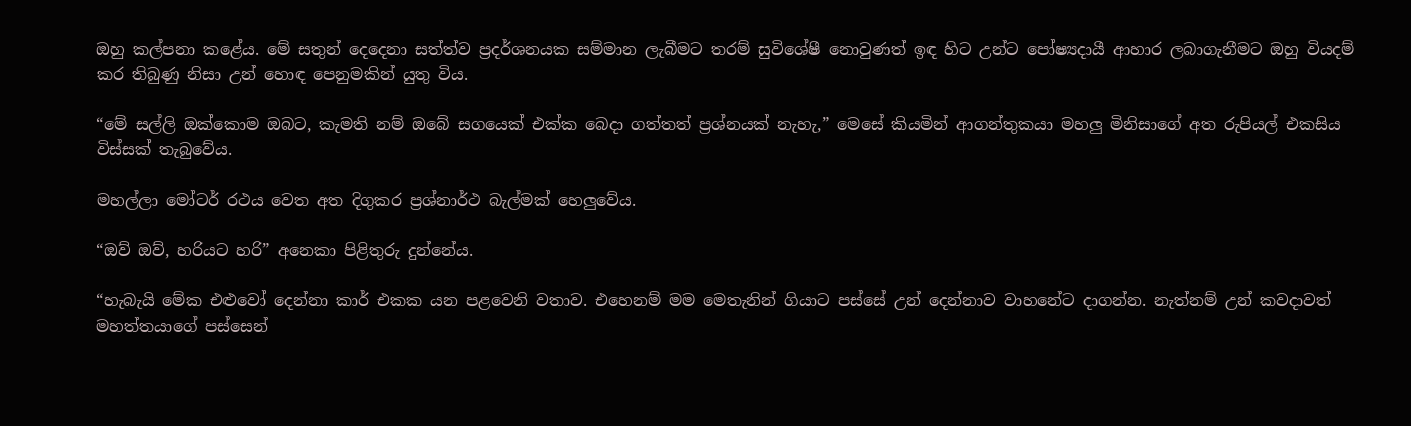ඔහු කල්පනා කළේය. මේ සතුන් දෙදෙනා සත්ත්ව ප්‍රදර්ශනයක සම්මාන ලැබීමට තරම් සුවිශේෂී නොවුණත් ඉඳ හිට උන්ට පෝෂ්‍යදායී ආහාර ලබාගැනීමට ඔහු වියදම් කර තිබුණු නිසා උන් හොඳ පෙනුමකින් යුතු විය.

“මේ සල්ලි ඔක්කොම ඔබට, කැමති නම් ඔබේ සගයෙක් එක්ක බෙදා ගත්තත් ප්‍රශ්නයක් නැහැ,” මෙසේ කියමින් ආගන්තුකයා මහලු මිනිසාගේ අත රුපියල් එකසිය විස්සක් තැබුවේය.

මහල්ලා මෝටර් රථය වෙත අත දිගුකර ප්‍රශ්නාර්ථ බැල්මක් හෙලුවේය.

“ඔව් ඔව්, හරියට හරි” අනෙකා පිළිතුරු දුන්නේය.

“හැබැයි මේක එළුවෝ දෙන්නා කාර් එකක යන පළවෙනි වතාව. එහෙනම් මම මෙතැනින් ගියාට පස්සේ උන් දෙන්නාව වාහනේට දාගන්න. නැත්නම් උන් කවදාවත් මහත්තයාගේ පස්සෙන්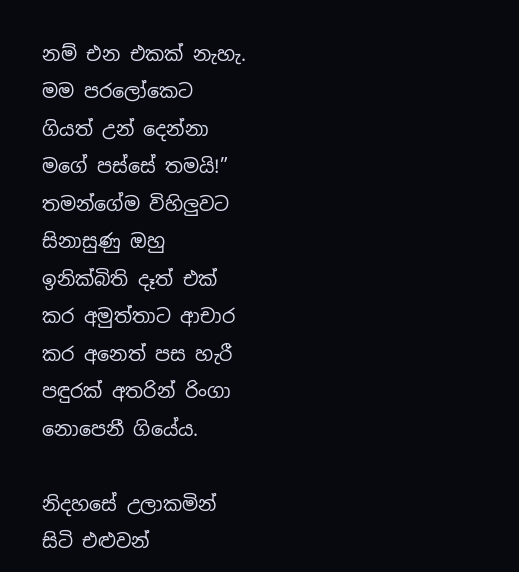නම් එන එකක් නැහැ. මම පරලෝකෙට ගියත් උන් දෙන්නා මගේ පස්සේ තමයි!”  තමන්ගේම විහිලුවට සිනාසුණු ඔහු ඉනික්බිති දෑත් එක් කර අමුත්තාට ආචාර කර අනෙත් පස හැරී පඳුරක් අතරින් රිංගා නොපෙනී ගියේය.

නිදහසේ උලාකමින් සිටි එළුවන්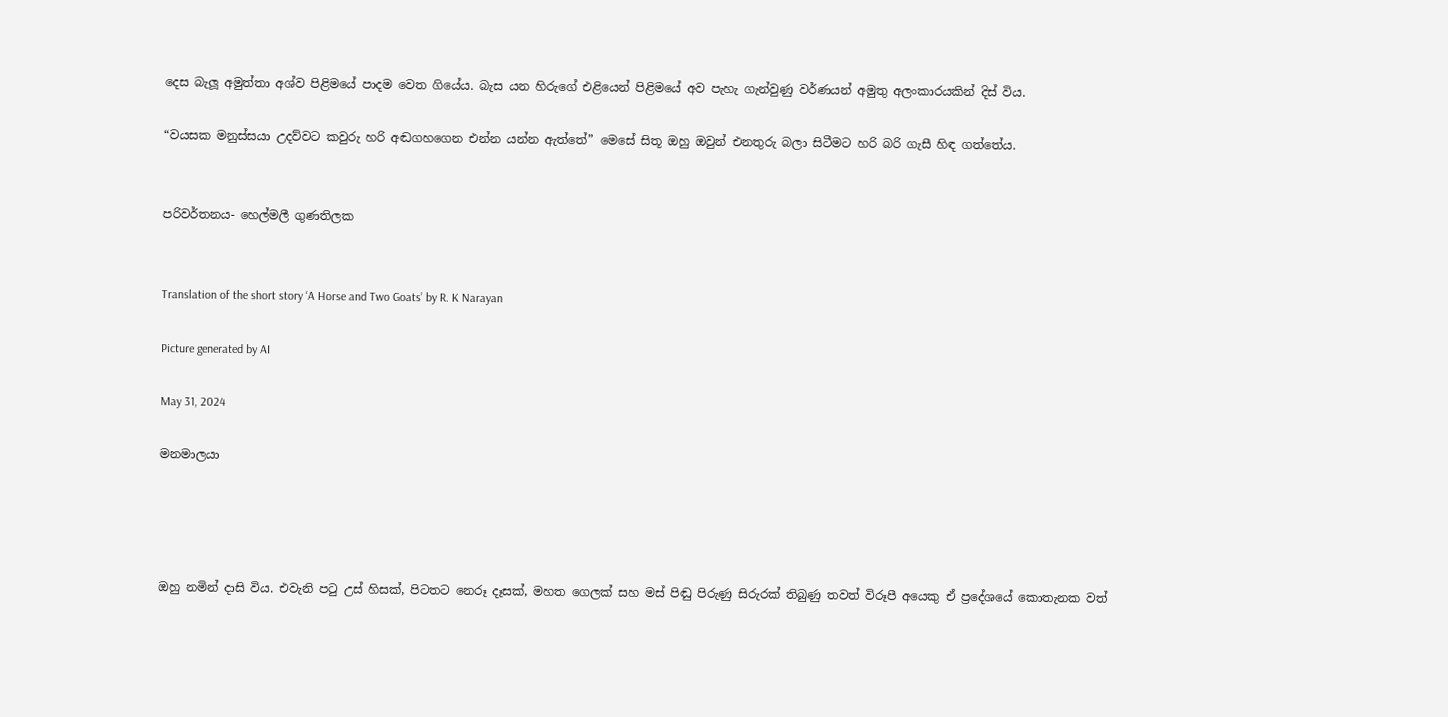දෙස බැලූ අමුත්තා අශ්ව පිළිමයේ පාදම වෙත ගියේය. බැස යන හිරුගේ එළියෙන් පිළිමයේ අව පැහැ ගැන්වුණු වර්ණයන් අමුතු අලංකාරයකින් දිස් විය.

“වයසක මනුස්සයා උදව්වට කවුරු හරි අඬගහගෙන එන්න යන්න ඇත්තේ” මෙසේ සිතූ ඔහු ඔවුන් එනතුරු බලා සිටීමට හරි බරි ගැසී හිඳ ගත්තේය.


පරිවර්තනය- හෙල්මලී ගුණතිලක


Translation of the short story ‘A Horse and Two Goats’ by R. K Narayan

Picture generated by AI

May 31, 2024

මනමාලයා




ඔහු නමින් දාසි විය. එවැනි පටු උස් හිසක්, පිටතට නෙරූ දෑසක්, මහත ගෙලක් සහ මස් පිඬු පිරුණු සිරුරක් තිබුණු තවත් විරූපී අයෙකු ඒ ප්‍රදේශයේ කොතැනක වත්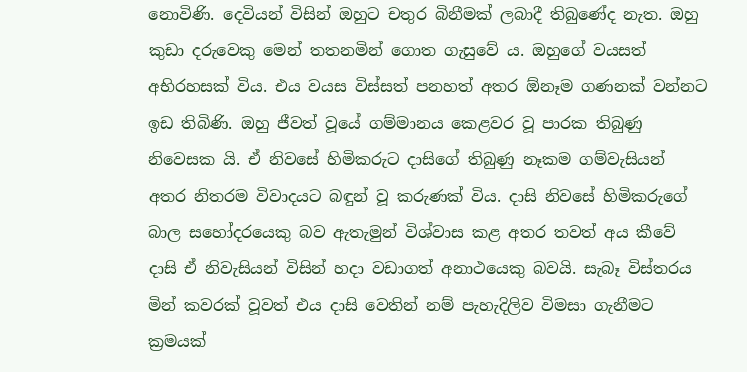නොවිණි. දෙවියන් විසින් ඔහුට චතුර බිනීමක් ලබාදී තිබුණේද නැත. ඔහු කුඩා දරුවෙකු මෙන් තතනමින් ගොත ගැසුවේ ය. ඔහුගේ වයසත් අභිරහසක් විය. එය වයස විස්සත් පනහත් අතර ඕනෑම ගණනක් වන්නට ඉඩ තිබිණි. ඔහු ජීවත් වූයේ ගම්මානය කෙළවර වූ පාරක තිබුණු නිවෙසක යි. ඒ නිවසේ හිමිකරුට දාසිගේ තිබුණු නෑකම ගම්වැසියන් අතර නිතරම විවාදයට බඳුන් වූ කරුණක් විය. දාසි නිවසේ හිමිකරුගේ බාල සහෝදරයෙකු බව ඇතැමුන් විශ්වාස කළ අතර තවත් අය කීවේ දාසි ඒ නිවැසියන් විසින් හදා වඩාගත් අනාථයෙකු බවයි. සැබෑ විස්තරය මින් කවරක් වූවත් එය දාසි වෙතින් නම් පැහැදිලිව විමසා ගැනීමට ක්‍රමයක්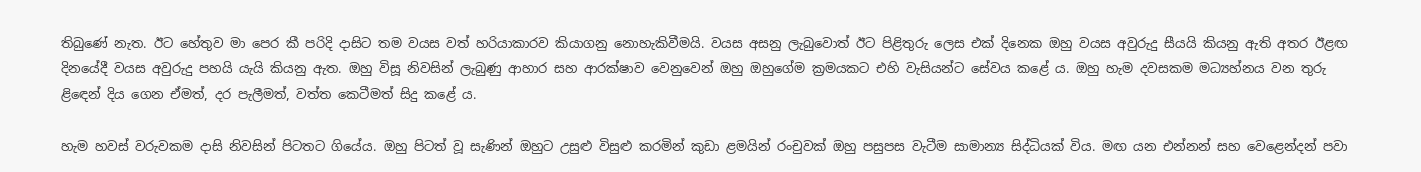තිබුණේ නැත. ඊට හේතුව මා පෙර කී පරිදි දාසිට තම වයස වත් හරියාකාරව කියාගනු නොහැකිවීමයි. වයස අසනු ලැබුවොත් ඊට පිළිතුරු ලෙස එක් දිනෙක ඔහු වයස අවුරුදු සීයයි කියනු ඇති අතර ඊළඟ දිනයේදී වයස අවුරුදු පහයි යැයි කියනු ඇත. ඔහු විසූ නිවසින් ලැබුණු ආහාර සහ ආරක්ෂාව වෙනුවෙන් ඔහු ඔහුගේම ක්‍රමයකට එහි වැසියන්ට සේවය කළේ ය. ඔහු හැම දවසකම මධ්‍යහ්නය වන තුරු ළිඳෙන් දිය ගෙන ඒමත්, දර පැලීමත්, වත්ත කෙටීමත් සිදු කළේ ය.

හැම හවස් වරුවකම දාසි නිවසින් පිටතට ගියේය. ඔහු පිටත් වූ සැණින් ඔහුට උසුළු විසුළු කරමින් කුඩා ළමයින් රංචුවක් ඔහු පසුපස වැටීම සාමාන්‍ය සිද්ධියක් විය. මඟ යන එන්නන් සහ වෙළෙන්දන් පවා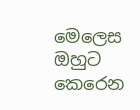මෙලෙස ඔහුට කෙරෙන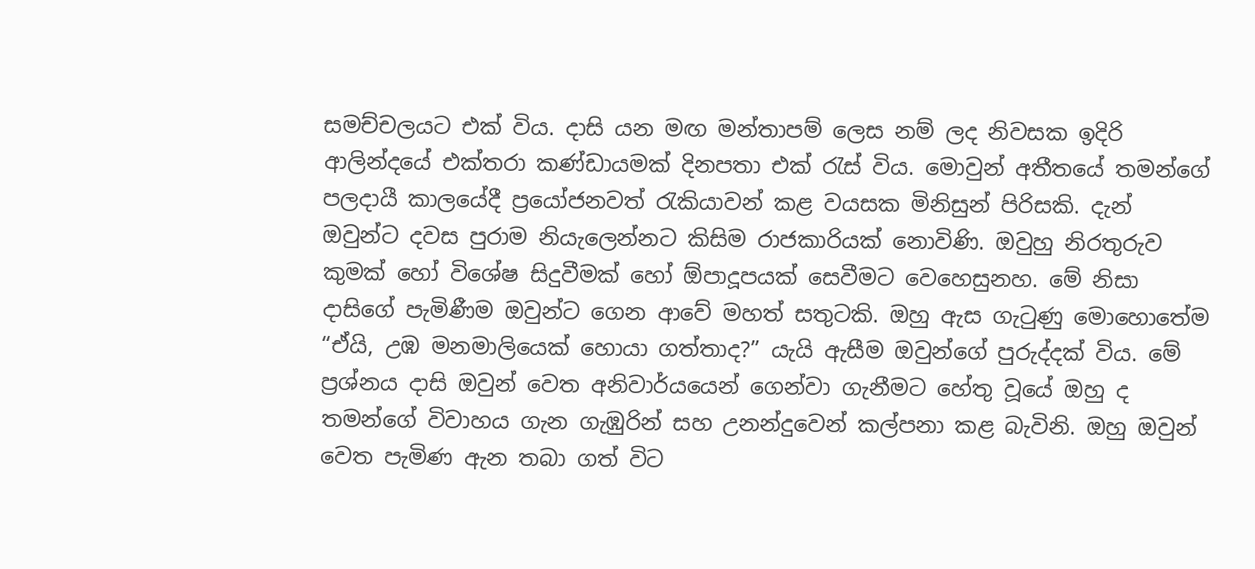සමච්චලයට එක් විය. දාසි යන මඟ මන්තාපම් ලෙස නම් ලද නිවසක ඉදිරි ආලින්දයේ එක්තරා කණ්ඩායමක් දිනපතා එක් රැස් විය. මොවුන් අතීතයේ තමන්ගේ පලදායී කාලයේදී ප්‍රයෝජනවත් රැකියාවන් කළ වයසක මිනිසුන් පිරිසකි. දැන් ඔවුන්ට දවස පුරාම නියැලෙන්නට කිසිම රාජකාරියක් නොවිණි. ඔවුහු නිරතුරුව කුමක් හෝ විශේෂ සිදුවීමක් හෝ ඕපාදූපයක් සෙවීමට වෙහෙසුනහ. මේ නිසා දාසිගේ පැමිණීම ඔවුන්ට ගෙන ආවේ මහත් සතුටකි. ඔහු ඇස ගැටුණු මොහොතේම “ඒයි, උඹ මනමාලියෙක් හොයා ගත්තාද?” යැයි ඇසීම ඔවුන්ගේ පුරුද්දක් විය. මේ ප්‍රශ්නය දාසි ඔවුන් වෙත අනිවාර්යයෙන් ගෙන්වා ගැනීමට හේතු වූයේ ඔහු ද තමන්ගේ විවාහය ගැන ගැඹුරින් සහ උනන්දුවෙන් කල්පනා කළ බැවිනි. ඔහු ඔවුන් වෙත පැමිණ ඇන තබා ගත් විට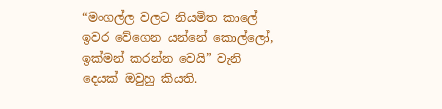“මංගල්ල වලට නියමිත කාලේ ඉවර වේගෙන යන්නේ කොල්ලෝ, ඉක්මන් කරන්න වෙයි” වැනි දෙයක් ඔවුහු කියති.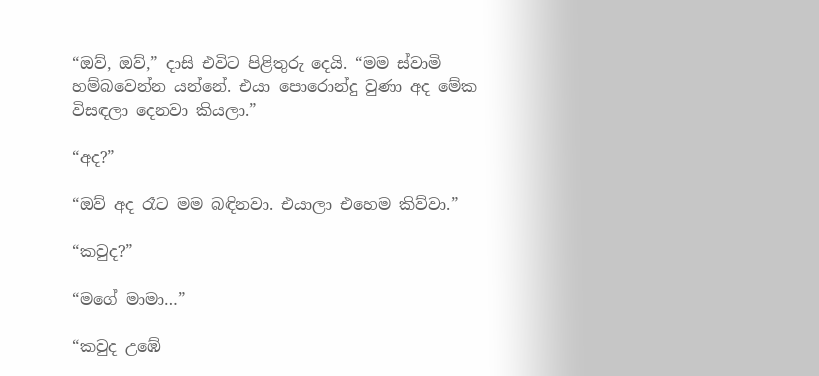“ඔව්, ඔව්,” දාසි එවිට පිළිතුරු දෙයි. “මම ස්වාමි හම්බවෙන්න යන්නේ. එයා පොරොන්දු වුණා අද මේක විසඳලා දෙනවා කියලා.”

“අද?”

“ඔව් අද රෑට මම බඳිනවා. එයාලා එහෙම කිව්වා.”

“කවුද?”

“මගේ මාමා…”

“කවුද උඹේ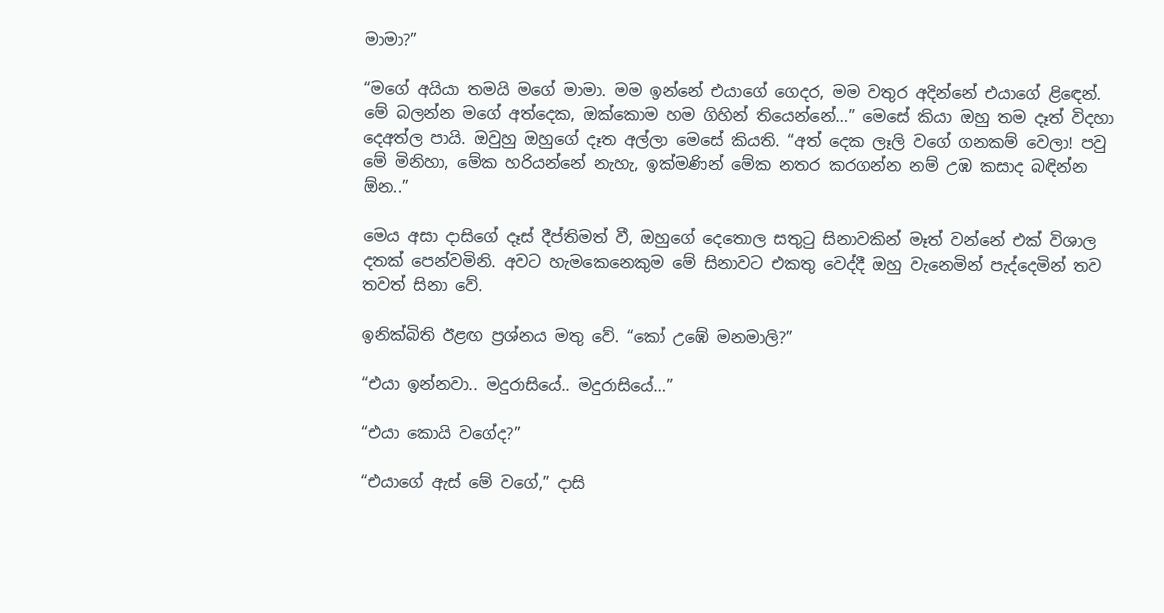මාමා?”

“මගේ අයියා තමයි මගේ මාමා. මම ඉන්නේ එයාගේ ගෙදර, මම වතුර අදින්නේ එයාගේ ළිඳෙන්. මේ බලන්න මගේ අත්දෙක, ඔක්කොම හම ගිහින් තියෙන්නේ…” මෙසේ කියා ඔහු තම දෑත් විදහා දෙඅත්ල පායි. ඔවුහු ඔහුගේ දෑත අල්ලා මෙසේ කියති. “අත් දෙක ලෑලි වගේ ගනකම් වෙලා! පවු මේ මිනිහා, මේක හරියන්නේ නැහැ, ඉක්මණින් මේක නතර කරගන්න නම් උඹ කසාද බඳින්න ඕන..”

මෙය අසා දාසිගේ දෑස් දීප්තිමත් වී, ඔහුගේ දෙතොල සතුටු සිනාවකින් මෑත් වන්නේ එක් විශාල දතක් පෙන්වමිනි. අවට හැමකෙනෙකුම මේ සිනාවට එකතු වෙද්දී ඔහු වැනෙමින් පැද්දෙමින් තව තවත් සිනා වේ.

ඉනික්බිති ඊළඟ ප්‍රශ්නය මතු වේ. “කෝ උඹේ මනමාලි?”

“එයා ඉන්නවා.. මදුරාසියේ.. මදුරාසියේ…”

“එයා කොයි වගේද?”

“එයාගේ ඇස් මේ වගේ,” දාසි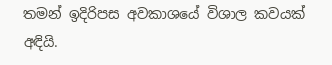තමන් ඉදිරිපස අවකාශයේ විශාල කවයක් අඳියි.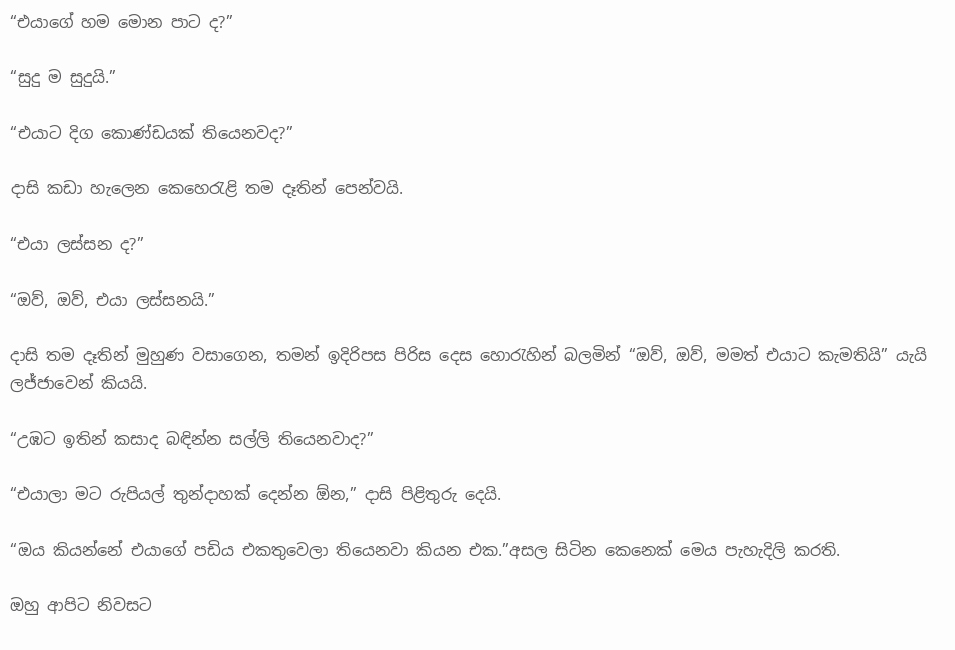“එයාගේ හම මොන පාට ද?”

“සුදු ම සුදුයි.”

“එයාට දිග කොණ්ඩයක් තියෙනවද?”

දාසි කඩා හැලෙන කෙහෙරැළි තම දෑතින් පෙන්වයි.

“එයා ලස්සන ද?”

“ඔව්, ඔව්, එයා ලස්සනයි.”

දාසි තම දෑතින් මුහුණ වසාගෙන, තමන් ඉදිරිපස පිරිස දෙස හොරැහින් බලමින් “ඔව්, ඔව්, මමත් එයාට කැමතියි” යැයි ලජ්ජාවෙන් කියයි.

“උඹට ඉතින් කසාද බඳින්න සල්ලි තියෙනවාද?”

“එයාලා මට රුපියල් තුන්දාහක් දෙන්න ඕන,” දාසි පිළිතුරු දෙයි.

“ඔය කියන්නේ එයාගේ පඩිය එකතුවෙලා තියෙනවා කියන එක.”අසල සිටින කෙනෙක් මෙය පැහැදිලි කරති.

ඔහු ආපිට නිවසට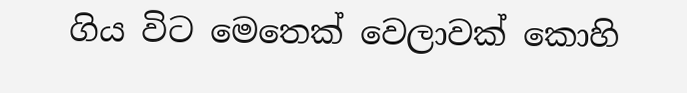ගිය විට මෙතෙක් වෙලාවක් කොහි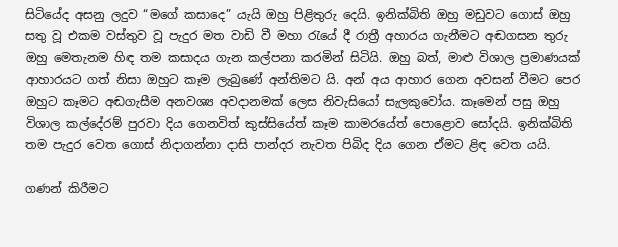සිටියේද අසනු ලදුව “මගේ කසාදෙ” යැයි ඔහු පිළිතුරු දෙයි. ඉනික්බිති ඔහු මඩුවට ගොස් ඔහු සතු වූ එකම වස්තුව වූ පැදුර මත වාඩි වී මහා රැයේ දී රාත්‍රී අහාරය ගැනීමට අඬගසන තුරු ඔහු මෙතැනම හිඳ තම කසාදය ගැන කල්පනා කරමින් සිටියි. ඔහු බත්, මාළු විශාල ප්‍රමාණයක් ආහාරයට ගත් නිසා ඔහුට කෑම ලැබුණේ අන්තිමට යි. අන් අය ආහාර ගෙන අවසන් වීමට පෙර ඔහුට කෑමට අඬගැසීම අනවශ්‍ය අවදානමක් ලෙස නිවැසියෝ සැලකුවෝය. කෑමෙන් පසු ඔහු විශාල කල්දේරම් පුරවා දිය ගෙනවිත් කුස්සියේත් කෑම කාමරයේත් පොළොව සෝදයි. ඉනික්බිති තම පැදුර වෙත ගොස් නිදාගන්නා දාසි පාන්දර නැවත පිබිද දිය ගෙන ඒමට ළිඳ වෙත යයි.

ගණන් කිරීමට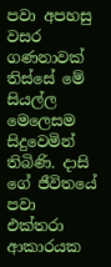පවා අපහසු වසර ගණනාවක් තිස්සේ මේ සියල්ල මෙලෙසම සිදුවෙමින් තිබිණි. දාසි ගේ ජීවිතයේ පවා එක්තරා ආකාරයක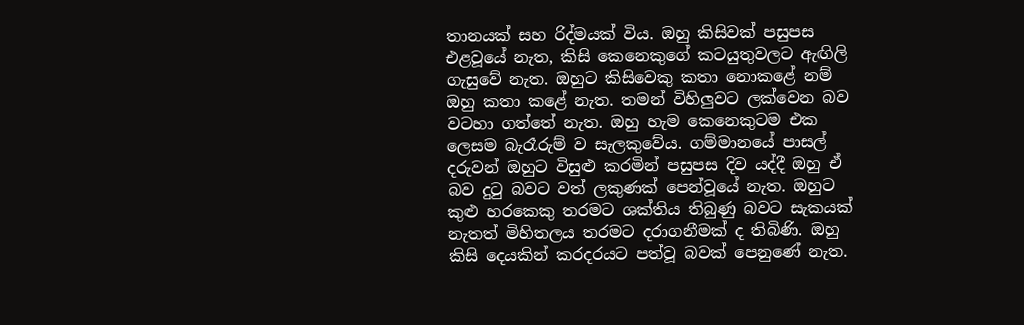තානයක් සහ රිද්මයක් විය. ඔහු කිසිවක් පසුපස එළවූයේ නැත, කිසි කෙනෙකුගේ කටයුතුවලට ඇඟිලි ගැසුවේ නැත. ඔහුට කිසිවෙකු කතා නොකළේ නම් ඔහු කතා කළේ නැත. තමන් විහිලුවට ලක්වෙන බව වටහා ගත්තේ නැත. ඔහු හැම කෙනෙකුටම එක ලෙසම බැරෑරුම් ව සැලකුවේය. ගම්මානයේ පාසල් දරුවන් ඔහුට විසුළු කරමින් පසුපස දිව යද්දී ඔහු ඒ බව දුටු බවට වත් ලකුණක් පෙන්වූයේ නැත. ඔහුට කුළු හරකෙකු තරමට ශක්තිය තිබුණු බවට සැකයක් නැතත් මිහිතලය තරමට දරාගනීමක් ද තිබිණි. ඔහු කිසි දෙයකින් කරදරයට පත්වූ බවක් පෙනුණේ නැත.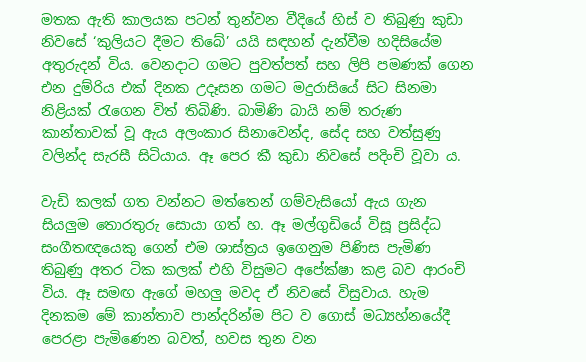මතක ඇති කාලයක පටන් තුන්වන වීදියේ හිස් ව තිබුණු කුඩා නිවසේ ‘කුලියට දීමට තිබේ’ යයි සඳහන් දැන්වීම හදිසියේම අතුරුදන් විය. වෙනදාට ගමට පුවත්පත් සහ ලිපි පමණක් ගෙන එන දුම්රිය එක් දිනක උදෑසන ගමට මදුරාසියේ සිට සිනමා නිළියක් රැගෙන විත් තිබිණි. බාමිණි බායි නම් තරුණ කාන්තාවක් වූ ඇය අලංකාර සිනාවෙන්ද, සේද සහ වත්සුණු වලින්ද සැරසී සිටියාය. ඈ පෙර කී කුඩා නිවසේ පදිංචි වූවා ය.

වැඩි කලක් ගත වන්නට මත්තෙන් ගම්වැසියෝ ඇය ගැන සියලුම තොරතුරු සොයා ගත් හ. ඈ මල්ගුඩියේ විසූ ප්‍රසිද්ධ සංගීතඥයෙකු ගෙන් එම ශාස්ත්‍රය ඉගෙනුම පිණිස පැමිණ තිබුණු අතර ටික කලක් එහි විසුමට අපේක්ෂා කළ බව ආරංචි විය. ඈ සමඟ ඇගේ මහලු මවද ඒ නිවසේ විසුවාය. හැම දිනකම මේ කාන්තාව පාන්දරින්ම පිට ව ගොස් මධ්‍යහ්නයේදී පෙරළා පැමිණෙන බවත්, හවස තුන වන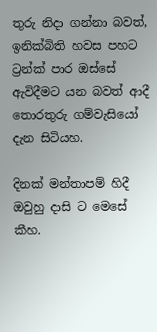තුරු නිදා ගන්නා බවත්, ඉනික්බිති හවස පහට ට්‍රන්ක් පාර ඔස්සේ ඇවිදීමට යන බවත් ආදී තොරතුරු ගම්වැසියෝ දැන සිටියහ.

දිනක් මන්තාපම් හිදී ඔවුහු දාසි ට මෙසේ කීහ.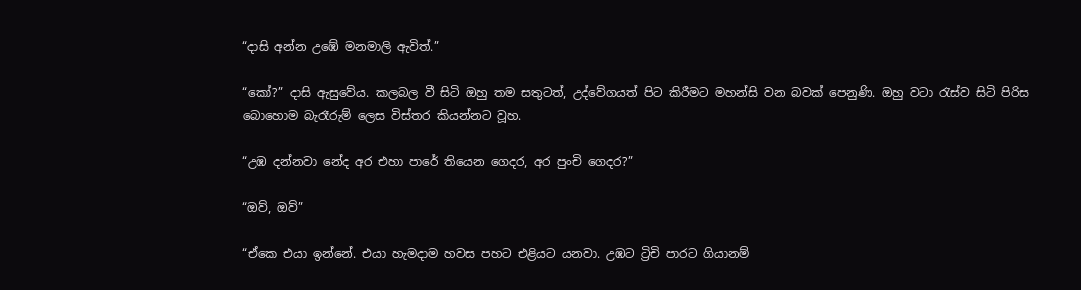“දාසි අන්න උඹේ මනමාලි ඇවිත්.”

“කෝ?” දාසි ඇසුවේය. කලබල වී සිටි ඔහු තම සතුටත්, උද්වේගයත් පිට කිරීමට මහන්සි වන බවක් පෙනුණි. ඔහු වටා රැස්ව සිටි පිරිස බොහොම බැරෑරුම් ලෙස විස්තර කියන්නට වූහ.

“උඹ දන්නවා නේද අර එහා පාරේ තියෙන ගෙදර, අර පුංචි ගෙදර?”

“ඔව්, ඔව්”

“ඒකෙ එයා ඉන්නේ. එයා හැමදාම හවස පහට එළියට යනවා. උඹට ට්‍රිචි පාරට ගියානම්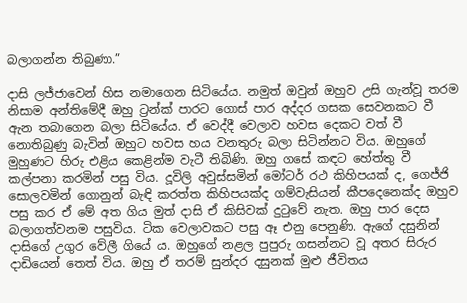බලාගන්න තිබුණා.”

දාසි ලජ්ජාවෙන් හිස නමාගෙන සිටියේය. නමුත් ඔවුන් ඔහුව උසි ගැන්වූ තරම නිසාම අන්තිමේදී ඔහු ට්‍රන්ක් පාරට ගොස් පාර අද්දර ගසක සෙවනකට වී ඇන තබාගෙන බලා සිටියේය. ඒ වෙද්දී වෙලාව හවස දෙකට වත් වී නොතිබුණු බැවින් ඔහුට හවස හය වනතුරු බලා සිටින්නට විය. ඔහුගේ මුහුණට හිරු එළිය කෙළින්ම වැටී තිබිණි. ඔහු ගසේ කඳට හේත්තු වී කල්පනා කරමින් පසු විය. දූවිලි අවුස්සමින් මෝටර් රථ කිහිපයක් ද, ගෙජ්ජි සොලවමින් ගොනුන් බැඳි කරත්ත කිහිපයක්ද ගම්වැසියන් කීපදෙනෙක්ද ඔහුව පසු කර ඒ මේ අත ගිය මුත් දාසි ඒ කිසිවක් දුටුවේ නැත. ඔහු පාර දෙස බලාගත්වනම පසුවිය. ටික වෙලාවකට පසු ඈ එනු පෙනුණි. ඇගේ දසුනින් දාසිගේ උගුර වේලී ගියේ ය. ඔහුගේ නළල පුපුරු ගසන්නට වූ අතර සිරුර දාඩියෙන් තෙත් විය. ඔහු ඒ තරම් සුන්දර දසුනක් මුළු ජීවිතය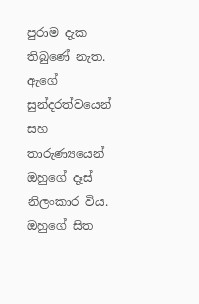පුරාම දැක තිබුණේ නැත. ඇගේ සුන්දරත්වයෙන් සහ තාරුණ්‍යයෙන් ඔහුගේ දෑස් නිලංකාර විය. ඔහුගේ සිත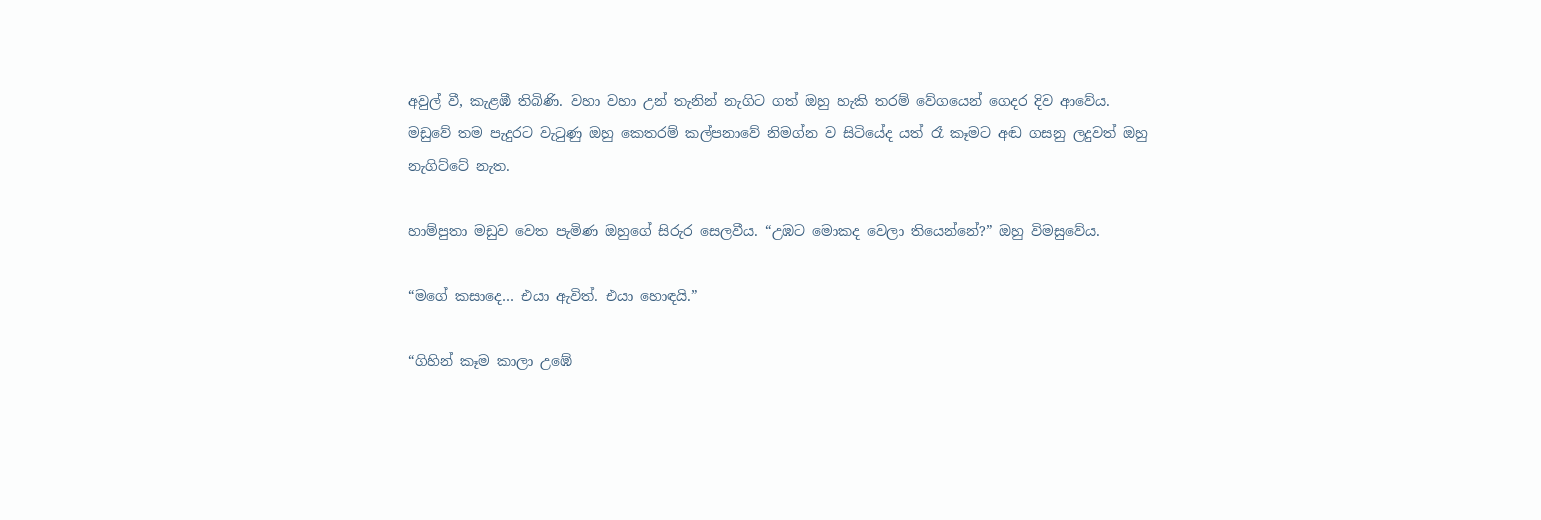අවුල් වී, කැළඹී තිබිණි. වහා වහා උන් තැනින් නැගිට ගත් ඔහු හැකි තරම් වේගයෙන් ගෙදර දිව ආවේය. මඩුවේ තම පැදුරට වැටුණු ඔහු කෙතරම් කල්පනාවේ නිමග්න ව සිටියේද යත් රෑ කෑමට අඬ ගසනු ලදුවත් ඔහු නැගිට්ටේ නැත.

හාම්පුතා මඩුව වෙත පැමිණ ඔහුගේ සිරුර සෙලවීය. “උඹට මොකද වෙලා තියෙන්නේ?” ඔහු විමසුවේය.

“මගේ කසාදෙ… එයා ඇවිත්. එයා හොඳයි.”

“ගිහින් කෑම කාලා උඹේ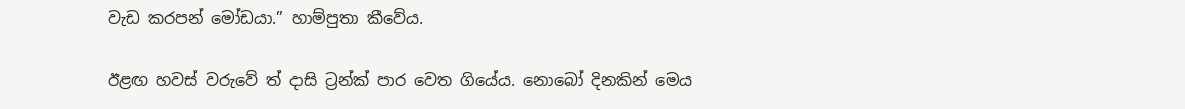වැඩ කරපන් මෝඩයා.” හාම්පුතා කීවේය.

ඊළඟ හවස් වරුවේ ත් දාසි ට්‍රන්ක් පාර වෙත ගියේය. නොබෝ දිනකින් මෙය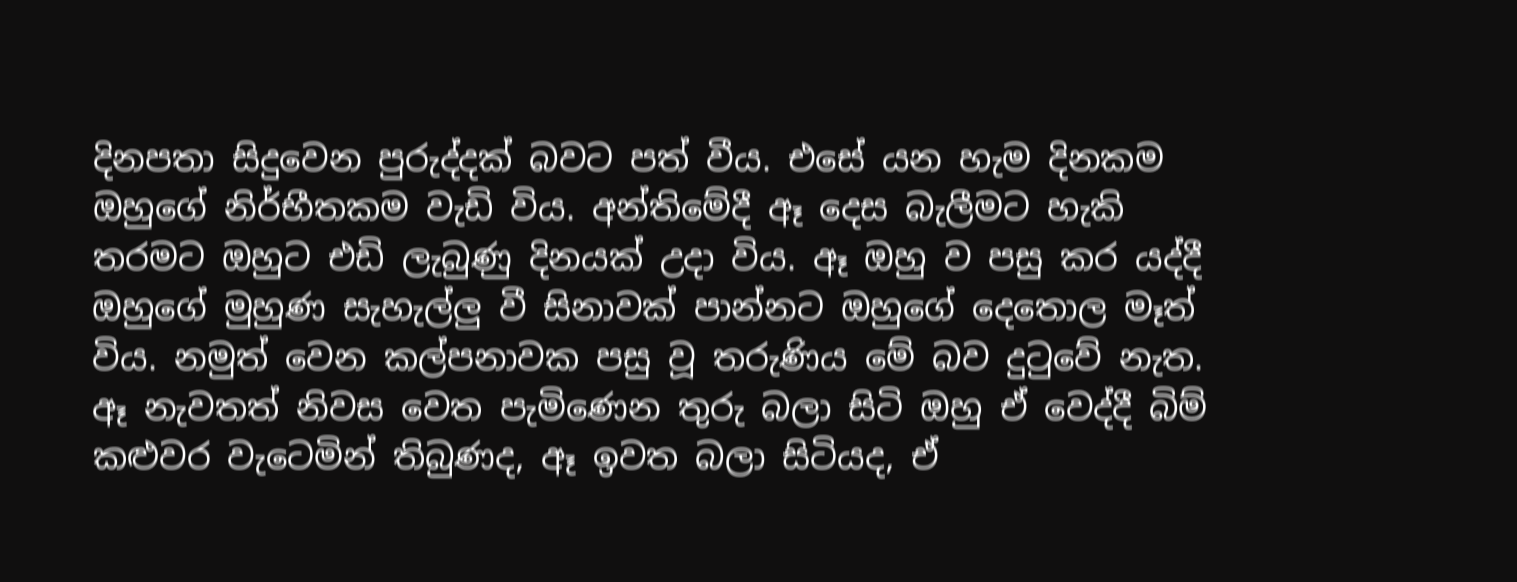දිනපතා සිදුවෙන පුරුද්දක් බවට පත් වීය. එසේ යන හැම දිනකම ඔහුගේ නිර්භීතකම වැඩි විය. අන්තිමේදී ඈ දෙස බැලීමට හැකි තරමට ඔහුට එඩි ලැබුණු දිනයක් උදා විය. ඈ ඔහු ව පසු කර යද්දී ඔහුගේ මුහුණ සැහැල්ලු වී සිනාවක් පාන්නට ඔහුගේ දෙතොල මෑත් විය. නමුත් වෙන කල්පනාවක පසු වූ තරුණිය මේ බව දුටුවේ නැත. ඈ නැවතත් නිවස වෙත පැමිණෙන තුරු බලා සිටි ඔහු ඒ වෙද්දී බිම් කළුවර වැටෙමින් තිබුණද, ඈ ඉවත බලා සිටියද, ඒ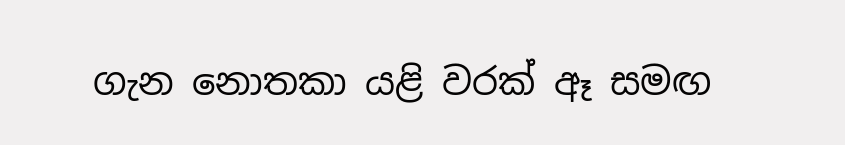ගැන නොතකා යළි වරක් ඈ සමඟ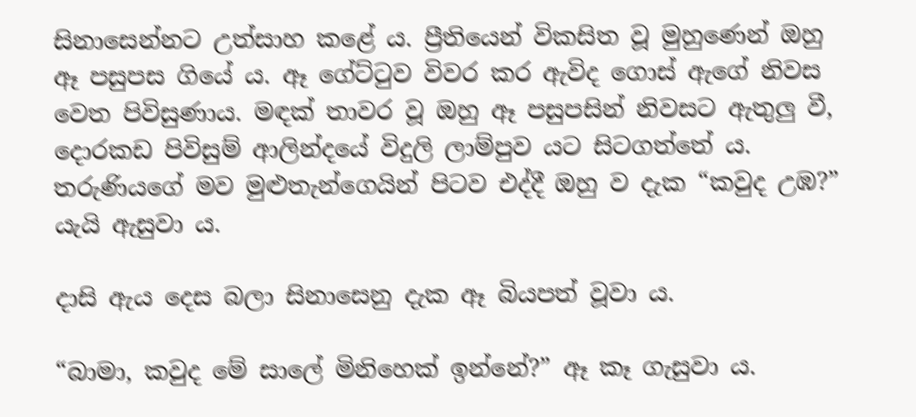සිනාසෙන්නට උත්සාහ කළේ ය. ප්‍රීතියෙන් විකසිත වූ මුහුණෙන් ඔහු ඈ පසුපස ගියේ ය. ඈ ගේට්ටුව විවර කර ඇවිද ගොස් ඇගේ නිවස වෙත පිවිසුණාය. මඳක් තාවර වූ ඔහු ඈ පසුපසින් නිවසට ඇතුලු වී, දොරකඩ පිවිසුම් ආලින්දයේ විදුලි ලාම්පුව යට සිටගත්තේ ය. තරුණියගේ මව මුළුතැන්ගෙයින් පිටව එද්දී ඔහු ව දැක “කවුද උඹ?” යැයි ඇසුවා ය.

දාසි ඇය දෙස බලා සිනාසෙනු දැක ඈ බියපත් වූවා ය.

“බාමා, කවුද මේ සාලේ මිනිහෙක් ඉන්නේ?” ඈ කෑ ගැසුවා ය.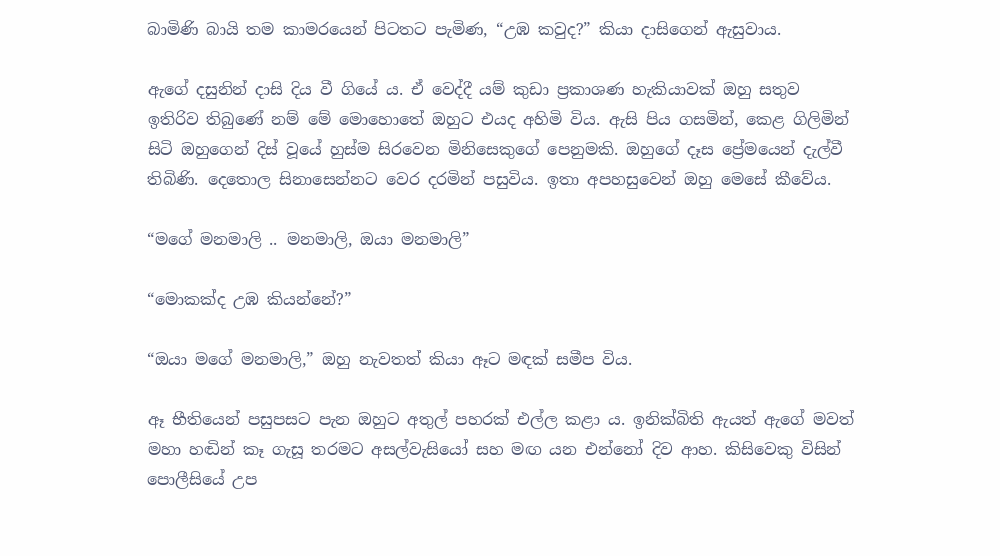බාමිණි බායි තම කාමරයෙන් පිටතට පැමිණ, “උඹ කවුද?” කියා දාසිගෙන් ඇසුවාය.

ඇගේ දසුනින් දාසි දිය වී ගියේ ය. ඒ වෙද්දී යම් කුඩා ප්‍රකාශණ හැකියාවක් ඔහු සතුව ඉතිරිව තිබුණේ නම් මේ මොහොතේ ඔහුට එයද අහිමි විය. ඇසි පිය ගසමින්, කෙළ ගිලිමින් සිටි ඔහුගෙන් දිස් වූයේ හුස්ම සිරවෙන මිනිසෙකුගේ පෙනුමකි. ඔහුගේ දෑස ප්‍රේමයෙන් දැල්වී තිබිණි. දෙතොල සිනාසෙන්නට වෙර දරමින් පසුවිය. ඉතා අපහසුවෙන් ඔහු මෙසේ කීවේය.

“මගේ මනමාලි .. මනමාලි, ඔයා මනමාලි”

“මොකක්ද උඹ කියන්නේ?”

“ඔයා මගේ මනමාලි,” ඔහු නැවතත් කියා ඈට මඳක් සමීප විය.

ඈ භීතියෙන් පසුපසට පැන ඔහුට අතුල් පහරක් එල්ල කළා ය. ඉනික්බිති ඇයත් ඇගේ මවත් මහා හඬින් කෑ ගැසූ තරමට අසල්වැසියෝ සහ මඟ යන එන්නෝ දිව ආහ. කිසිවෙකු විසින් පොලීසියේ උප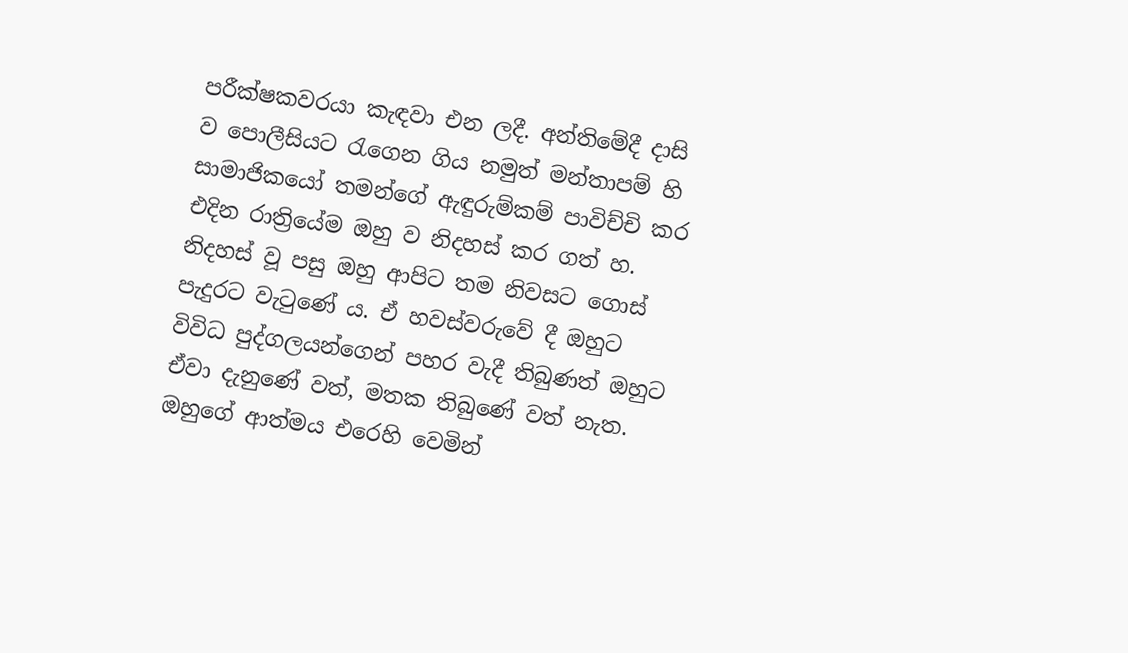පරීක්ෂකවරයා කැඳවා එන ලදී. අන්තිමේදී දාසි ව පොලීසියට රැගෙන ගිය නමුත් මන්තාපම් හි සාමාජිකයෝ තමන්ගේ ඇඳුරුම්කම් පාවිච්චි කර එදින රාත්‍රියේම ඔහු ව නිදහස් කර ගත් හ. නිදහස් වූ පසු ඔහු ආපිට තම නිවසට ගොස් පැදුරට වැටුණේ ය. ඒ හවස්වරුවේ දී ඔහුට විවිධ පුද්ගලයන්ගෙන් පහර වැදී තිබුණත් ඔහුට ඒවා දැනුණේ වත්, මතක තිබුණේ වත් නැත. ඔහුගේ ආත්මය එරෙහි වෙමින්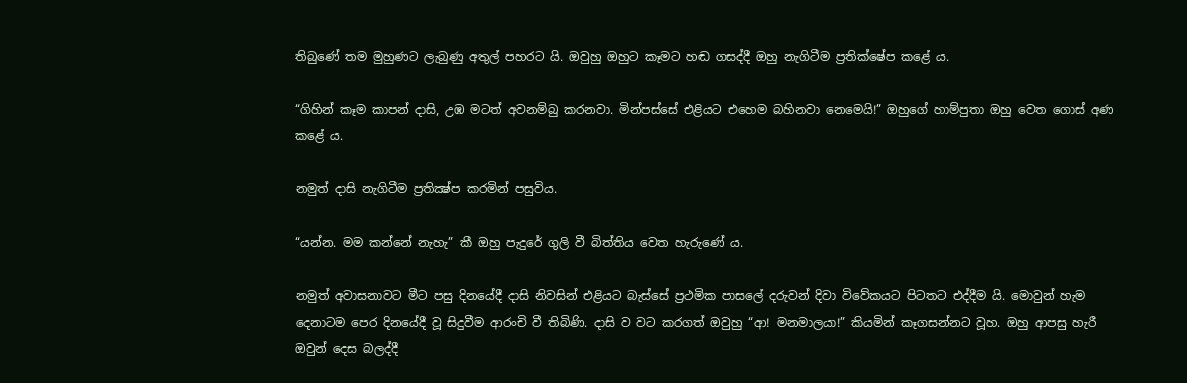තිබුණේ තම මුහුණට ලැබුණු අතුල් පහරට යි. ඔවුහු ඔහුට කෑමට හඬ ගසද්දී ඔහු නැගිටීම ප්‍රතික්ෂේප කළේ ය.

“ගිහින් කෑම කාපන් දාසි, උඹ මටත් අවනම්බු කරනවා. මින්පස්සේ එළියට එහෙම බහිනවා නෙමෙයි!” ඔහුගේ හාම්පුතා ඔහු වෙත ගොස් අණ කළේ ය.

නමුත් දාසි නැගිටීම ප්‍රතික්‍ෂ්ප කරමින් පසුවිය.

“යන්න. මම කන්නේ නැහැ” කී ඔහු පැදුරේ ගුලි වී බිත්තිය වෙත හැරුණේ ය.

නමුත් අවාසනාවට මීට පසු දිනයේදී දාසි නිවසින් එළියට බැස්සේ ප්‍රථමික පාසලේ දරුවන් දිවා විවේකයට පිටතට එද්දීම යි. මොවුන් හැම දෙනාටම පෙර දිනයේදී වූ සිදුවීම ආරංචි වී තිබිණි. දාසි ව වට කරගත් ඔවුහු “ආ! මනමාලයා!” කියමින් කෑගසන්නට වූහ. ඔහු ආපසු හැරී ඔවුන් දෙස බලද්දී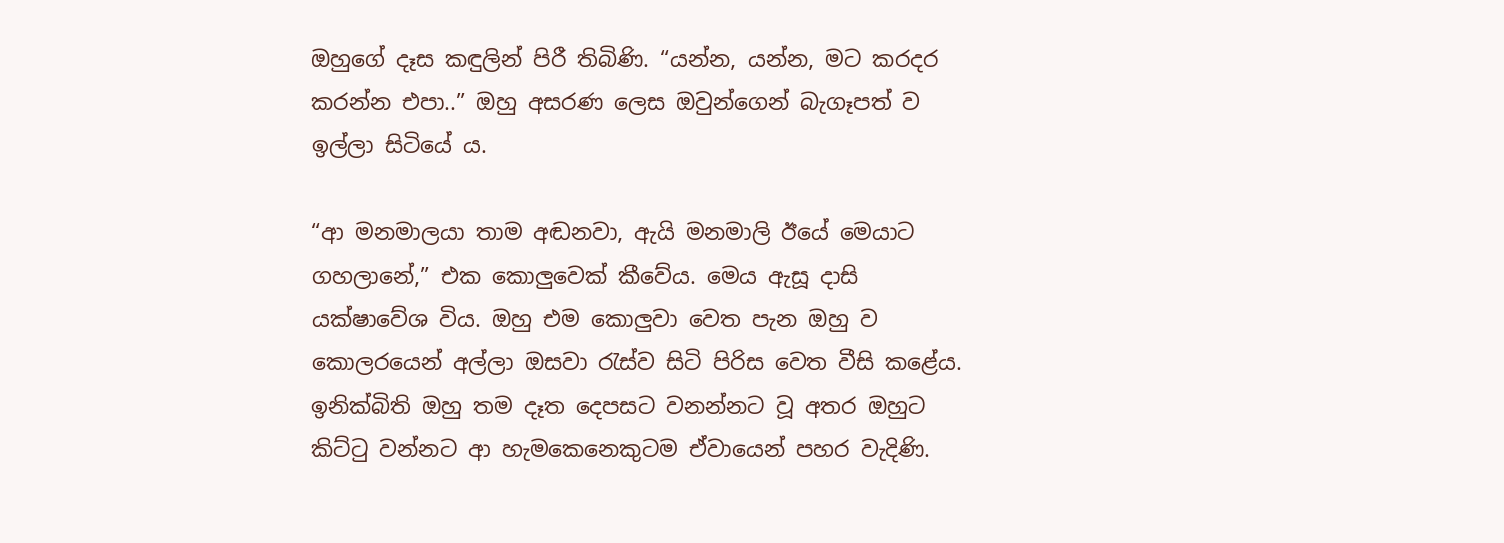ඔහුගේ දෑස කඳුලින් පිරී තිබිණි. “යන්න, යන්න, මට කරදර කරන්න එපා..” ඔහු අසරණ ලෙස ඔවුන්ගෙන් බැගෑපත් ව ඉල්ලා සිටියේ ය.

“ආ මනමාලයා තාම අඬනවා, ඇයි මනමාලි ඊයේ මෙයාට ගහලානේ,” එක කොලුවෙක් කීවේය. මෙය ඇසූ දාසි යක්ෂාවේශ විය. ඔහු එම කොලුවා වෙත පැන ඔහු ව කොලරයෙන් අල්ලා ඔසවා රැස්ව සිටි පිරිස වෙත වීසි කළේය. ඉනික්බිති ඔහු තම දෑත දෙපසට වනන්නට වූ අතර ඔහුට කිට්ටු වන්නට ආ හැමකෙනෙකුටම ඒවායෙන් පහර වැදිණි.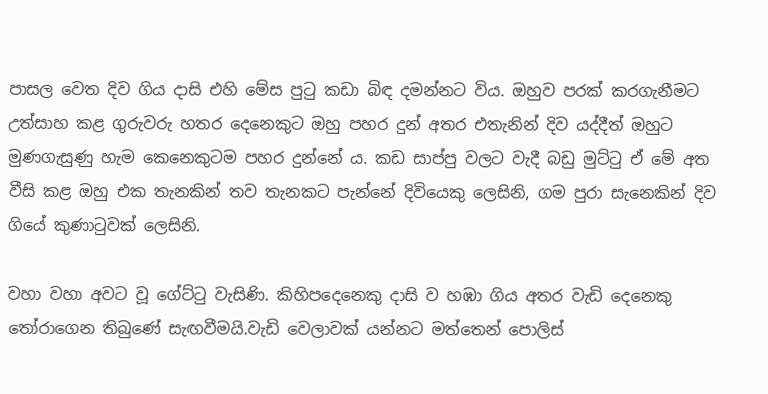පාසල වෙත දිව ගිය දාසි එහි මේස පුටු කඩා බිඳ දමන්නට විය. ඔහුව පරක් කරගැනීමට උත්සාහ කළ ගුරුවරු හතර දෙනෙකුට ඔහු පහර දුන් අතර එතැනින් දිව යද්දීත් ඔහුට මුණගැසුණු හැම කෙනෙකුටම පහර දුන්නේ ය. කඩ සාප්පු වලට වැදී බඩු මුට්ටු ඒ මේ අත වීසි කළ ඔහු එක තැනකින් තව තැනකට පැන්නේ දිවියෙකු ලෙසිනි, ගම පුරා සැනෙකින් දිව ගියේ කුණාටුවක් ලෙසිනි.

වහා වහා අවට වූ ගේට්ටු වැසිණි. කිහිපදෙනෙකු දාසි ව හඹා ගිය අතර වැඩි දෙනෙකු තෝරාගෙන තිබුණේ සැඟවීමයි.වැඩි වෙලාවක් යන්නට මත්තෙන් පොලිස්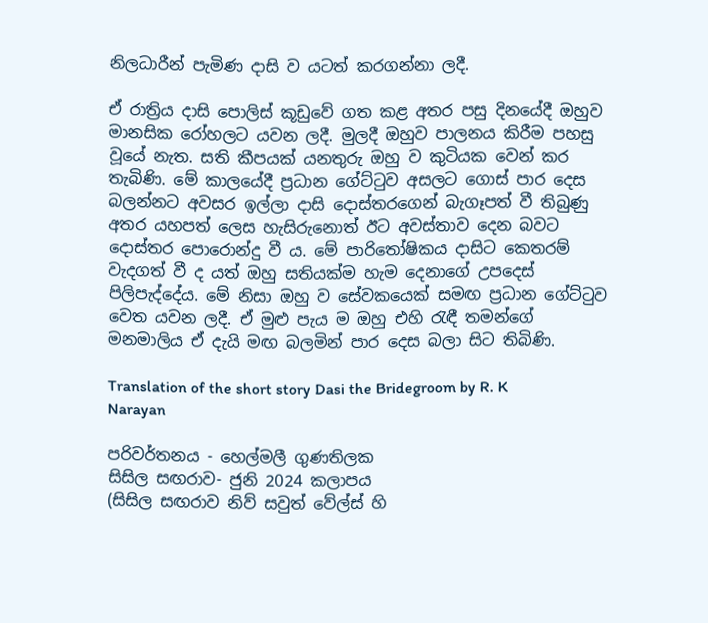නිලධාරීන් පැමිණ දාසි ව යටත් කරගන්නා ලදී.

ඒ රාත්‍රිය දාසි පොලිස් කූඩුවේ ගත කළ අතර පසු දිනයේදී ඔහුව මානසික රෝහලට යවන ලදී. මුලදී ඔහුව පාලනය කිරීම පහසු වූයේ නැත. සති කීපයක් යනතුරු ඔහු ව කුටියක වෙන් කර තැබිණි. මේ කාලයේදී ප්‍රධාන ගේට්ටුව අසලට ගොස් පාර දෙස බලන්නට අවසර ඉල්ලා දාසි දොස්තරගෙන් බැගෑපත් වී තිබුණු අතර යහපත් ලෙස හැසිරුනොත් ඊට අවස්තාව දෙන බවට දොස්තර පොරොන්දු වී ය. මේ පාරිතෝෂිකය දාසිට කෙතරම් වැදගත් වී ද යත් ඔහු සතියක්ම හැම දෙනාගේ උපදෙස් පිලිපැද්දේය. මේ නිසා ඔහු ව සේවකයෙක් සමඟ ප්‍රධාන ගේට්ටුව වෙත යවන ලදී. ඒ මුළු පැය ම ඔහු එහි රැඳී තමන්ගේ මනමාලිය ඒ දැයි මඟ බලමින් පාර දෙස බලා සිට තිබිණි.

Translation of the short story Dasi the Bridegroom by R. K Narayan

පරිවර්තනය - හෙල්මලී ගුණතිලක
සිසිල සඟරාව- ජුනි 2024 කලාපය
(සිසිල සඟරාව නිව් සවුත් වේල්ස් හි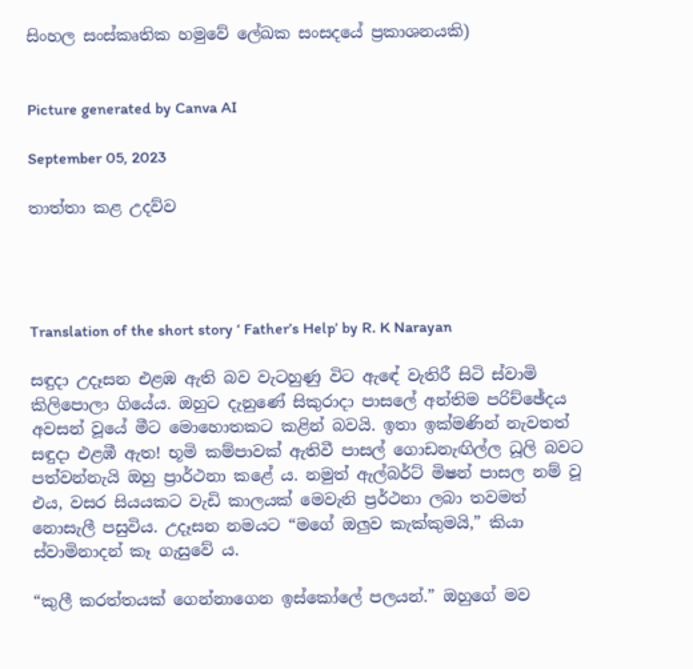සිංහල සංස්කෘතික හමුවේ ලේඛක සංසදයේ ප්‍රකාශනයකි)


Picture generated by Canva AI

September 05, 2023

තාත්තා කළ උදව්ව




Translation of the short story ‘ Father’s Help’ by R. K Narayan

සඳුදා උදෑසන එළඹ ඇති බව වැටහුණු විට ඇඳේ වැතිරී සිටි ස්වාමි කිලිපොලා ගියේය. ඔහුට දැනුණේ සිකුරාදා පාසලේ අන්තිම පරිච්ඡේදය අවසන් වූයේ මීට මොහොතකට කළින් බවයි. ඉතා ඉක්මණින් නැවතත් සඳුදා එළඹී ඇත! භූමි කම්පාවක් ඇතිවී පාසල් ගොඩනැඟිල්ල ධූලි බවට පත්වන්නැයි ඔහු ප්‍රාර්ථනා කළේ ය. නමුත් ඇල්බර්ට් මිෂන් පාසල නම් වූ එය, වසර සියයකට වැඩි කාලයක් මෙවැනි ප්‍රර්ථනා ලබා තවමත් නොසැලී පසුවිය. උදෑසන නමයට “මගේ ඔලුව කැක්කුමයි,” කියා ස්වාමිනාදන් කෑ ගැසුවේ ය.

“කුලී කරත්තයක් ගෙන්නාගෙන ඉස්කෝලේ පලයන්.” ඔහුගේ මව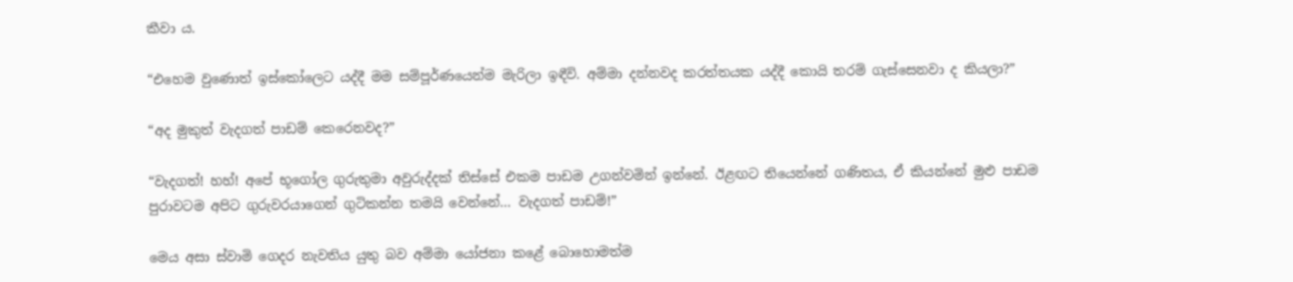කීවා ය.

“එහෙම වුණොත් ඉස්කෝලෙට යද්දී මම සම්පූර්ණයෙන්ම මැරිලා ඉඳීවි. අම්මා දන්නවද කරත්තයක යද්දී කොයි තරම් ගැස්සෙනවා ද කියලා?”

“අද මුකුත් වැදගත් පාඩම් කෙරෙනවද?”

“වැදගත්! හහ්! අපේ භූගෝල ගුරුතුමා අවුරුද්දක් තිස්සේ එකම පාඩම උගන්වමින් ඉන්නේ. ඊළඟට තියෙන්නේ ගණිතය, ඒ කියන්නේ මුළු පාඩම පුරාවටම අපිට ගුරුවරයාගෙන් ගුටිකන්න තමයි වෙන්නේ… වැදගත් පාඩම්!”

මෙය අසා ස්වාමි ගෙදර නැවතිය යුතු බව අම්මා යෝජනා කළේ බොහොමත්ම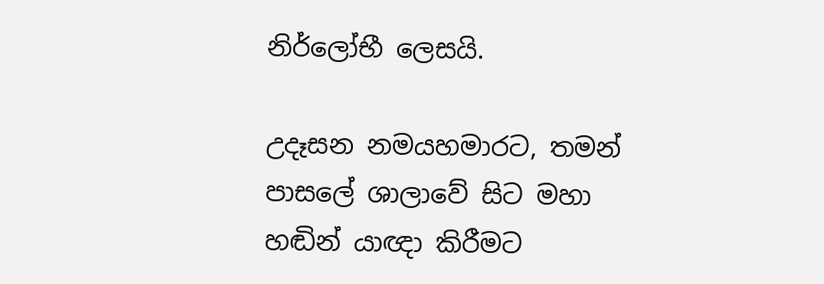නිර්ලෝභී ලෙසයි.

උදෑසන නමයහමාරට, තමන් පාසලේ ශාලාවේ සිට මහා හඬින් යාඥා කිරීමට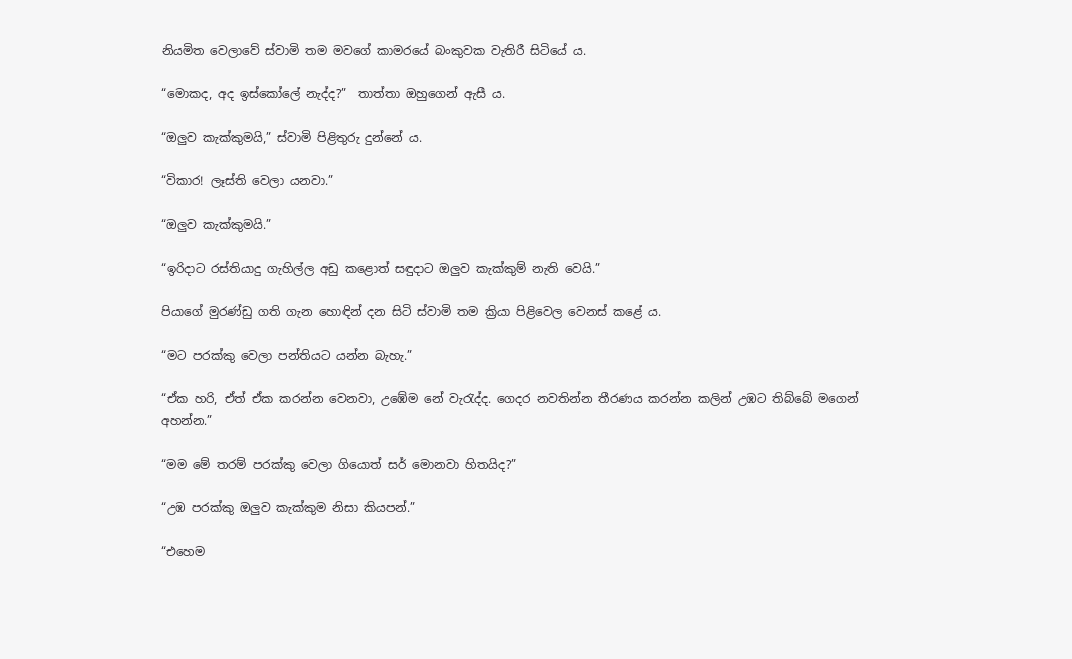නියමිත වෙලාවේ ස්වාමි තම මවගේ කාමරයේ බංකුවක වැතිරී සිටියේ ය.

“මොකද, අද ඉස්කෝලේ නැද්ද?”  තාත්තා ඔහුගෙන් ඇසී ය.

“ඔලුව කැක්කුමයි,” ස්වාමි පිළිතුරු දුන්නේ ය.

“විකාර! ලෑස්ති වෙලා යනවා.”

“ඔලුව කැක්කුමයි.”

“ඉරිදාට රස්තියාදු ගැහිල්ල අඩු කළොත් සඳුදාට ඔලුව කැක්කුම් නැති වෙයි.”

පියාගේ මුරණ්ඩු ගති ගැන හොඳින් දන සිටි ස්වාමි තම ක්‍රියා පිළිවෙල වෙනස් කළේ ය.

“මට පරක්කු වෙලා පන්තියට යන්න බැහැ.”

“ඒක හරි, ඒත් ඒක කරන්න වෙනවා, උඹේම නේ වැරැද්ද. ගෙදර නවතින්න තීරණය කරන්න කලින් උඹට තිබ්බේ මගෙන් අහන්න.”

“මම මේ තරම් පරක්කු වෙලා ගියොත් සර් මොනවා හිතයිද?”

“උඹ පරක්කු ඔලුව කැක්කුම නිසා කියපන්.”

“එහෙම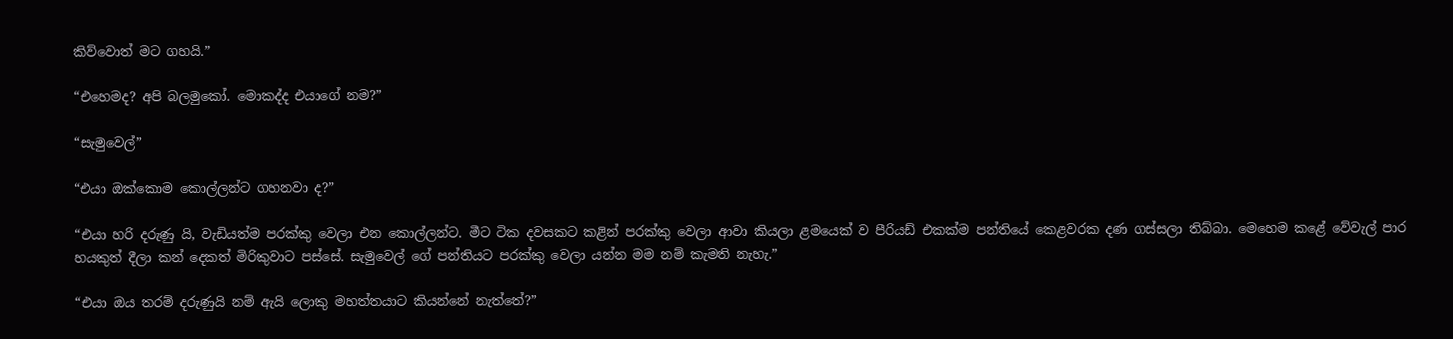කිව්වොත් මට ගහයි.”

“එහෙමද? අපි බලමුකෝ. මොකද්ද එයාගේ නම?”

“සැමුවෙල්”

“එයා ඔක්කොම කොල්ලන්ට ගහනවා ද?”

“එයා හරි දරුණු යි, වැඩියත්ම පරක්කු වෙලා එන කොල්ලන්ට. මීට ටික දවසකට කළින් පරක්කු වෙලා ආවා කියලා ළමයෙක් ව පීරියඩ් එකක්ම පන්තියේ කෙළවරක දණ ගස්සලා තිබ්බා. මෙහෙම කළේ වේවැල් පාර හයකුත් දීලා කන් දෙකත් මිරිකුවාට පස්සේ. සැමුවෙල් ගේ පන්තියට පරක්කු වෙලා යන්න මම නම් කැමති නැහැ.”

“එයා ඔය තරම් දරුණුයි නම් ඇයි ලොකු මහත්තයාට කියන්නේ නැත්තේ?”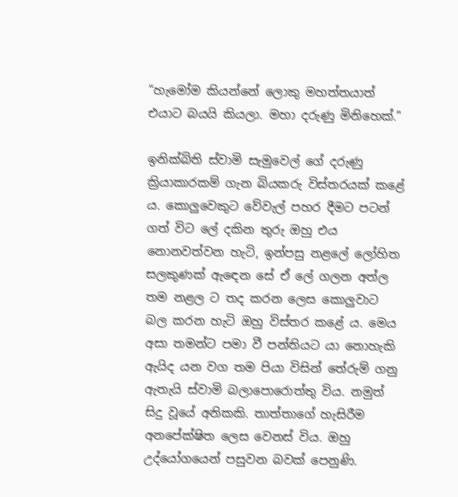“හැමෝම කියන්නේ ලොකු මහත්තයාත් එයාට බයයි කියලා. මහා දරුණු මිනිහෙක්.”

ඉනික්බිති ස්වාමි සැමුවෙල් ගේ දරුණු ක්‍රියාකාරකම් ගැන බියකරු විස්තරයක් කළේ ය. කොලුවෙකුට වේවැල් පහර දීමට පටන් ගත් විට ලේ දකින තුරු ඔහු එය නොනවත්වන හැටි, ඉන්පසු නළලේ ලෝහිත සලකුණක් ඇඳෙන සේ ඒ ලේ ගලන අත්ල තම නළල ට තද කරන ලෙස කොලුවාට බල කරන හැටි ඔහු විස්තර කළේ ය. මෙය අසා තමන්ට පමා වී පන්තියට යා නොහැකි ඇයිද යන වග තම පියා විසින් තේරුම් ගනු ඇතැයි ස්වාමි බලාපොරොත්තු විය. නමුත් සිදු වූයේ අනිකකි. තාත්තාගේ හැසිරීම අනපේක්ෂිත ලෙස වෙනස් විය. ඔහු උද්යෝගයෙන් පසුවන බවක් පෙනුණි.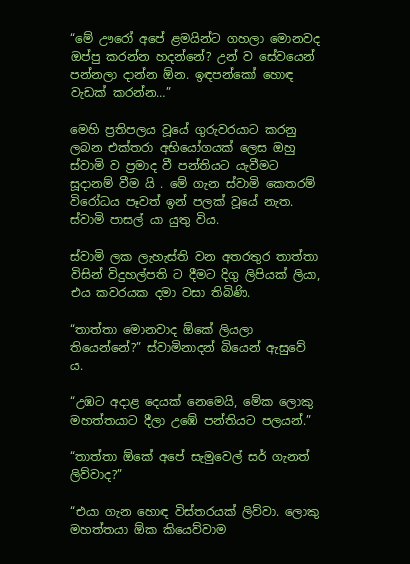“මේ ඌරෝ අපේ ළමයින්ට ගහලා මොනවද ඔප්පු කරන්න හදන්නේ? උන් ව සේවයෙන් පන්නලා දාන්න ඕන. ඉඳපන්කෝ හොඳ වැඩක් කරන්න…”

මෙහි ප්‍රතිපලය වූයේ ගුරුවරයාට කරනු ලබන එක්තරා අභියෝගයක් ලෙස ඔහු ස්වාමි ව ප්‍රමාද වී පන්තියට යැවීමට සූදානම් වීම යි . මේ ගැන ස්වාමි කෙතරම් විරෝධය පෑවත් ඉන් පලක් වූයේ නැත. ස්වාමි පාසල් යා යුතු විය.

ස්වාමි ලක ලැහැස්ති වන අතරතුර තාත්තා විසින් විදුහල්පති ට දීමට දිගු ලිපියක් ලියා, එය කවරයක දමා වසා තිබිණි.

“තාත්තා මොනවාද ඕකේ ලියලා තියෙන්නේ?” ස්වාමිනාදන් බියෙන් ඇසුවේ ය.

“උඹට අදාළ දෙයක් නෙමෙයි, මේක ලොකු මහත්තයාට දීලා උඹේ පන්තියට පලයන්.”

“තාත්තා ඕකේ අපේ සැමුවෙල් සර් ගැනත් ලිව්වාද?”

“එයා ගැන හොඳ විස්තරයක් ලිව්වා. ලොකු මහත්තයා ඕක කියෙව්වාම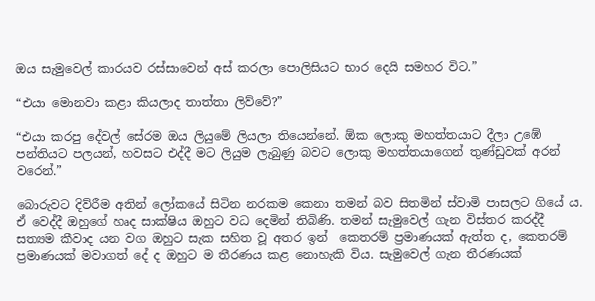ඔය සැමුවෙල් කාරයව රස්සාවෙන් අස් කරලා පොලිසියට භාර දෙයි සමහර විට.”

“එයා මොනවා කළා කියලාද තාත්තා ලිව්වේ?”

“එයා කරපු දේවල් සේරම ඔය ලියුමේ ලියලා තියෙන්නේ. ඕක ලොකු මහත්තයාට දීලා උඹේ පන්තියට පලයන්, හවසට එද්දී මට ලියුම ලැබුණු බවට ලොකු මහත්තයාගෙන් තුණ්ඩුවක් අරන් වරෙන්.”

බොරුවට දිව්රීම අතින් ලෝකයේ සිටින නරකම කෙනා තමන් බව සිතමින් ස්වාමි පාසලට ගියේ ය. ඒ වෙද්දී ඔහුගේ හෘද සාක්ෂිය ඔහුට වධ දෙමින් තිබිණි. තමන් සැමුවෙල් ගැන විස්තර කරද්දී සත්‍යම කීවාද යන වග ඔහුට සැක සහිත වූ අතර ඉන්  කෙතරම් ප්‍රමාණයක් ඇත්ත ද, කෙතරම් ප්‍රමාණයක් මවාගත් දේ ද ඔහුට ම තීරණය කළ නොහැකි විය. සැමුවෙල් ගැන තීරණයක්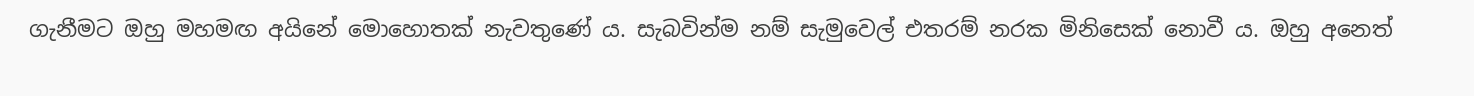ගැනීමට ඔහු මහමඟ අයිනේ මොහොතක් නැවතුණේ ය. සැබවින්ම නම් සැමුවෙල් එතරම් නරක මිනිසෙක් නොවී ය. ඔහු අනෙත්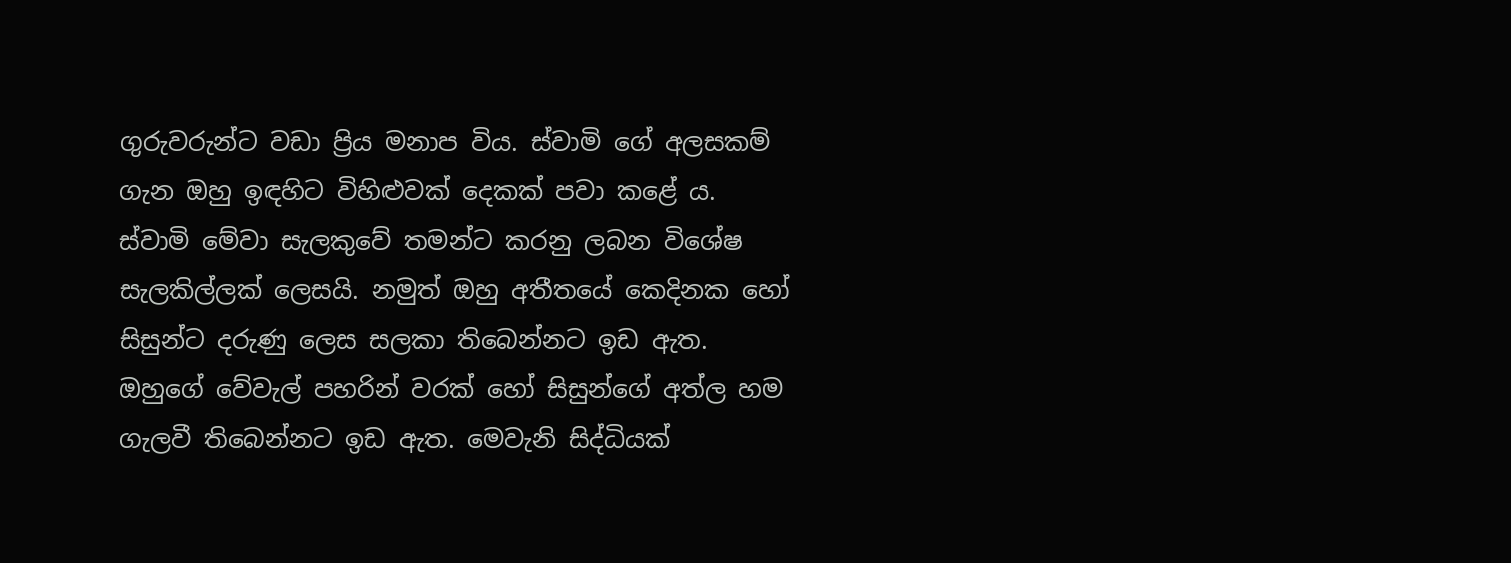ගුරුවරුන්ට වඩා ප්‍රිය මනාප විය. ස්වාමි ගේ අලසකම් ගැන ඔහු ඉඳහිට විහිළුවක් දෙකක් පවා කළේ ය. ස්වාමි මේවා සැලකුවේ තමන්ට කරනු ලබන විශේෂ සැලකිල්ලක් ලෙසයි. නමුත් ඔහු අතීතයේ කෙදිනක හෝ සිසුන්ට දරුණු ලෙස සලකා තිබෙන්නට ඉඩ ඇත. ඔහුගේ වේවැල් පහරින් වරක් හෝ සිසුන්ගේ අත්ල හම ගැලවී තිබෙන්නට ඉඩ ඇත. මෙවැනි සිද්ධියක්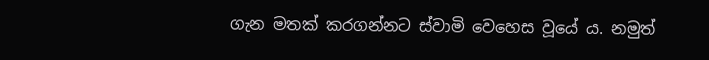ගැන මතක් කරගන්නට ස්වාමි වෙහෙස වූයේ ය. නමුත්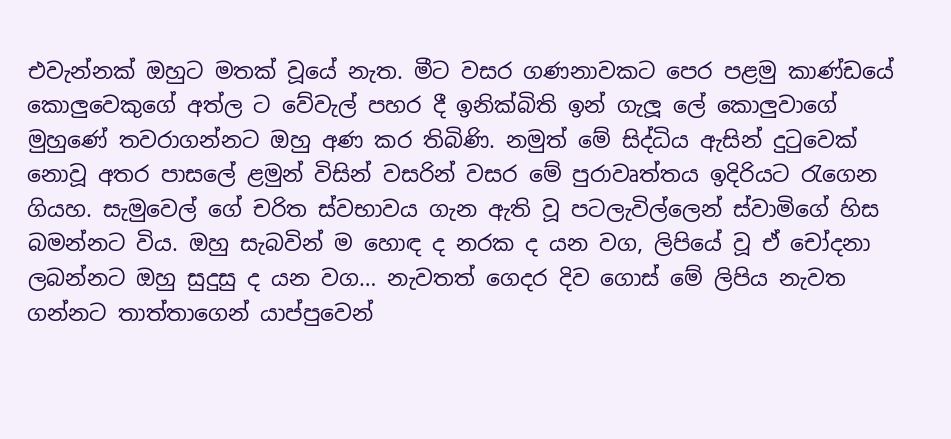එවැන්නක් ඔහුට මතක් වූයේ නැත. මීට වසර ගණනාවකට පෙර පළමු කාණ්ඩයේ කොලුවෙකුගේ අත්ල ට වේවැල් පහර දී ඉනික්බිති ඉන් ගැලූ ලේ කොලුවාගේ මුහුණේ තවරාගන්නට ඔහු අණ කර තිබිණි. නමුත් මේ සිද්ධිය ඇසින් දුටුවෙක් නොවූ අතර පාසලේ ළමුන් විසින් වසරින් වසර මේ පුරාවෘත්තය ඉදිරියට රැගෙන ගියහ. සැමුවෙල් ගේ චරිත ස්වභාවය ගැන ඇති වූ පටලැවිල්ලෙන් ස්වාමිගේ හිස බමන්නට විය. ඔහු සැබවින් ම හොඳ ද නරක ද යන වග, ලිපියේ වූ ඒ චෝදනා ලබන්නට ඔහු සුදුසු ද යන වග… නැවතත් ගෙදර දිව ගොස් මේ ලිපිය නැවත ගන්නට තාත්තාගෙන් යාප්පුවෙන්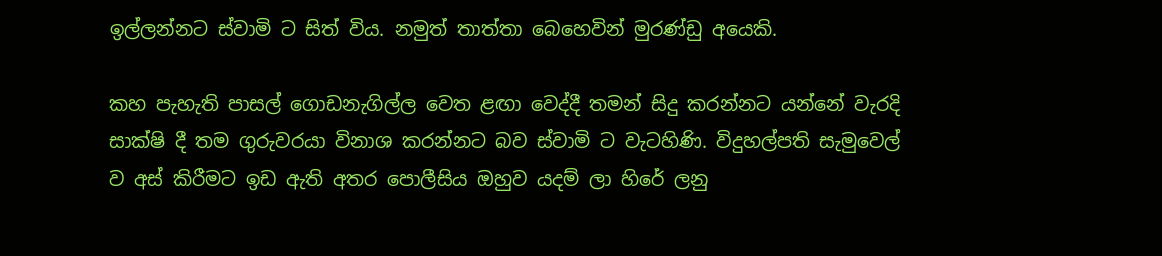ඉල්ලන්නට ස්වාමි ට සිත් විය. නමුත් තාත්තා බෙහෙවින් මුරණ්ඩු අයෙකි.

කහ පැහැති පාසල් ගොඩනැගිල්ල වෙත ළඟා වෙද්දී තමන් සිදු කරන්නට යන්නේ වැරදි සාක්ෂි දී තම ගුරුවරයා විනාශ කරන්නට බව ස්වාමි ට වැටහිණි. විදුහල්පති සැමුවෙල් ව අස් කිරීමට ඉඩ ඇති අතර පොලීසිය ඔහුව යදම් ලා හිරේ ලනු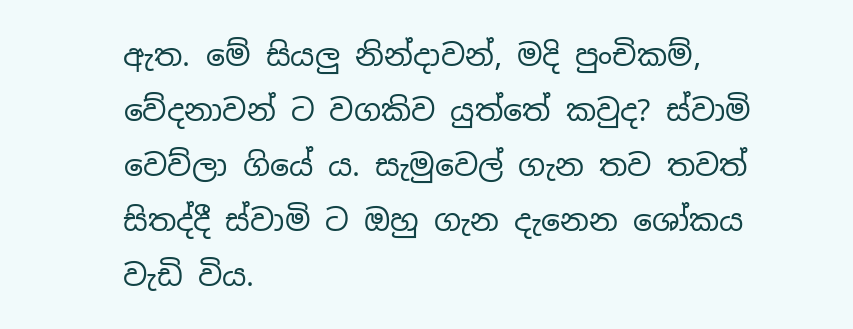ඇත. මේ සියලු නින්දාවන්, මදි පුංචිකම්, වේදනාවන් ට වගකිව යුත්තේ කවුද? ස්වාමි වෙව්ලා ගියේ ය. සැමුවෙල් ගැන තව තවත් සිතද්දී ස්වාමි ට ඔහු ගැන දැනෙන ශෝකය වැඩි විය.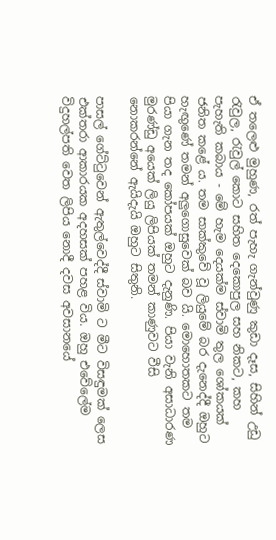ඒ තලෙළු මුහුණ, රත් පැහැ ගැන්වුණු කුඩා දෑස, සිහින් උඩු රැවුල, රැවුල් කොට සහිත දෙකොපුල සහ නිකට, කහ පැහැති කබාය - මේ හැම දෙයක්ම ස්වාමි තුල ශෝකයක් ජනිත කළේ ය. තම සාක්කුවේ වූ ලියුමේ බර දැනෙද්දී ඔහුට හැඟුණේ තමන් අලුගොසුවෙක් බව යි. මොහොතකට තම පියා ගැන තද කෝපයක් ඔහුට දැනුණි. පියා වැනි අසාධාරණ මුරණ්ඩු අයෙක් ලියු ලිපියක් තමන් කාණුවට වීසි නොකරන්නේ ඇයිදැයි ඔහුට සිතුනි.

පාසල් ගේට්ටුවෙන් ඇතුල්වෙද්දී ස්වාමි ට මීට විසඳුමක් ලෙස එක්තරා ආකාරයක අදහසක් පහළ විය. ඔහු එවේලේම විදුහල්පති වෙත ලිපිය නොදී දවස අවසානයේ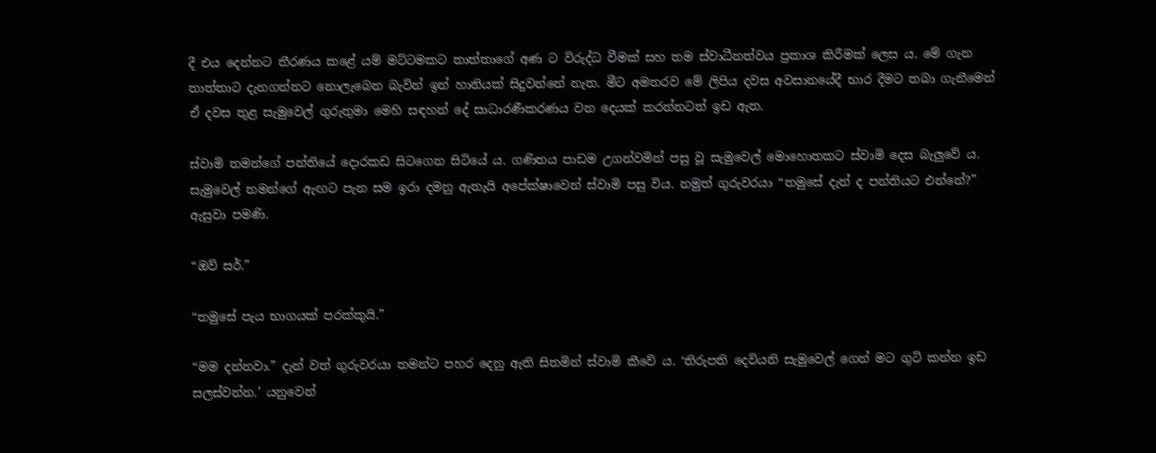දී එය දෙන්නට තීරණය කළේ යම් මට්ටමකට තාත්තාගේ අණ ට විරුද්ධ වීමක් සහ තම ස්වාධීනත්වය ප්‍රකාශ කිරීමක් ලෙස ය. මේ ගැන තාත්තාට දැනගන්නට නොලැබෙන බැවින් ඉන් හානියක් සිදුවන්නේ නැත. මීට අමතරව මේ ලිපිය දවස අවසානයේදී භාර දීමට තබා ගැනීමෙන් ඒ දවස තුළ සැමුවෙල් ගුරුතුමා මෙහි සඳහන් දේ සාධාරණීකරණය වන දෙයක් කරන්නටත් ඉඩ ඇත.

ස්වාමි තමන්ගේ පන්තියේ දොරකඩ සිටගෙන සිටියේ ය. ගණිතය පාඩම උගන්වමින් පසු වූ සැමුවෙල් මොහොතකට ස්වාමි දෙස බැලුවේ ය. සැමුවෙල් තමන්ගේ ඇඟට පැන සම ඉරා දමනු ඇතැයි අපේක්ෂාවෙන් ස්වාමි පසු විය. නමුත් ගුරුවරයා “තමුසේ දැන් ද පන්තියට එන්නේ?” ඇසුවා පමණි.

“ඔව් සර්.”

“තමුසේ පැය භාගයක් පරක්කුයි.”

“මම දන්නවා.” දැන් වත් ගුරුවරයා තමන්ට පහර දෙනු ඇති සිතමින් ස්වාමි කීවේ ය. ‘තිරුපති දෙවියනි සැමුවෙල් ගෙන් මට ගුටි කන්න ඉඩ සලස්වන්න.’ යනුවෙන්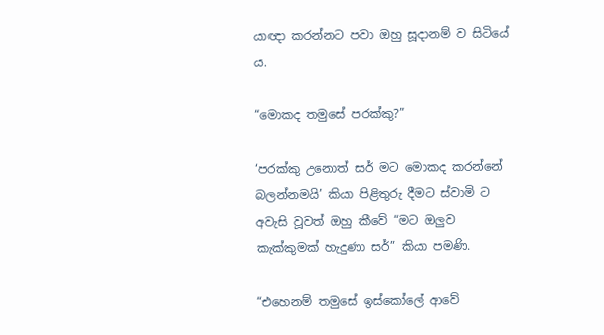යාඥා කරන්නට පවා ඔහු සූදානම් ව සිටියේ ය.

“මොකද තමුසේ පරක්කු?”

‘පරක්කු උනොත් සර් මට මොකද කරන්නේ බලන්නමයි’ කියා පිළිතුරු දීමට ස්වාමි ට අවැසි වූවත් ඔහු කීවේ “මට ඔලුව කැක්කුමක් හැදුණා සර්” කියා පමණි.

“එහෙනම් තමුසේ ඉස්කෝලේ ආවේ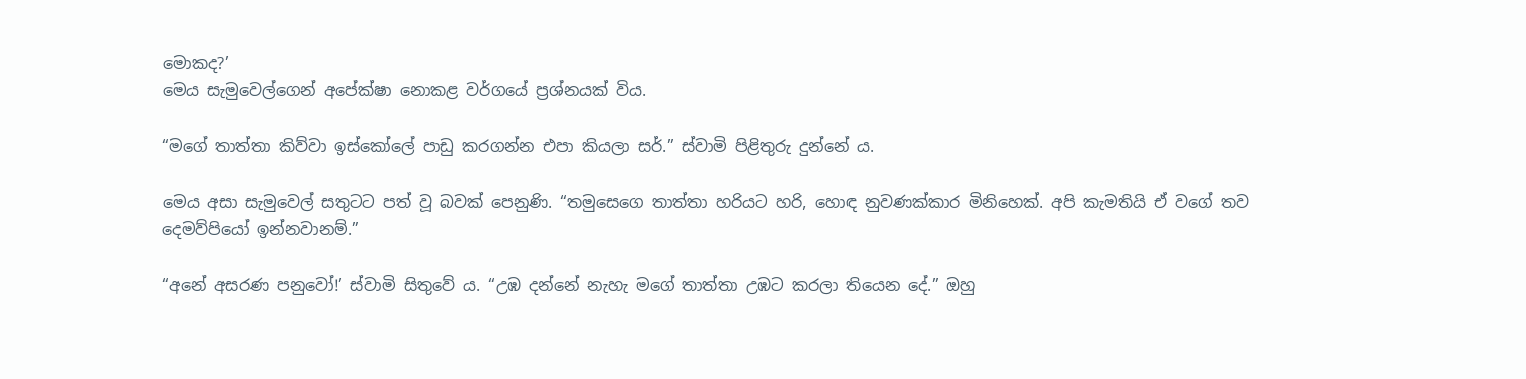මොකද?’
මෙය සැමුවෙල්ගෙන් අපේක්ෂා නොකළ වර්ගයේ ප්‍රශ්නයක් විය.

“මගේ තාත්තා කිව්වා ඉස්කෝලේ පාඩු කරගන්න එපා කියලා සර්.” ස්වාමි පිළිතුරු දුන්නේ ය.

මෙය අසා සැමුවෙල් සතුටට පත් වූ බවක් පෙනුණි. “තමුසෙගෙ තාත්තා හරියට හරි, හොඳ නුවණක්කාර මිනිහෙක්. අපි කැමතියි ඒ වගේ තව දෙමව්පියෝ ඉන්නවානම්.”

“අනේ අසරණ පනුවෝ!’ ස්වාමි සිතුවේ ය. “උඹ දන්නේ නැහැ මගේ තාත්තා උඹට කරලා තියෙන දේ.” ඔහු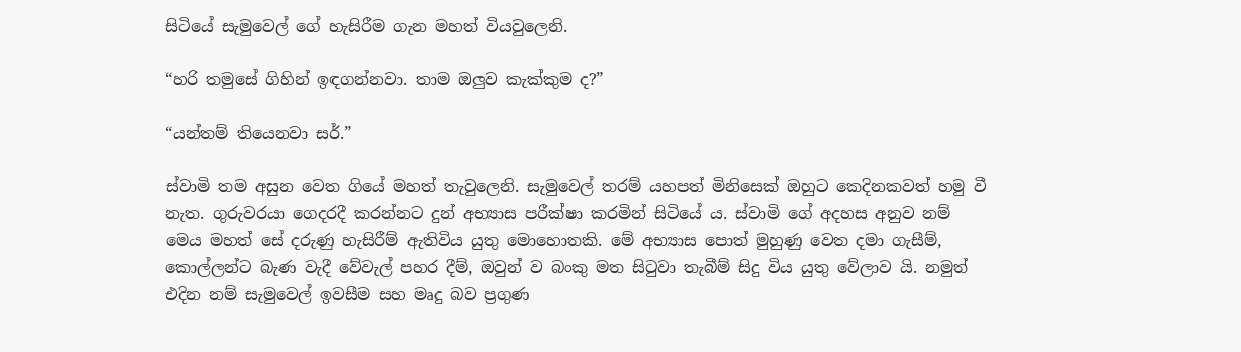සිටියේ සැමුවෙල් ගේ හැසිරීම ගැන මහත් වියවුලෙනි.

“හරි තමුසේ ගිහින් ඉඳගන්නවා. තාම ඔලුව කැක්කුම ද?”

“යන්තම් තියෙනවා සර්.”

ස්වාමි තම අසුන වෙත ගියේ මහත් තැවුලෙනි. සැමුවෙල් තරම් යහපත් මිනිසෙක් ඔහුට කෙදිනකවත් හමු වී නැත. ගුරුවරයා ගෙදරදී කරන්නට දුන් අභ්‍යාස පරීක්ෂා කරමින් සිටියේ ය. ස්වාමි ගේ අදහස අනුව නම් මෙය මහත් සේ දරුණු හැසිරීම් ඇතිවිය යුතු මොහොතකි. මේ අභ්‍යාස පොත් මුහුණු වෙත දමා ගැසීම්, කොල්ලන්ට බැණ වැදී වේවැල් පහර දීම්, ඔවුන් ව බංකු මත සිටුවා තැබීම් සිදු විය යුතු වේලාව යි. නමුත් එදින නම් සැමුවෙල් ඉවසීම සහ මෘදු බව ප්‍රගුණ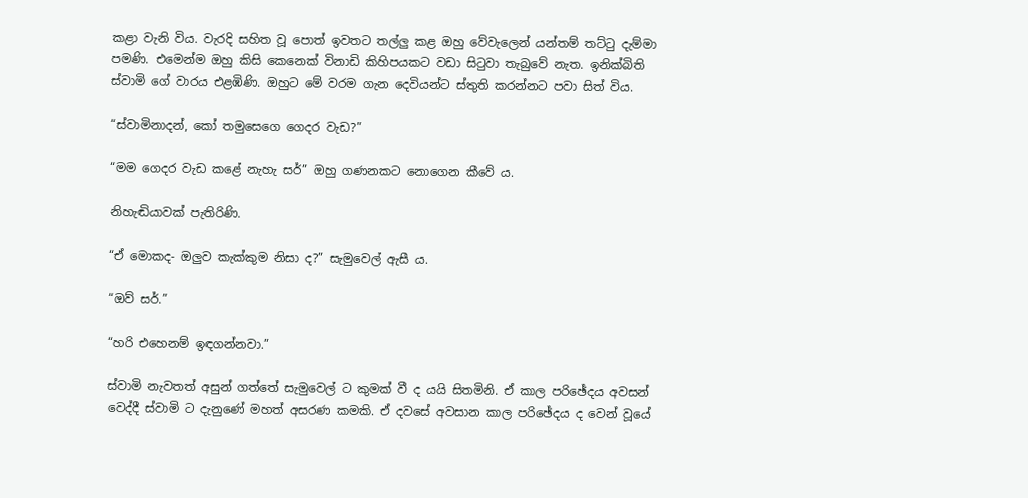කළා වැනි විය. වැරදි සහිත වූ පොත් ඉවතට තල්ලු කළ ඔහු වේවැලෙන් යන්තම් තට්ටු දැම්මා පමණි. එමෙන්ම ඔහු කිසි කෙනෙක් විනාඩි කිහිපයකට වඩා සිටුවා තැබුවේ නැත. ඉනික්බිති ස්වාමි ගේ වාරය එළඹිණි. ඔහුට මේ වරම ගැන දෙවියන්ට ස්තුති කරන්නට පවා සිත් විය.

“ස්වාමිනාදන්, කෝ තමුසෙගෙ ගෙදර වැඩ?”

“මම ගෙදර වැඩ කළේ නැහැ සර්” ඔහු ගණනකට නොගෙන කීවේ ය.

නිහැඬියාවක් පැතිරිණි.

“ඒ මොකද- ඔලුව කැක්කුම නිසා ද?” සැමුවෙල් ඇසී ය.

“ඔව් සර්.”

“හරි එහෙනම් ඉඳගන්නවා.”

ස්වාමි නැවතත් අසුන් ගත්තේ සැමුවෙල් ට කුමක් වී ද යයි සිතමිනි. ඒ කාල පරිඡේදය අවසන් වෙද්දී ස්වාමි ට දැනුණේ මහත් අසරණ කමකි. ඒ දවසේ අවසාන කාල පරිඡේදය ද වෙන් වූයේ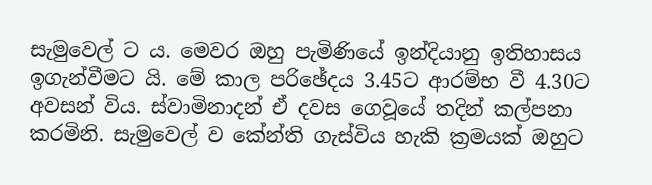සැමුවෙල් ට ය. මෙවර ඔහු පැමිණියේ ඉන්දියානු ඉතිහාසය ඉගැන්වීමට යි. මේ කාල පරිඡේදය 3.45ට ආරම්භ වී 4.30ට අවසන් විය. ස්වාමිනාදන් ඒ දවස ගෙවූයේ තදින් කල්පනා කරමිනි. සැමුවෙල් ව කේන්ති ගැස්විය හැකි ක්‍රමයක් ඔහුට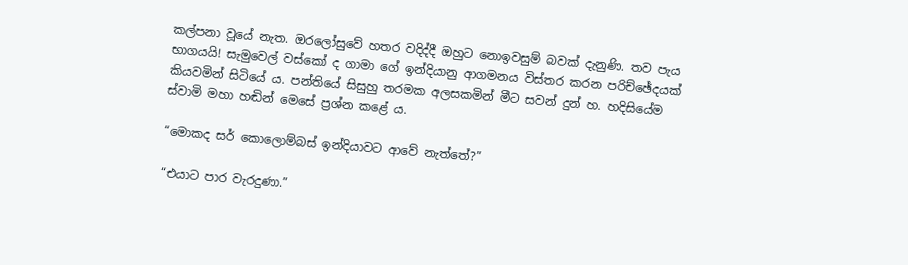කල්පනා වූයේ නැත. ඔරලෝසුවේ හතර වදිද්දී ඔහුට නොඉවසුම් බවක් දැනුණි. තව පැය භාගයයි! සැමුවෙල් වස්කෝ ද ගාමා ගේ ඉන්දියානු ආගමනය විස්තර කරන පරිච්ඡේදයක් කියවමින් සිටියේ ය. පන්තියේ සිසුහු තරමක අලසකමින් මීට සවන් දුන් හ. හදිසියේම ස්වාමි මහා හඬින් මෙසේ ප්‍රශ්න කළේ ය.

“මොකද සර් කොලොම්බස් ඉන්දියාවට ආවේ නැත්තේ?”

“එයාට පාර වැරදුණා.”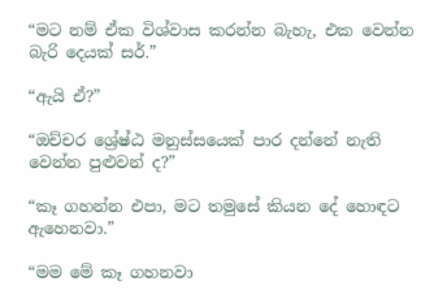“මට නම් ඒක විශ්වාස කරන්න බැහැ, එක වෙන්න බැරි දෙයක් සර්.”

“ඇයි ඒ?”

“ඔච්චර ශ්‍රේෂ්ඨ මනුස්සයෙක් පාර දන්නේ නැති වෙන්න පුළුවන් ද?”

“කෑ ගහන්න එපා, මට තමුසේ කියන දේ හොඳට ඇහෙනවා.”

“මම මේ කෑ ගහනවා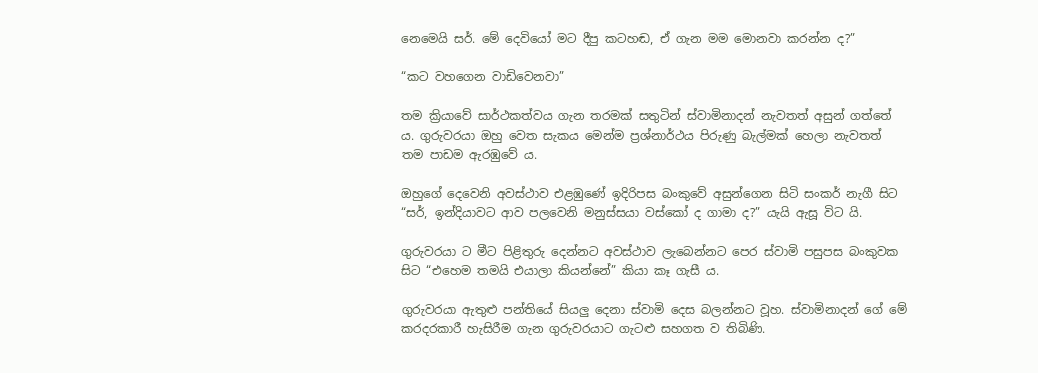නෙමෙයි සර්. මේ දෙවියෝ මට දීපු කටහඬ, ඒ ගැන මම මොනවා කරන්න ද?”

“කට වහගෙන වාඩිවෙනවා”

තම ක්‍රියාවේ සාර්ථකත්වය ගැන තරමක් සතුටින් ස්වාමිනාදන් නැවතත් අසුන් ගත්තේ ය. ගුරුවරයා ඔහු වෙත සැකය මෙන්ම ප්‍රශ්නාර්ථය පිරුණු බැල්මක් හෙලා නැවතත් තම පාඩම ඇරඹුවේ ය.

ඔහුගේ දෙවෙනි අවස්ථාව එළඹුණේ ඉදිරිපස බංකුවේ අසුන්ගෙන සිටි සංකර් නැගී සිට “සර්, ඉන්දියාවට ආව පලවෙනි මනුස්සයා වස්කෝ ද ගාමා ද?” යැයි ඇසූ විට යි.

ගුරුවරයා ට මීට පිළිතුරු දෙන්නට අවස්ථාව ලැබෙන්නට පෙර ස්වාමි පසුපස බංකුවක සිට “එහෙම තමයි එයාලා කියන්නේ” කියා කෑ ගැසී ය.

ගුරුවරයා ඇතුළු පන්තියේ සියලු දෙනා ස්වාමි දෙස බලන්නට වූහ. ස්වාමිනාදන් ගේ මේ කරදරකාරී හැසිරීම ගැන ගුරුවරයාට ගැටළු සහගත ව තිබිණි.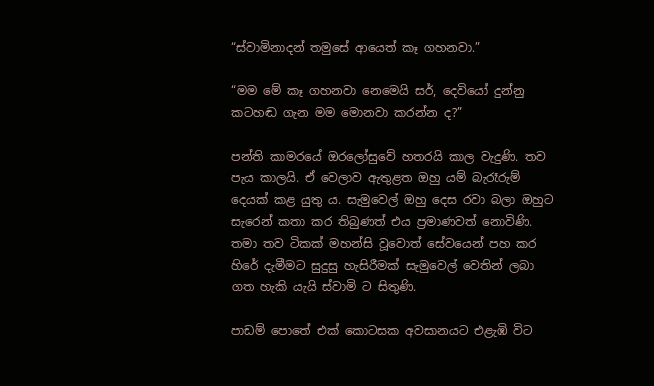“ස්වාමිනාදන් තමුසේ ආයෙත් කෑ ගහනවා.”

“මම මේ කෑ ගහනවා නෙමෙයි සර්, දෙවියෝ දුන්නු කටහඬ ගැන මම මොනවා කරන්න ද?”

පන්ති කාමරයේ ඔරලෝසුවේ හතරයි කාල වැදුණි. තව පැය කාලයි. ඒ වෙලාව ඇතුළත ඔහු යම් බැරෑරුම් දෙයක් කළ යුතු ය. සැමුවෙල් ඔහු දෙස රවා බලා ඔහුට සැරෙන් කතා කර තිබුණත් එය ප්‍රමාණවත් නොවිණි. තමා තව ටිකක් මහන්සි වූවොත් සේවයෙන් පහ කර හිරේ දැමීමට සුදුසු හැසිරීමක් සැමුවෙල් වෙතින් ලබා ගත හැකි යැයි ස්වාමි ට සිතුණි.

පාඩම් පොතේ එක් කොටසක අවසානයට එළැඹි විට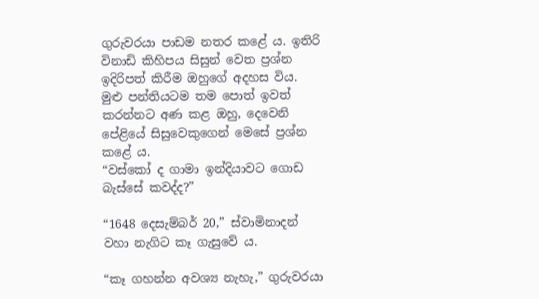ගුරුවරයා පාඩම නතර කළේ ය. ඉතිරි විනාඩි කිහිපය සිසුන් වෙත ප්‍රශ්න ඉදිරිපත් කිරීම ඔහුගේ අදහස විය. මුළු පන්තියටම තම පොත් ඉවත් කරන්නට අණ කළ ඔහු, දෙවෙනි පේළියේ සිසුවෙකුගෙන් මෙසේ ප්‍රශ්න කළේ ය.
“වස්කෝ ද ගාමා ඉන්දියාවට ගොඩ බැස්සේ කවද්ද?”

“1648 දෙසැම්බර් 20,” ස්වාමිනාදන් වහා නැගිට කෑ ගැසුවේ ය.

“කෑ ගහන්න අවශ්‍ය නැහැ,” ගුරුවරයා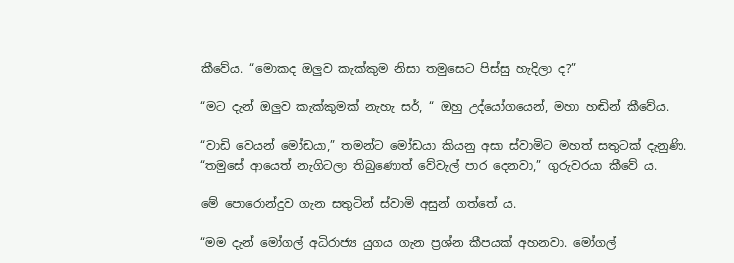කීවේය. “මොකද ඔලුව කැක්කුම නිසා තමුසෙට පිස්සු හැදිලා ද?”

“මට දැන් ඔලුව කැක්කුමක් නැහැ සර්, “ ඔහු උද්යෝගයෙන්, මහා හඬින් කීවේය.

“වාඩි වෙයන් මෝඩයා,” තමන්ට මෝඩයා කියනු අසා ස්වාමිට මහත් සතුටක් දැනුණි. “තමුසේ ආයෙත් නැගිටලා තිබුණොත් වේවැල් පාර දෙනවා,” ගුරුවරයා කීවේ ය.

මේ පොරොන්දුව ගැන සතුටින් ස්වාමි අසුන් ගත්තේ ය.

“මම දැන් මෝගල් අධිරාජ්‍ය යුගය ගැන ප්‍රශ්න කීපයක් අහනවා. මෝගල්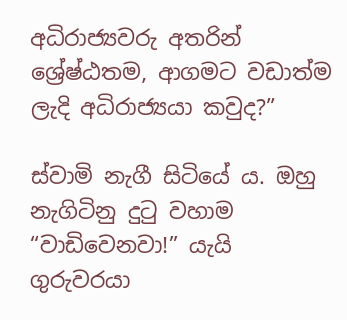අධිරාජ්‍යවරු අතරින් ශ්‍රේෂ්ඨතම, ආගමට වඩාත්ම ලැදි අධිරාජ්‍යයා කවුද?”

ස්වාමි නැගී සිටියේ ය. ඔහු නැගිටිනු දුටු වහාම “වාඩිවෙනවා!” යැයි ගුරුවරයා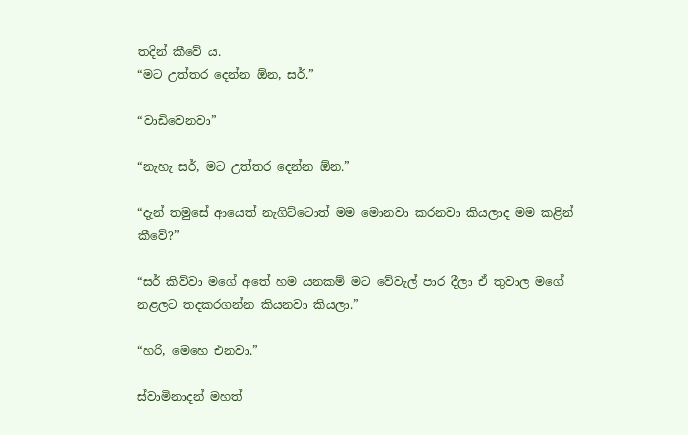තදින් කීවේ ය.
“මට උත්තර දෙන්න ඕන, සර්.”

“වාඩිවෙනවා”

“නැහැ සර්, මට උත්තර දෙන්න ඕන.”

“දැන් තමුසේ ආයෙත් නැගිට්ටොත් මම මොනවා කරනවා කියලාද මම කළින් කීවේ?”

“සර් කිව්වා මගේ අතේ හම යනකම් මට වේවැල් පාර දීලා ඒ තුවාල මගේ නළලට තදකරගන්න කියනවා කියලා.”

“හරි, මෙහෙ එනවා.”

ස්වාමිනාදන් මහත්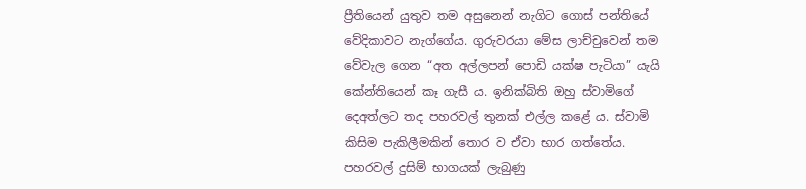ප්‍රීතියෙන් යුතුව තම අසුනෙන් නැගිට ගොස් පන්තියේ වේදිකාවට නැග්ගේය. ගුරුවරයා මේස ලාච්චුවෙන් තම වේවැල ගෙන “අත අල්ලපන් පොඩි යක්ෂ පැටියා” යැයි කේන්තියෙන් කෑ ගැසී ය. ඉනික්බිති ඔහු ස්වාමිගේ දෙඅත්ලට තද පහරවල් තුනක් එල්ල කළේ ය. ස්වාමි කිසිම පැකිලීමකින් තොර ව ඒවා භාර ගත්තේය. පහරවල් දුසිම් භාගයක් ලැබුණු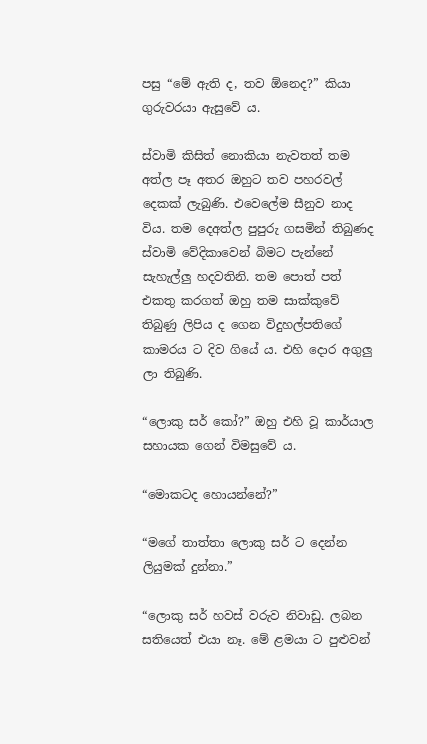පසු “මේ ඇති ද, තව ඕනෙද?” කියා ගුරුවරයා ඇසුවේ ය.

ස්වාමි කිසිත් නොකියා නැවතත් තම අත්ල පෑ අතර ඔහුට තව පහරවල් දෙකක් ලැබුණි. එවෙලේම සීනුව නාද විය. තම දෙඅත්ල පුපුරු ගසමින් තිබුණද ස්වාමි වේදිකාවෙන් බිමට පැන්නේ සැහැල්ලු හදවතිනි. තම පොත් පත් එකතු කරගත් ඔහු තම සාක්කුවේ තිබුණු ලිපිය ද ගෙන විදුහල්පතිගේ කාමරය ට දිව ගියේ ය. එහි දොර අගුලු ලා තිබුණි.

“ලොකු සර් කෝ?” ඔහු එහි වූ කාර්යාල සහායක ගෙන් විමසුවේ ය.

“මොකටද හොයන්නේ?”

“මගේ තාත්තා ලොකු සර් ට දෙන්න ලියුමක් දුන්නා.”

“ලොකු සර් හවස් වරුව නිවාඩු. ලබන සතියෙත් එයා නෑ. මේ ළමයා ට පුළුවන්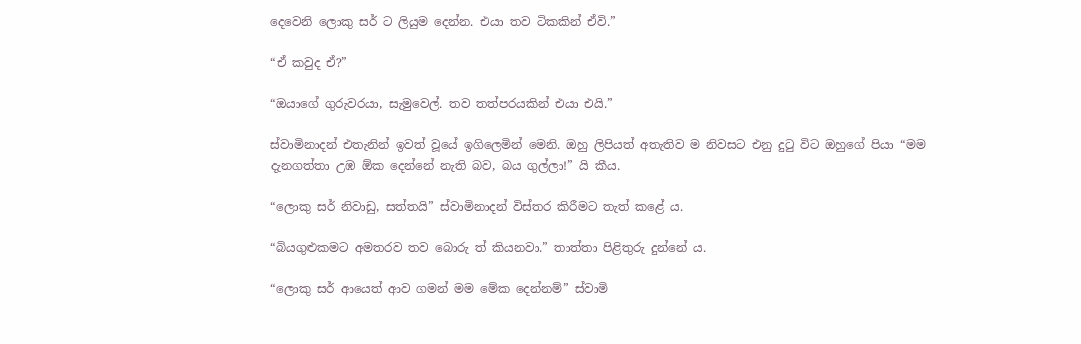දෙවෙනි ලොකු සර් ට ලියුම දෙන්න. එයා තව ටිකකින් ඒවි.”

“ඒ කවුද ඒ?”

“ඔයාගේ ගුරුවරයා, සැමුවෙල්. තව තත්පරයකින් එයා එයි.”

ස්වාමිනාදන් එතැනින් ඉවත් වූයේ ඉගිලෙමින් මෙනි. ඔහු ලිපියත් අතැතිව ම නිවසට එනු දුටු විට ඔහුගේ පියා “මම දැනගත්තා උඹ ඕක දෙන්නේ නැති බව, බය ගුල්ලා!” යි කීය.

“ලොකු සර් නිවාඩු, සත්තයි” ස්වාමිනාදන් විස්තර කිරීමට තැත් කළේ ය.

“බියගුළුකමට අමතරව තව බොරු ත් කියනවා.” තාත්තා පිළිතුරු දුන්නේ ය.

“ලොකු සර් ආයෙත් ආව ගමන් මම මේක දෙන්නම්” ස්වාමි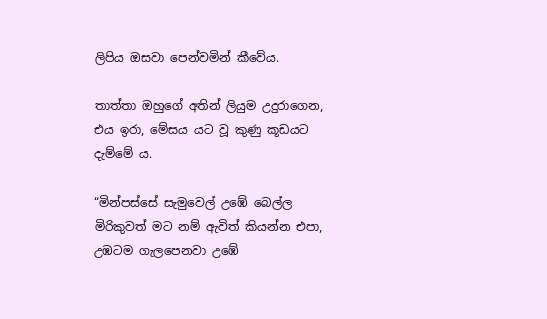ලිපිය ඔසවා පෙන්වමින් කීවේය.

තාත්තා ඔහුගේ අතින් ලියුම උදුරාගෙන, එය ඉරා, මේසය යට වූ කුණු කූඩයට දැම්මේ ය.

“මින්පස්සේ සැමුවෙල් උඹේ බෙල්ල මිරිකුවත් මට නම් ඇවිත් කියන්න එපා, උඹටම ගැලපෙනවා උඹේ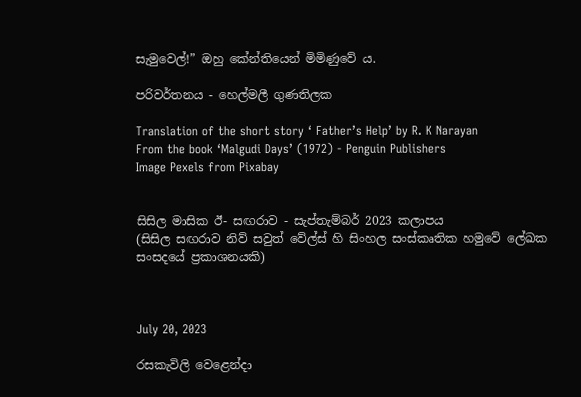සැමුවෙල්!” ඔහු කේන්තියෙන් මිමිණුවේ ය.

පරිවර්තනය - හෙල්මලී ගුණතිලක

Translation of the short story ‘ Father’s Help’ by R. K Narayan
From the book ‘Malgudi Days’ (1972) - Penguin Publishers
Image Pexels from Pixabay


සිසිල මාසික ඊ- සඟරාව - සැප්තැම්බර් 2023 කලාපය
(සිසිල සඟරාව නිව් සවුත් වේල්ස් හි සිංහල සංස්කෘතික හමුවේ ලේඛක සංසදයේ ප්‍රකාශනයකි)



July 20, 2023

රසකැවිලි වෙළෙන්දා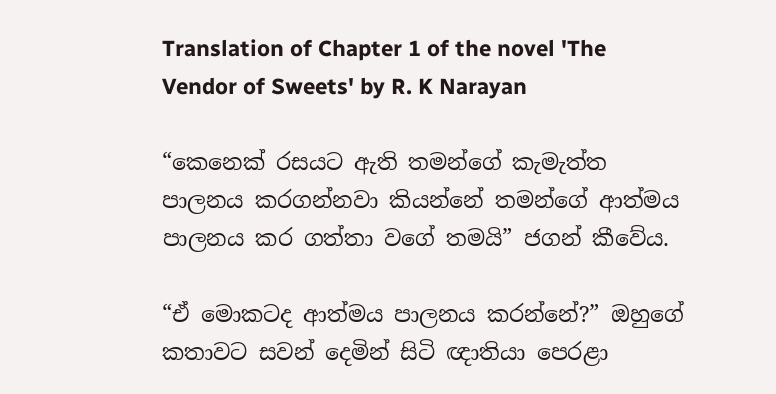Translation of Chapter 1 of the novel 'The Vendor of Sweets' by R. K Narayan

“කෙනෙක් රසයට ඇති තමන්ගේ කැමැත්ත පාලනය කරගන්නවා කියන්නේ තමන්ගේ ආත්මය පාලනය කර ගත්තා වගේ තමයි” ජගන් කීවේය.

“ඒ මොකටද ආත්මය පාලනය කරන්නේ?” ඔහුගේ කතාවට සවන් දෙමින් සිටි ඥාතියා පෙරළා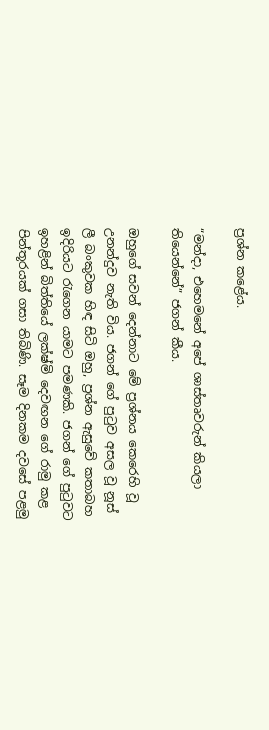ප්‍රශ්න කළේය.

“මන්දා, එහෙමනේ අපේ ශාස්තෘවරුන් කියලා තියෙන්නේ” ජගන් කීය.

ඔහුගේ සවන් දෙන්නාට මේ ප්‍රශ්නය කෙරෙහි වූ උනන්දුව නැති විය. ජගන් ගේ පුටුව අසල වූ නූස් ලී බංකුවක හිඳ සිටි ඔහු, ප්‍රශ්න ඇසුවේ කතාබහ ඉදිරියට රැගෙන යාමට පමණකි. ජගන් ගේ පුටුවට ඉහළින් බිත්තියේ ලක්ෂ්මි දෙවඟන ගේ රාමු කළ පින්තූරයක් ගසා තිබිණි. සෑම දිනකම දවසේ පළමු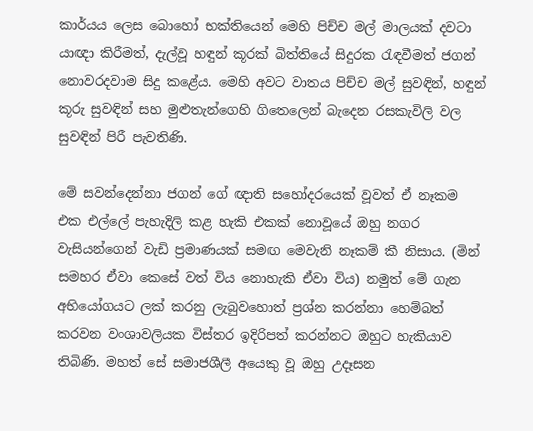කාර්යය ලෙස බොහෝ භක්තියෙන් මෙහි පිච්ච මල් මාලයක් දවටා යාඥා කිරීමත්, දැල්වූ හඳුන් කූරක් බිත්තියේ සිදුරක රැඳවීමත් ජගන් නොවරදවාම සිදු කළේය. මෙහි අවට වාතය පිච්ච මල් සුවඳින්, හඳුන් කූරු සුවඳින් සහ මුළුතැන්ගෙහි ගිතෙලෙන් බැදෙන රසකැවිලි වල සුවඳින් පිරී පැවතිණි.

මේ සවන්දෙන්නා ජගන් ගේ ඥාති සහෝදරයෙක් වූවත් ඒ නෑකම එක එල්ලේ පැහැදිලි කළ හැකි එකක් නොවූයේ ඔහු නගර වැසියන්ගෙන් වැඩි ප්‍රමාණයක් සමඟ මෙවැනි නෑකම් කී නිසාය. (මින් සමහර ඒවා කෙසේ වත් විය නොහැකි ඒවා විය) නමුත් මේ ගැන අභියෝගයට ලක් කරනු ලැබුවහොත් ප්‍රශ්න කරන්නා හෙම්බත් කරවන වංශාවලියක විස්තර ඉදිරිපත් කරන්නට ඔහුට හැකියාව තිබිණි. මහත් සේ සමාජශීලී අයෙකු වූ ඔහු උදෑසන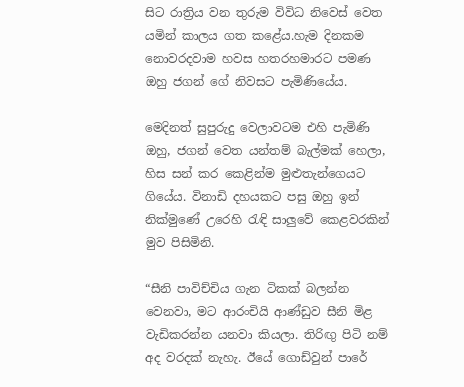සිට රාත්‍රිය වන තුරුම විවිධ නිවෙස් වෙත යමින් කාලය ගත කළේය.හැම දිනකම නොවරදවාම හවස හතරහමාරට පමණ ඔහු ජගන් ගේ නිවසට පැමිණියේය.

මෙදිනත් සුපුරුදු වෙලාවටම එහි පැමිණි ඔහු, ජගන් වෙත යන්තම් බැල්මක් හෙලා, හිස සන් කර කෙළින්ම මුළුතැන්ගෙයට ගියේය. විනාඩි දහයකට පසු ඔහු ඉන් නික්මුණේ උරෙහි රැඳි සාලුවේ කෙළවරකින් මුව පිසිමිනි.

“සීනි පාවිච්චිය ගැන ටිකක් බලන්න වෙනවා, මට ආරංචියි ආණ්ඩුව සීනි මිළ වැඩිකරන්න යනවා කියලා. තිරිඟු පිටි නම් අද වරදක් නැහැ. ඊයේ ගොඩ්වුන් පාරේ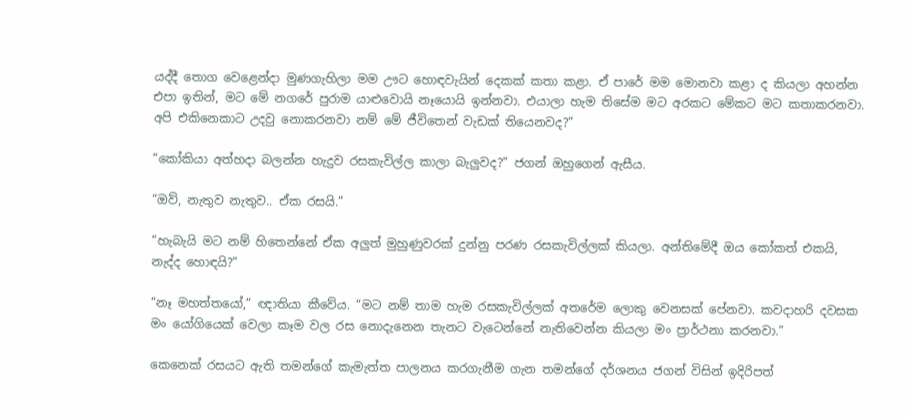යද්දී තොග වෙළෙන්දා මුණගැහිලා මම ඌට හොඳවැයින් දෙකක් කතා කළා. ඒ පාරේ මම මොනවා කළා ද කියලා අහන්න එපා ඉතින්, මට මේ නගරේ පුරාම යාළුවොයි නෑයොයි ඉන්නවා. එයාලා හැම තිසේම මට අරකට මේකට මට කතාකරනවා. අපි එකිනෙකාට උදවු නොකරනවා නම් මේ ජීවිතෙන් වැඩක් තියෙනවද?”

“කෝකියා අත්හදා බලන්න හැදුව රසකැවිල්ල කාලා බැලුවද?” ජගන් ඔහුගෙන් ඇසීය.

“ඔව්, නැතුව නැතුව.. ඒක රසයි.”

“හැබැයි මට නම් හිතෙන්නේ ඒක අලුත් මුහුණුවරක් දුන්නු පරණ රසකැවිල්ලක් කියලා. අන්තිමේදී ඔය කෝකත් එකයි, නැද්ද හොඳයි?”

“නෑ මහත්තයෝ,” ඥාතියා කීවේය. “මට නම් තාම හැම රසකැවිල්ලක් අතරේම ලොකු වෙනසක් පේනවා. කවදාහරි දවසක මං යෝගියෙක් වෙලා කෑම වල රස නොදැනෙන තැනට වැටෙන්නේ නැතිවෙන්න කියලා මං ප්‍රාර්ථනා කරනවා.”

කෙනෙක් රසයට ඇති තමන්ගේ කැමැත්ත පාලනය කරගැනීම ගැන තමන්ගේ දර්ශනය ජගන් විසින් ඉදිරිපත්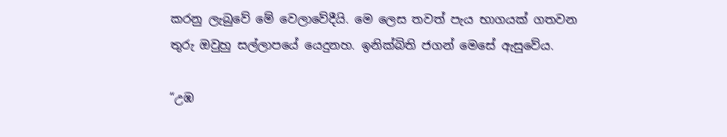කරනු ලැබුවේ මේ වෙලාවේදීයි. මෙ ලෙස තවත් පැය භාගයක් ගතවන තුරු ඔවුහු සල්ලාපයේ යෙදුනහ. ඉනික්බිති ජගන් මෙසේ ඇසුවේය.

“උඹ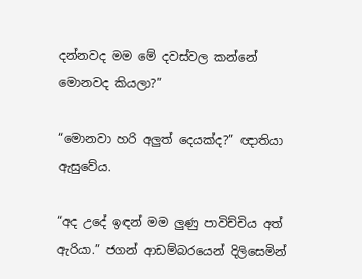දන්නවද මම මේ දවස්වල කන්නේ මොනවද කියලා?”

“මොනවා හරි අලුත් දෙයක්ද?” ඥාතියා ඇසුවේය.

“අද උදේ ඉඳන් මම ලුණු පාවිච්චිය අත් ඇරියා.” ජගන් ආඩම්බරයෙන් දිලිසෙමින්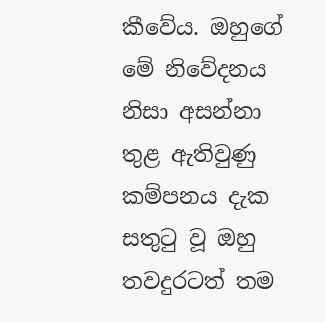කීවේය. ඔහුගේ මේ නිවේදනය නිසා අසන්නා තුළ ඇතිවුණු කම්පනය දැක සතුටු වූ ඔහු තවදුරටත් තම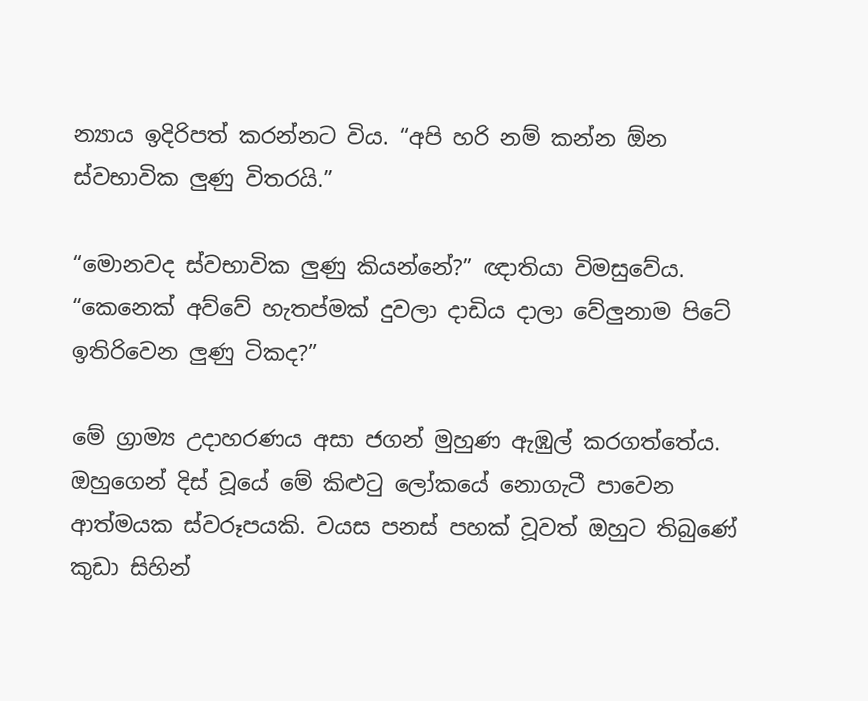න්‍යාය ඉදිරිපත් කරන්නට විය. “අපි හරි නම් කන්න ඕන ස්වභාවික ලුණු විතරයි.”

“මොනවද ස්වභාවික ලුණු කියන්නේ?” ඥාතියා විමසුවේය. “කෙනෙක් අව්වේ හැතප්මක් දුවලා දාඩිය දාලා වේලුනාම පිටේ ඉතිරිවෙන ලුණු ටිකද?”

මේ ග්‍රාම්‍ය උදාහරණය අසා ජගන් මුහුණ ඇඹුල් කරගත්තේය. ඔහුගෙන් දිස් වූයේ මේ කිළුටු ලෝකයේ නොගැටී පාවෙන ආත්මයක ස්වරූපයකි. වයස පනස් පහක් වූවත් ඔහුට තිබුණේ කුඩා සිහින්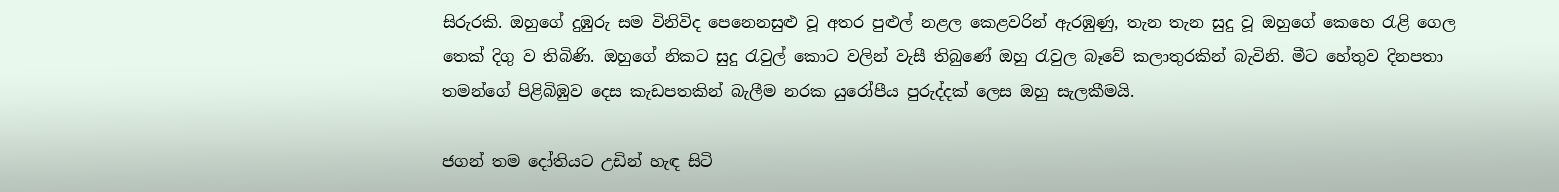සිරුරකි. ඔහුගේ දුඹුරු සම විනිවිද පෙනෙනසුළු වූ අතර පුළුල් නළල කෙළවරින් ඇරඹුණු, තැන තැන සුදු වූ ඔහුගේ කෙහෙ රැළි ගෙල තෙක් දිගු ව තිබිණි. ඔහුගේ නිකට සුදු රැවුල් කොට වලින් වැසී තිබුණේ ඔහු රැවුල බෑවේ කලාතුරකින් බැවිනි. මීට හේතුව දිනපතා තමන්ගේ පිළිබිඹුව දෙස කැඩපතකින් බැලීම නරක යුරෝපීය පුරුද්දක් ලෙස ඔහු සැලකීමයි.

ජගන් තම දෝතියට උඩින් හැඳ සිටි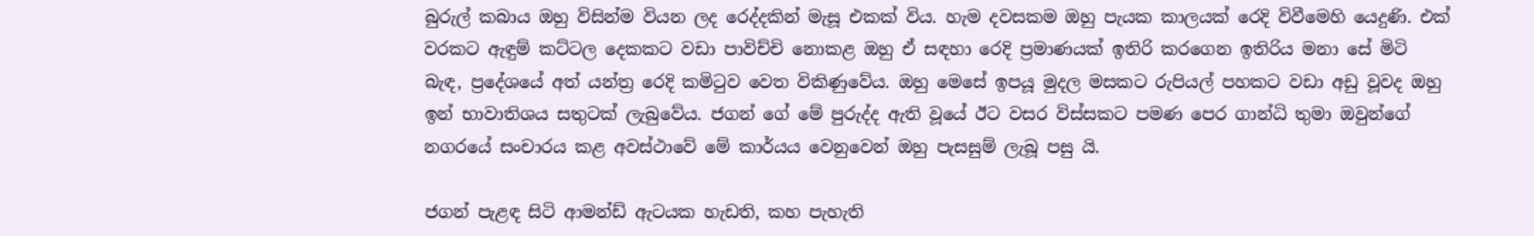බුරුල් කබාය ඔහු විසින්ම වියන ලද රෙද්දකින් මැසූ එකක් විය. හැම දවසකම ඔහු පැයක කාලයක් රෙදි විවීමෙහි යෙදුණි. එක් වරකට ඇඳුම් කට්ටල දෙකකට වඩා පාවිච්චි නොකළ ඔහු ඒ සඳහා රෙදි ප්‍රමාණයක් ඉතිරි කරගෙන ඉතිරිය මනා සේ මිටි බැඳ, ප්‍රදේශයේ අත් යන්ත්‍ර රෙදි කමිටුව වෙත විකිණුවේය. ඔහු මෙසේ ඉපයූ මුදල මසකට රුපියල් පහකට වඩා අඩු වූවද ඔහු ඉන් භාවාතිශය සතුටක් ලැබුවේය. ජගන් ගේ මේ පුරුද්ද ඇති වූයේ ඊට වසර විස්සකට පමණ පෙර ගාන්ධි තුමා ඔවුන්ගේ නගරයේ සංචාරය කළ අවස්ථාවේ මේ කාර්යය වෙනුවෙන් ඔහු පැසසුම් ලැබූ පසු යි.

ජගන් පැළඳ සිටි ආමන්ඩ් ඇටයක හැඩති, කහ පැහැති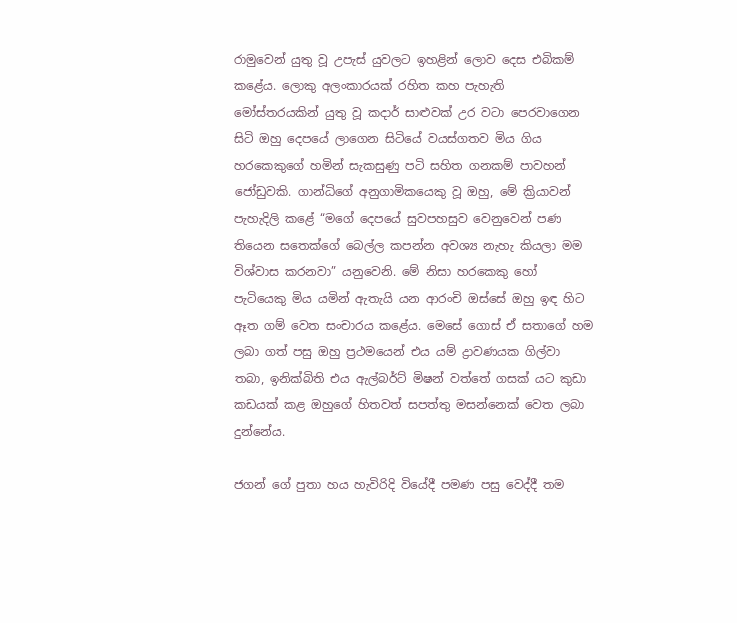රාමුවෙන් යුතු වූ උපැස් යුවලට ඉහළින් ලොව දෙස එබිකම් කළේය. ලොකු අලංකාරයක් රහිත කහ පැහැති මෝස්තරයකින් යුතු වූ කදාර් සාළුවක් උර වටා පෙරවාගෙන සිටි ඔහු දෙපයේ ලාගෙන සිටියේ වයස්ගතව මිය ගිය හරකෙකුගේ හමින් සැකසුණු පටි සහිත ගනකම් පාවහන් ජෝඩුවකි. ගාන්ධිගේ අනුගාමිකයෙකු වූ ඔහු, මේ ක්‍රියාවන් පැහැදිලි කළේ “මගේ දෙපයේ සුවපහසුව වෙනුවෙන් පණ තියෙන සතෙක්ගේ බෙල්ල කපන්න අවශ්‍ය නැහැ කියලා මම විශ්වාස කරනවා” යනුවෙනි. මේ නිසා හරකෙකු හෝ පැටියෙකු මිය යමින් ඇතැයි යන ආරංචි ඔස්සේ ඔහු ඉඳ හිට ඈත ගම් වෙත සංචාරය කළේය. මෙසේ ගොස් ඒ සතාගේ හම ලබා ගත් පසු ඔහු ප්‍රථමයෙන් එය යම් ද්‍රාවණයක ගිල්වා තබා, ඉනික්බිති එය ඇල්බර්ට් මිෂන් වත්තේ ගසක් යට කුඩා කඩයක් කළ ඔහුගේ හිතවත් සපත්තු මසන්නෙක් වෙත ලබා දුන්නේය.

ජගන් ගේ පුතා හය හැවිරිදි වියේදී පමණ පසු වෙද්දී තම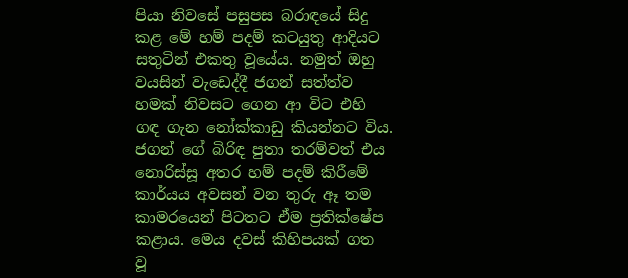පියා නිවසේ පසුපස බරාඳයේ සිදු කළ මේ හම් පදම් කටයුතු ආදියට සතුටින් එකතු වූයේය. නමුත් ඔහු වයසින් වැඩෙද්දී ජගන් සත්ත්ව හමක් නිවසට ගෙන ආ විට එහි ගඳ ගැන නෝක්කාඩු කියන්නට විය. ජගන් ගේ බිරිඳ පුතා තරම්වත් එය නොරිස්සූ අතර හම් පදම් කිරීමේ කාර්යය අවසන් වන තුරු ඈ තම කාමරයෙන් පිටතට ඒම ප්‍රතික්ෂේප කළාය. මෙය දවස් කිහිපයක් ගත වූ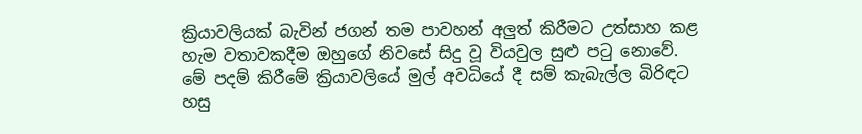ක්‍රියාවලියක් බැවින් ජගන් තම පාවහන් අලුත් කිරීමට උත්සාහ කළ හැම වතාවකදීම ඔහුගේ නිවසේ සිදු වූ වියවුල සුළු පටු නොවේ. මේ පදම් කිරීමේ ක්‍රියාවලියේ මුල් අවධියේ දී සම් කැබැල්ල බිරිඳට හසු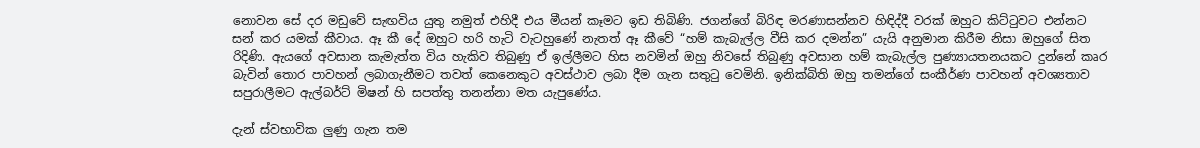නොවන සේ දර මඩුවේ සැඟවිය යුතු නමුත් එහිදී එය මීයන් කෑමට ඉඩ තිබිණි. ජගන්ගේ බිරිඳ මරණාසන්නව හිඳිද්දී වරක් ඔහුට කිට්ටුවට එන්නට සන් කර යමක් කීවාය. ඈ කී දේ ඔහුට හරි හැටි වැටහුණේ නැතත් ඈ කීවේ “හම් කැබැල්ල වීසි කර දමන්න” යැයි අනුමාන කිරීම නිසා ඔහුගේ සිත රිදිණි. ඇයගේ අවසාන කැමැත්ත විය හැකිව තිබුණු ඒ ඉල්ලීමට හිස නවමින් ඔහු නිවසේ තිබුණු අවසාන හම් කැබැල්ල පුණ්‍යායතනයකට දුන්නේ කෘර බැවින් තොර පාවහන් ලබාගැනීමට තවත් කෙනෙකුට අවස්ථාව ලබා දීම ගැන සතුටු වෙමිනි. ඉනික්බිති ඔහු තමන්ගේ සංකීර්ණ පාවහන් අවශ්‍යතාව සපුරාලීමට ඇල්බර්ට් මිෂන් හි සපත්තු තනන්නා මත යැපුණේය.

දැන් ස්වභාවික ලුණු ගැන තම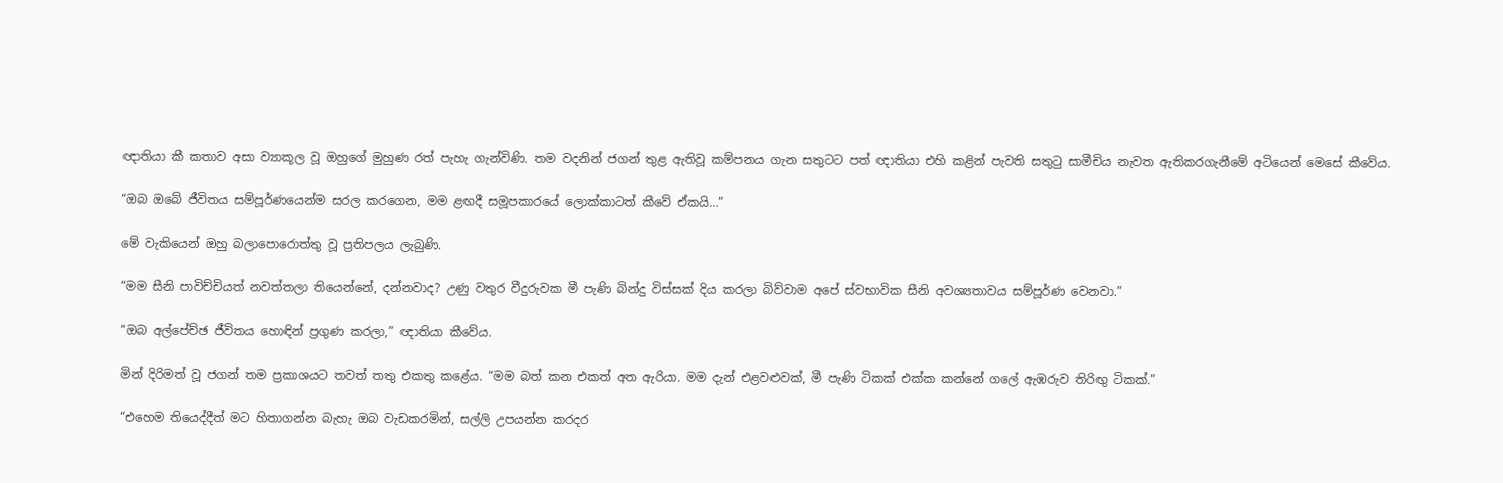ඥාතියා කී කතාව අසා ව්‍යාකූල වූ ඔහුගේ මුහුණ රත් පැහැ ගැන්විණි. තම වදනින් ජගන් තුළ ඇතිවූ කම්පනය ගැන සතුටට පත් ඥාතියා එහි කළින් පැවති සතුටු සාමීචිය නැවත ඇතිකරගැනීමේ අටියෙන් මෙසේ කීවේය.

“ඔබ ඔබේ ජීවිතය සම්පූර්ණයෙන්ම සරල කරගෙන, මම ළඟදී සමූපකාරයේ ලොක්කාටත් කීවේ ඒකයි…”

මේ වැකියෙන් ඔහු බලාපොරොත්තු වූ ප්‍රතිපලය ලැබුණි.

“මම සීනි පාවිච්චියත් නවත්තලා තියෙන්නේ, දන්නවාද? උණු වතුර වීදුරුවක මී පැණි බින්දු විස්සක් දිය කරලා බිව්වාම අපේ ස්වභාවික සීනි අවශ්‍යතාවය සම්පූර්ණ වෙනවා.”

“ඔබ අල්පේච්ඡ ජීවිතය හොඳින් ප්‍රගුණ කරලා,” ඥාතියා කීවේය.

මින් දිරිමත් වූ ජගන් තම ප්‍රකාශයට තවත් තතු එකතු කළේය. “මම බත් කන එකත් අත ඇරියා. මම දැන් එළවළුවක්, මී පැණි ටිකක් එක්ක කන්නේ ගලේ ඇඹරුව තිරිඟු ටිකක්.”

“එහෙම තියෙද්දීත් මට හිතාගන්න බැහැ ඔබ වැඩකරමින්, සල්ලි උපයන්න කරදර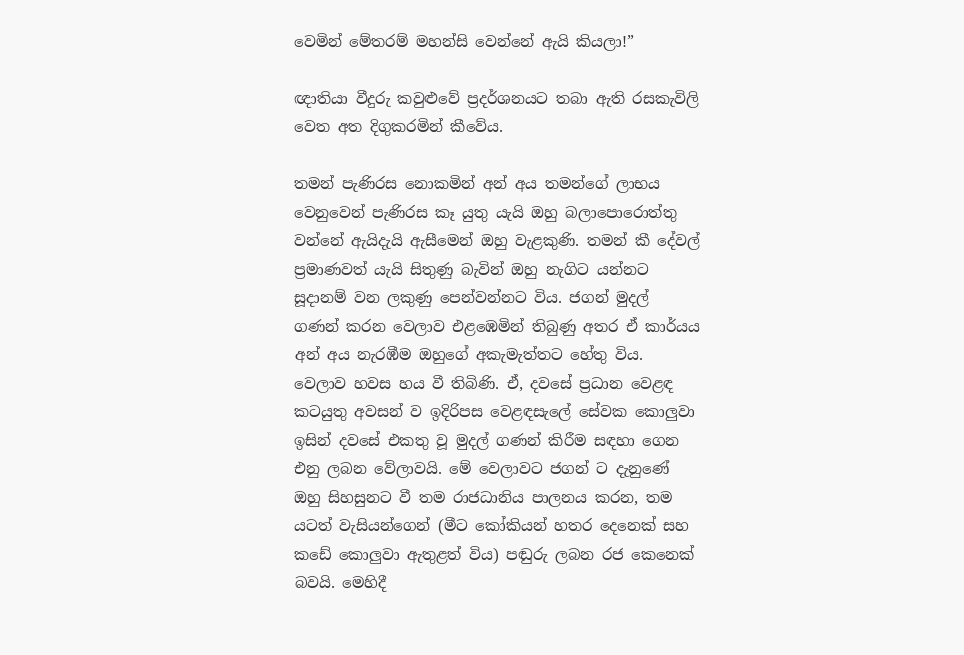වෙමින් මේතරම් මහන්සි වෙන්නේ ඇයි කියලා!”

ඥාතියා වීදුරු කවුළුවේ ප්‍රදර්ශනයට තබා ඇති රසකැවිලි වෙත අත දිගුකරමින් කීවේය.

තමන් පැණිරස නොකමින් අන් අය තමන්ගේ ලාභය වෙනුවෙන් පැණිරස කෑ යුතු යැයි ඔහු බලාපොරොත්තු වන්නේ ඇයිදැයි ඇසීමෙන් ඔහු වැළකුණි. තමන් කී දේවල් ප්‍රමාණවත් යැයි සිතුණු බැවින් ඔහු නැගිට යන්නට සූදානම් වන ලකුණු පෙන්වන්නට විය. ජගන් මුදල් ගණන් කරන වෙලාව එළඹෙමින් තිබුණු අතර ඒ කාර්යය අන් අය නැරඹීම ඔහුගේ අකැමැත්තට හේතු විය. වෙලාව හවස හය වී තිබිණි. ඒ, දවසේ ප්‍රධාන වෙළඳ කටයුතු අවසන් ව ඉදිරිපස වෙළඳසැලේ සේවක කොලුවා ඉසින් දවසේ එකතු වූ මුදල් ගණන් කිරීම සඳහා ගෙන එනු ලබන වේලාවයි. මේ වෙලාවට ජගන් ට දැනුණේ ඔහු සිහසුනට වී තම රාජධානිය පාලනය කරන, තම යටත් වැසියන්ගෙන් (මීට කෝකියන් හතර දෙනෙක් සහ කඩේ කොලුවා ඇතුළත් විය) පඬුරු ලබන රජ කෙනෙක් බවයි. මෙහිදී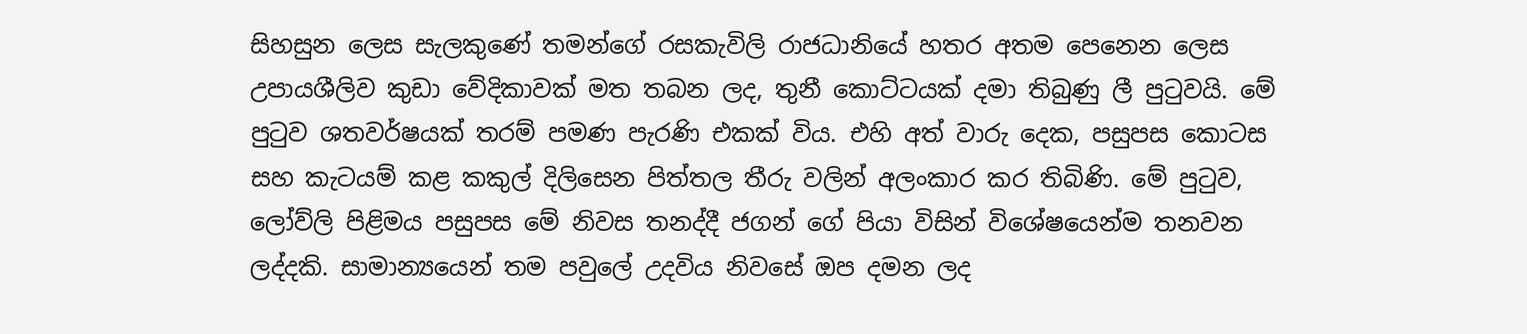සිහසුන ලෙස සැලකුණේ තමන්ගේ රසකැවිලි රාජධානියේ හතර අතම පෙනෙන ලෙස උපායශීලිව කුඩා වේදිකාවක් මත තබන ලද, තුනී කොට්ටයක් දමා තිබුණු ලී පුටුවයි. මේ පුටුව ශතවර්ෂයක් තරම් පමණ පැරණි එකක් විය. එහි අත් වාරු දෙක, පසුපස කොටස සහ කැටයම් කළ කකුල් දිලිසෙන පිත්තල තීරු වලින් අලංකාර කර තිබිණි. මේ පුටුව, ලෝව්ලි පිළිමය පසුපස මේ නිවස තනද්දී ජගන් ගේ පියා විසින් විශේෂයෙන්ම තනවන ලද්දකි. සාමාන්‍යයෙන් තම පවුලේ උදවිය නිවසේ ඔප දමන ලද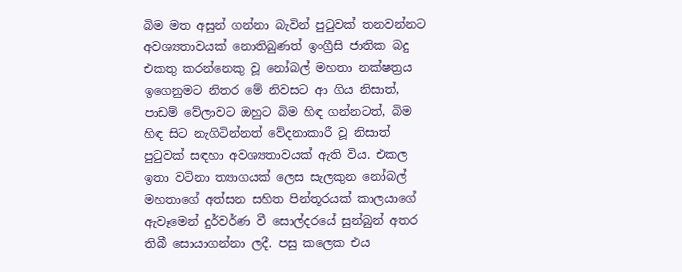බිම මත අසුන් ගන්නා බැවින් පුටුවක් තනවන්නට අවශ්‍යතාවයක් නොතිබුණත් ඉංග්‍රීසි ජාතික බදු එකතු කරන්නෙකු වූ නෝබල් මහතා නක්ෂත්‍රය ඉගෙනුමට නිතර මේ නිවසට ආ ගිය නිසාත්, පාඩම් වේලාවට ඔහුට බිම හිඳ ගන්නටත්, බිම හිඳ සිට නැගිටින්නත් වේදනාකාරී වූ නිසාත් පුටුවක් සඳහා අවශ්‍යතාවයක් ඇති විය. එකල ඉතා වටිනා ත්‍යාගයක් ලෙස සැලකුන නෝබල් මහතාගේ අත්සන සහිත පින්තූරයක් කාලයාගේ ඇවෑමෙන් දුර්වර්ණ වී සොල්දරයේ සුන්බුන් අතර තිබී සොයාගන්නා ලදී. පසු කලෙක එය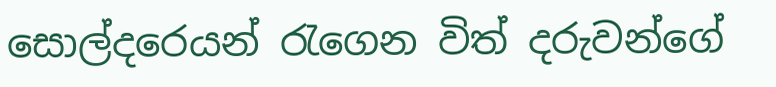සොල්දරෙයන් රැගෙන විත් දරුවන්ගේ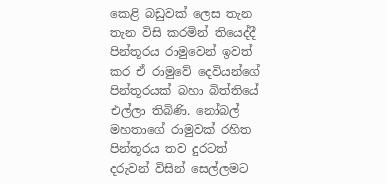කෙළි බඩුවක් ලෙස තැන තැන විසි කරමින් තියෙද්දී පින්තූරය රාමුවෙන් ඉවත් කර ඒ රාමුවේ දෙවියන්ගේ පින්තූරයක් බහා බිත්තියේ එල්ලා තිබිණි. නෝබල් මහතාගේ රාමුවක් රහිත පින්තූරය තව දුරටත් දරුවන් විසින් සෙල්ලමට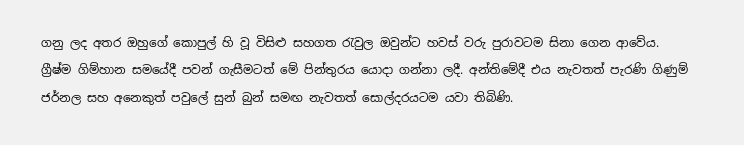ගනු ලද අතර ඔහුගේ කොපුල් හි වූ විසිළු සහගත රැවුල ඔවුන්ට හවස් වරු පුරාවටම සිනා ගෙන ආවේය. ග්‍රීෂ්ම ගිම්හාන සමයේදී පවන් ගැසීමටත් මේ පින්තුරය යොදා ගන්නා ලදී. අන්තිමේදී එය නැවතත් පැරණි ගිණුම් ජර්නල සහ අනෙකුත් පවුලේ සුන් බුන් සමඟ නැවතත් සොල්දරයටම යවා තිබිණි.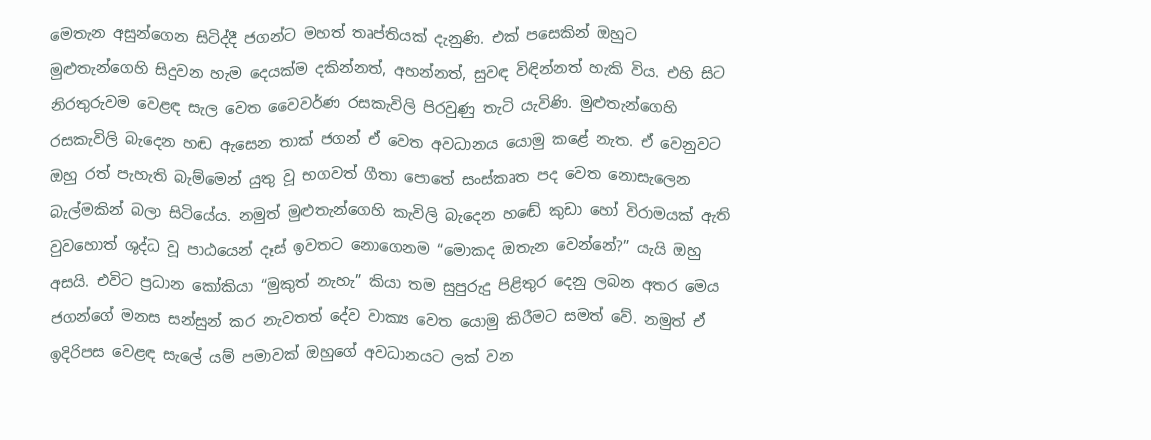මෙතැන අසුන්ගෙන සිටිද්දී ජගන්ට මහත් තෘප්තියක් දැනුණි. එක් පසෙකින් ඔහුට මුළුතැන්ගෙහි සිදුවන හැම දෙයක්ම දකින්නත්, අහන්නත්, සුවඳ විඳින්නත් හැකි විය. එහි සිට නිරතුරුවම වෙළඳ සැල වෙත වෛවර්ණ රසකැවිලි පිරවුණු තැටි යැවිණි. මුළුතැන්ගෙහි රසකැවිලි බැදෙන හඬ ඇසෙන තාක් ජගන් ඒ වෙත අවධානය යොමු කළේ නැත. ඒ වෙනුවට ඔහු රත් පැහැති බැම්මෙන් යුතු වූ භගවත් ගීතා පොතේ සංස්කෘත පද වෙත නොසැලෙන බැල්මකින් බලා සිටියේය. නමුත් මුළුතැන්ගෙහි කැවිලි බැදෙන හඬේ කුඩා හෝ විරාමයක් ඇති වුවහොත් ශුද්ධ වූ පාඨයෙන් දෑස් ඉවතට නොගෙනම “මොකද ඔතැන වෙන්නේ?” යැයි ඔහු අසයි. එවිට ප්‍රධාන කෝකියා “මුකුත් නැහැ” කියා තම සුපුරුදු පිළිතුර දෙනු ලබන අතර මෙය ජගන්ගේ මනස සන්සුන් කර නැවතත් දේව වාක්‍ය වෙත යොමු කිරීමට සමත් වේ. නමුත් ඒ ඉදිරිපස වෙළඳ සැලේ යම් පමාවක් ඔහුගේ අවධානයට ලක් වන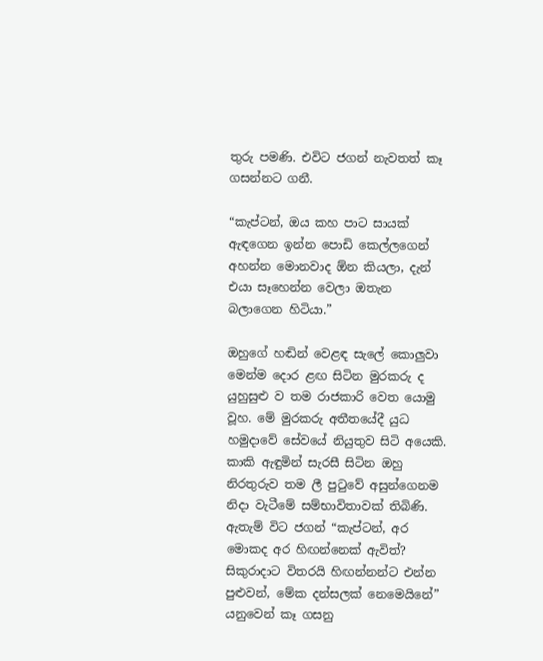තුරු පමණි. එවිට ජගන් නැවතත් කෑ ගසන්නට ගනී.

“කැප්ටන්, ඔය කහ පාට සායක් ඇඳගෙන ඉන්න පොඩි කෙල්ලගෙන් අහන්න මොනවාද ඕන කියලා, දැන් එයා සෑහෙන්න වෙලා ඔතැන බලාගෙන හිටියා.”

ඔහුගේ හඬින් වෙළඳ සැලේ කොලුවා මෙන්ම දොර ළඟ සිටින මුරකරු ද යුහුසුළු ව තම රාජකාරි වෙත යොමු වූහ. මේ මුරකරු අතීතයේදී යුධ හමුදාවේ සේවයේ නියුතුව සිටි අයෙකි. කාකි ඇඳුමින් සැරසී සිටින ඔහු නිරතුරුව තම ලී පුටුවේ අසුන්ගෙනම නිදා වැටීමේ සම්භාවිතාවක් තිබිණි. ඇතැම් විට ජගන් “කැප්ටන්, අර මොකද අර හිඟන්නෙක් ඇවිත්? සිකුරාදාට විතරයි හිඟන්නන්ට එන්න පුළුවන්, මේක දන්සලක් නෙමෙයිනේ” යනුවෙන් කෑ ගසනු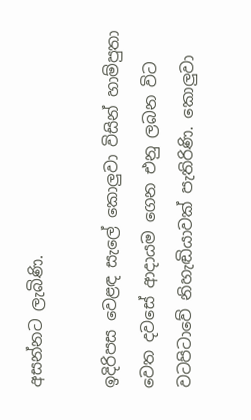අසන්නට ලැබිණි.

ඉදිරිපස වෙළඳ සැලේ කොලුවා විසින් හාම්පුතා වෙත දවසේ ආදායම ගෙන එනු ලබන විට වටපිටාවේ නිහැඬියාවක් පැතිරිණි. කොලුවා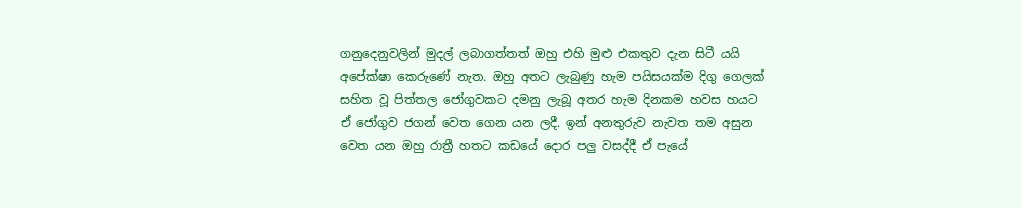ගනුදෙනුවලින් මුදල් ලබාගත්තත් ඔහු එහි මුළු එකතුව දැන සිටී යයි අපේක්ෂා කෙරුණේ නැත. ඔහු අතට ලැබුණු හැම පයිසයක්ම දිගු ගෙලක් සහිත වූ පිත්තල ජෝගුවකට දමනු ලැබූ අතර හැම දිනකම හවස හයට ඒ ජෝගුව ජගන් වෙත ගෙන යන ලදී. ඉන් අනතුරුව නැවත තම අසුන වෙත යන ඔහු රාත්‍රී හතට කඩයේ දොර පලු වසද්දී ඒ පැයේ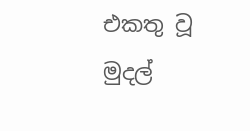එකතු වූ මුදල්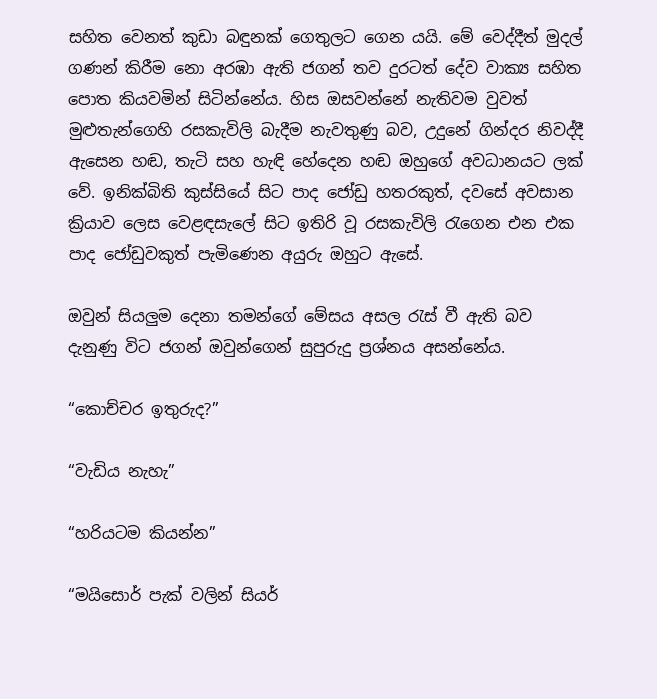සහිත වෙනත් කුඩා බඳුනක් ගෙතුලට ගෙන යයි. මේ වෙද්දීත් මුදල් ගණන් කිරීම නො අරඹා ඇති ජගන් තව දුරටත් දේව වාක්‍ය සහිත පොත කියවමින් සිටින්නේය. හිස ඔසවන්නේ නැතිවම වුවත් මුළුතැන්ගෙහි රසකැවිලි බැදීම නැවතුණු බව, උදුනේ ගින්දර නිවද්දී ඇසෙන හඬ, තැටි සහ හැඳි හේදෙන හඬ ඔහුගේ අවධානයට ලක් වේ. ඉනික්බිති කුස්සියේ සිට පාද ජෝඩු හතරකුත්, දවසේ අවසාන ක්‍රියාව ලෙස වෙළඳසැලේ සිට ඉතිරි වූ රසකැවිලි රැගෙන එන එක පාද ජෝඩුවකුත් පැමිණෙන අයුරු ඔහුට ඇසේ.

ඔවුන් සියලුම දෙනා තමන්ගේ මේසය අසල රැස් වී ඇති බව දැනුණු විට ජගන් ඔවුන්ගෙන් සුපුරුදු ප්‍රශ්නය අසන්නේය.

“කොච්චර ඉතුරුද?”

“වැඩිය නැහැ”

“හරියටම කියන්න”

“මයිසොර් පැක් වලින් සියර්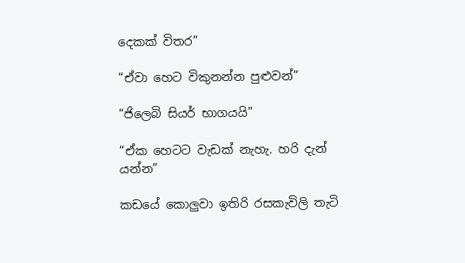දෙකක් විතර”

“ඒවා හෙට විකුනන්න පුළුවන්”

“ජිලෙබි සියර් භාගයයි”

“ඒක හෙටට වැඩක් නැහැ. හරි දැන් යන්න”

කඩයේ කොලුවා ඉතිරි රසකැවිලි තැටි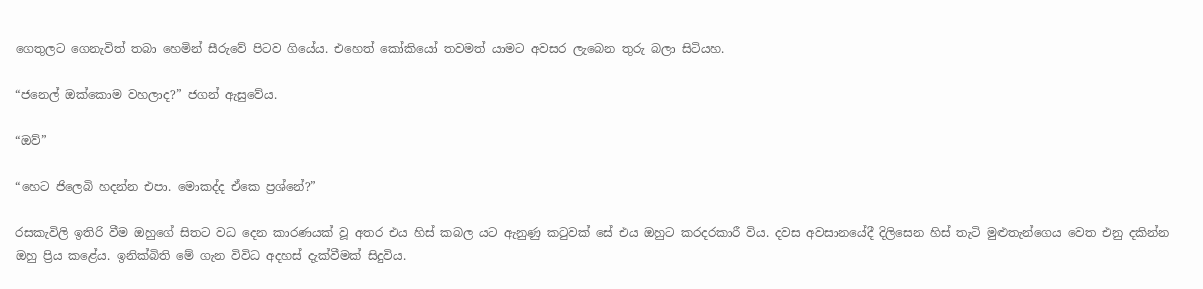ගෙතුලට ගෙනැවිත් තබා හෙමින් සීරුවේ පිටව ගියේය. එහෙත් කෝකියෝ තවමත් යාමට අවසර ලැබෙන තුරු බලා සිටියහ.

“ජනෙල් ඔක්කොම වහලාද?” ජගන් ඇසුවේය.

“ඔව්”

“හෙට ජිලෙබි හදන්න එපා. මොකද්ද ඒකෙ ප්‍රශ්නේ?”

රසකැවිලි ඉතිරි වීම ඔහුගේ සිතට වධ දෙන කාරණයක් වූ අතර එය හිස් කබල යට ඇනුණු කටුවක් සේ එය ඔහුට කරදරකාරී විය. දවස අවසානයේදී දිලිසෙන හිස් තැටි මුළුතැන්ගෙය වෙත එනු දකින්න ඔහු ප්‍රිය කළේය. ඉනික්බිති මේ ගැන විවිධ අදහස් දැක්වීමක් සිදුවිය.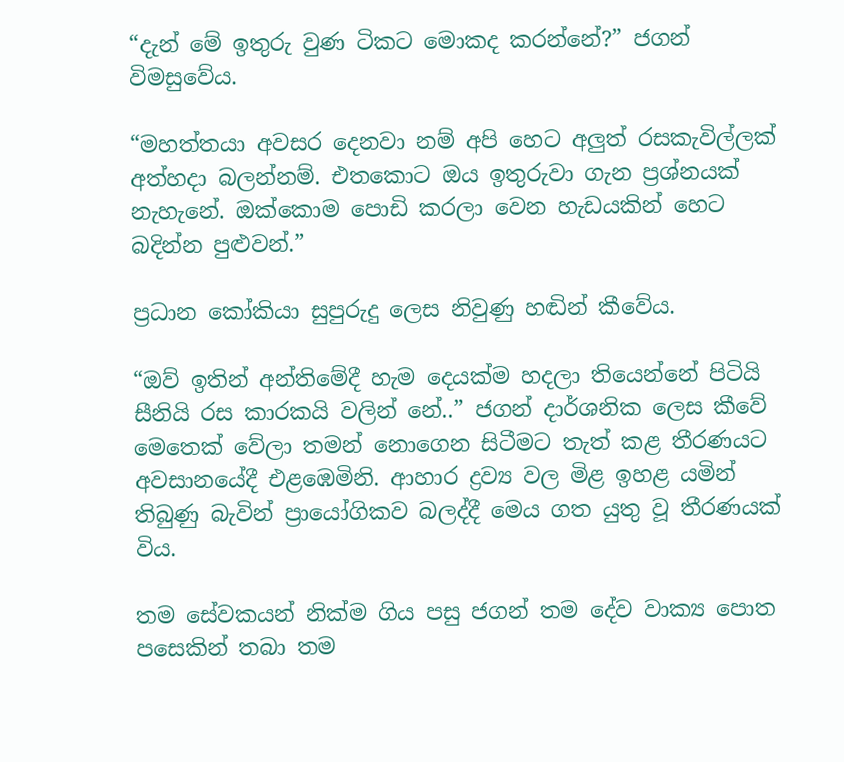“දැන් මේ ඉතුරු වුණ ටිකට මොකද කරන්නේ?” ජගන් විමසුවේය.

“මහත්තයා අවසර දෙනවා නම් අපි හෙට අලුත් රසකැවිල්ලක් අත්හදා බලන්නම්. එතකොට ඔය ඉතුරුවා ගැන ප්‍රශ්නයක් නැහැනේ. ඔක්කොම පොඩි කරලා වෙන හැඩයකින් හෙට බදින්න පුළුවන්.”

ප්‍රධාන කෝකියා සුපුරුදු ලෙස නිවුණු හඬින් කීවේය.

“ඔව් ඉතින් අන්තිමේදී හැම දෙයක්ම හදලා තියෙන්නේ පිටියි සීනියි රස කාරකයි වලින් නේ..” ජගන් දාර්ශනික ලෙස කීවේ මෙතෙක් වේලා තමන් නොගෙන සිටීමට තැත් කළ තීරණයට අවසානයේදී එළඹෙමිනි. ආහාර ද්‍රව්‍ය වල මිළ ඉහළ යමින් තිබුණු බැවින් ප්‍රායෝගිකව බලද්දී මෙය ගත යුතු වූ තීරණයක් විය.

තම සේවකයන් නික්ම ගිය පසු ජගන් තම දේව වාක්‍ය පොත පසෙකින් තබා තම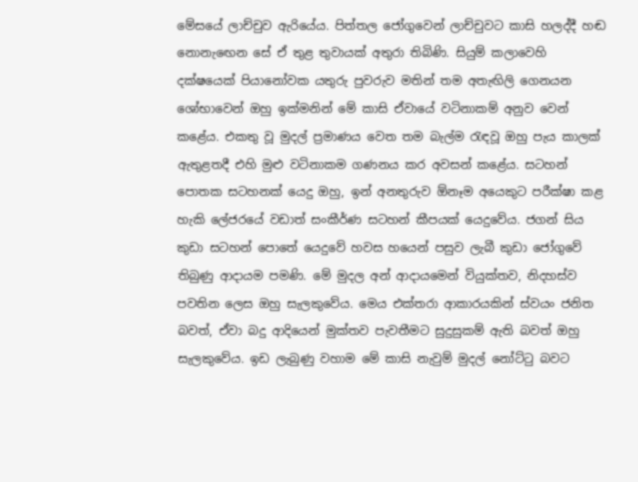මේසයේ ලාච්චුව ඇරියේය. පිත්තල ජෝගුවෙන් ලාච්චුවට කාසි හලද්දී හඬ නොනැඟෙන සේ ඒ තුළ තුවායක් අතුරා තිබිණි. සියුම් කලාවෙහි දක්ෂයෙක් පියානෝවක යතුරු පුවරුව මතින් තම අතැඟිලි ගෙනයන ශෝභාවෙන් ඔහු ඉක්මනින් මේ කාසි ඒවායේ වටිනාකම් අනුව වෙන් කළේය. එකතු වූ මුදල් ප්‍රමාණය වෙත තම බැල්ම රැඳවූ ඔහු පැය කාලක් ඇතුළතදී එහි මුළු වටිනාකම ගණනය කර අවසන් කළේය. සටහන් පොතක සටහනක් යෙදු ඔහු, ඉන් අනතුරුව ඕනෑම අයෙකුට පරීක්ෂා කළ හැකි ලේජරයේ වඩාත් සංකීර්ණ සටහන් කීපයක් යෙදුවේය. ජගන් සිය කුඩා සටහන් පොතේ යෙදුවේ හවස හයෙන් පසුව ලැබී කුඩා ජෝගුවේ තිබුණු ආදායම පමණි. මේ මුදල අන් ආදායමෙන් වියුක්තව, නිදහස්ව පවතින ලෙස ඔහු සැලකුවේය. මෙය එක්තරා ආකාරයකින් ස්වයං ජනිත බවත්, ඒවා බදු ආදියෙන් මුක්තව පැවතීමට සුදුසුකම් ඇති බවත් ඔහු සැලකුවේය. ඉඩ ලැබුණු වහාම මේ කාසි නැවුම් මුදල් නෝට්ටු බවට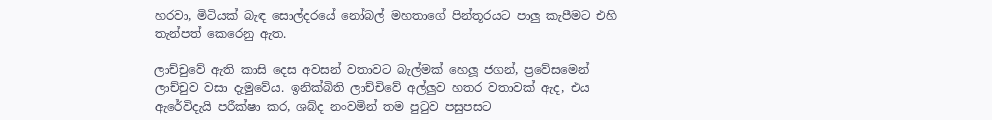හරවා, මිටියක් බැඳ සොල්දරයේ නෝබල් මහතාගේ පින්තූරයට පාලු කැපීමට එහි තැන්පත් කෙරෙනු ඇත.

ලාච්චුවේ ඇති කාසි දෙස අවසන් වතාවට බැල්මක් හෙලූ ජගන්, ප්‍රවේසමෙන් ලාච්චුව වසා දැමුවේය. ඉනික්බිති ලාච්චිවේ අල්ලුව හතර වතාවක් ඇද, එය ඇරේවිදැයි පරීක්ෂා කර, ශබ්ද නංවමින් තම පුටුව පසුපසට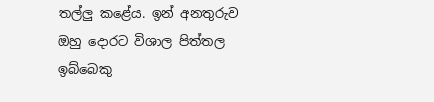තල්ලු කළේය. ඉන් අනතුරුව ඔහු දොරට විශාල පිත්තල ඉබ්බෙකු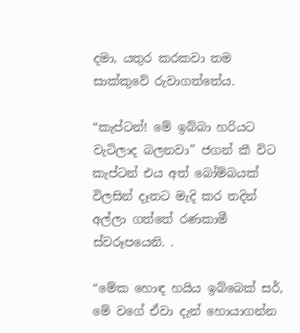දමා, යතුර කරකවා තම සාක්කුවේ රුවාගත්තේය.

“කැප්ටන්! මේ ඉබ්බා හරියට වැටිලාද බලනවා” ජගන් කී විට කැප්ටන් එය අත් බෝම්බයක් විලසින් දෑතට මැදි කර තදින් අල්ලා ගත්තේ රණකාමී ස්වරූපයෙනි. .

“මේක හොඳ හයිය ඉබ්බෙක් සර්, මේ වගේ ඒවා දැන් හොයාගන්න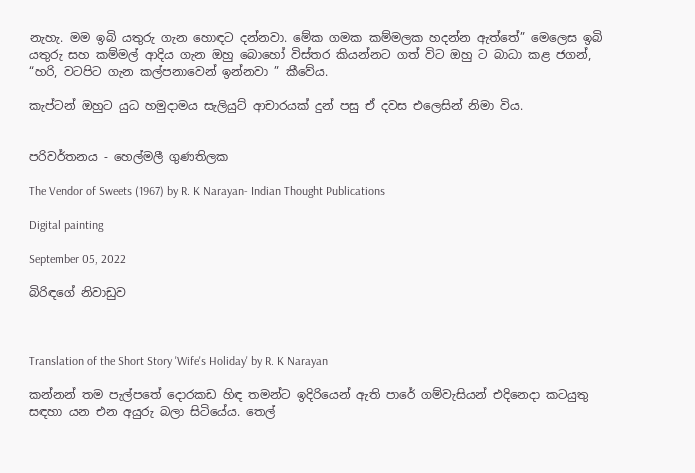නැහැ. මම ඉබි යතුරු ගැන හොඳට දන්නවා. මේක ගමක කම්මලක හදන්න ඇත්තේ” මෙලෙස ඉබි යතුරු සහ කම්මල් ආදිය ගැන ඔහු බොහෝ විස්තර කියන්නට ගත් විට ඔහු ට බාධා කළ ජගන්, “හරි, වටපිට ගැන කල්පනාවෙන් ඉන්නවා ” කීවේය.

කැප්ටන් ඔහුට යුධ හමුදාමය සැලියුට් ආචාරයක් දුන් පසු ඒ දවස එලෙසින් නිමා විය.


පරිවර්තනය - හෙල්මලී ගුණතිලක

The Vendor of Sweets (1967) by R. K Narayan- Indian Thought Publications

Digital painting

September 05, 2022

බිරිඳගේ නිවාඩුව



Translation of the Short Story 'Wife's Holiday' by R. K Narayan

කන්නන් තම පැල්පතේ දොරකඩ හිඳ තමන්ට ඉදිරියෙන් ඇති පාරේ ගම්වැසියන් එදිනෙදා කටයුතු සඳහා යන එන අයුරු බලා සිටියේය. තෙල්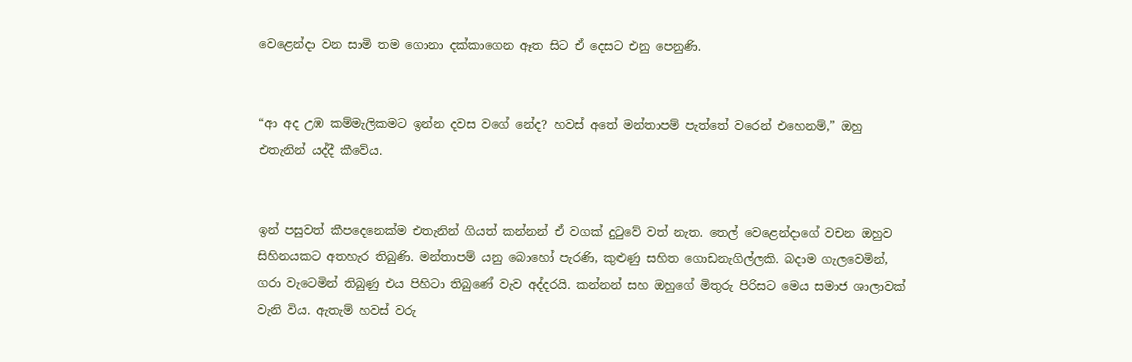වෙළෙන්දා වන සාමි තම ගොනා දක්කාගෙන ඈත සිට ඒ දෙසට එනු පෙනුණි.


“ආ අද උඹ කම්මැලිකමට ඉන්න දවස වගේ නේද? හවස් අතේ මන්තාපම් පැත්තේ වරෙන් එහෙනම්,” ඔහු එතැනින් යද්දී කීවේය.


ඉන් පසුවත් කීපදෙනෙක්ම එතැනින් ගියත් කන්නන් ඒ වගක් දුටුවේ වත් නැත. තෙල් වෙළෙන්දාගේ වචන ඔහුව සිහිනයකට අතහැර තිබුණි. මන්තාපම් යනු බොහෝ පැරණි, කුළුණු සහිත ගොඩනැගිල්ලකි. බදාම ගැලවෙමින්, ගරා වැටෙමින් තිබුණු එය පිහිටා තිබුණේ වැව අද්දරයි. කන්නන් සහ ඔහුගේ මිතුරු පිරිසට මෙය සමාජ ශාලාවක් වැනි විය. ඇතැම් හවස් වරු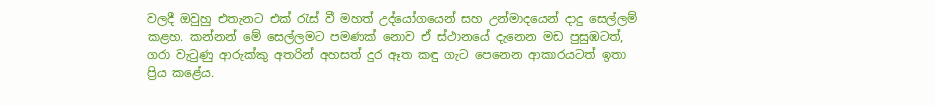වලදී ඔවුහු එතැනට එක් රැස් වී මහත් උද්යෝගයෙන් සහ උන්මාදයෙන් දාදු සෙල්ලම් කළහ. කන්නන් මේ සෙල්ලමට පමණක් නොව ඒ ස්ථානයේ දැනෙන මඩ පුසුඹටත්, ගරා වැටුණු ආරුක්කු අතරින් අහසත් දුර ඈත කඳු ගැට පෙනෙන ආකාරයටත් ඉතා ප්‍රිය කළේය.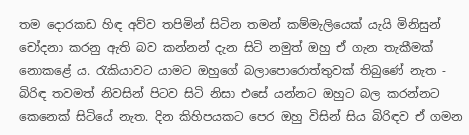තම දොරකඩ හිඳ අව්ව තපිමින් සිටින තමන් කම්මැලියෙක් යැයි මිනිසුන් චෝදනා කරනු ඇති බව කන්නන් දැන සිටි නමුත් ඔහු ඒ ගැන තැකීමක් නොකළේ ය. රැකියාවට යාමට ඔහුගේ බලාපොරොත්තුවක් තිබුණේ නැත - බිරිඳ තවමත් නිවසින් පිටව සිටි නිසා එසේ යන්නට ඔහුට බල කරන්නට කෙනෙක් සිටියේ නැත. දින කිහිපයකට පෙර ඔහු විසින් සිය බිරිඳව ඒ ගමන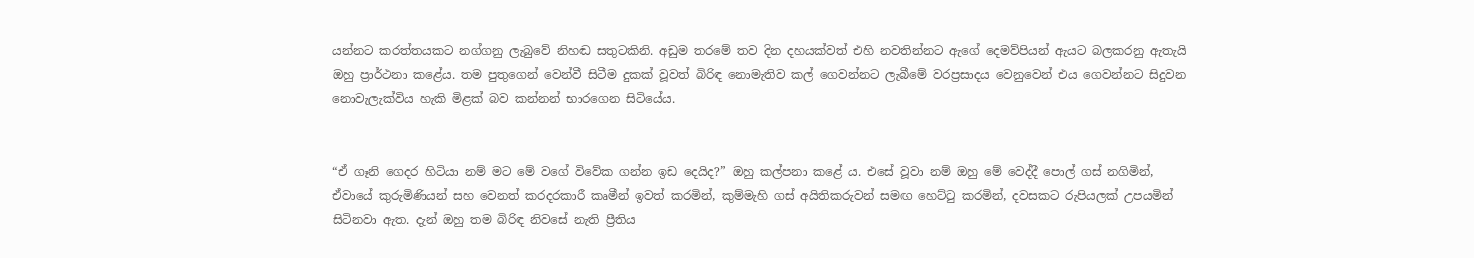යන්නට කරත්තයකට නග්ගනු ලැබුවේ නිහඬ සතුටකිනි. අඩුම තරමේ තව දින දහයක්වත් එහි නවතින්නට ඇගේ දෙමව්පියන් ඇයට බලකරනු ඇතැයි ඔහු ප්‍රාර්ථනා කළේය. තම පුතුගෙන් වෙන්වී සිටීම දුකක් වූවත් බිරිඳ නොමැතිව කල් ගෙවන්නට ලැබීමේ වරප්‍රසාදය වෙනුවෙන් එය ගෙවන්නට සිදුවන නොවැලැක්විය හැකි මිළක් බව කන්නන් භාරගෙන සිටියේය.


“ඒ ගෑනි ගෙදර හිටියා නම් මට මේ වගේ විවේක ගන්න ඉඩ දෙයිද?” ඔහු කල්පනා කළේ ය. එසේ වූවා නම් ඔහු මේ වෙද්දී පොල් ගස් නගිමින්, ඒවායේ කුරුමිණියන් සහ වෙනත් කරදරකාරී කෘමීන් ඉවත් කරමින්, කුම්මැහි ගස් අයිතිකරුවන් සමඟ හෙට්ටු කරමින්, දවසකට රුපියලක් උපයමින් සිටිනවා ඇත. දැන් ඔහු තම බිරිඳ නිවසේ නැති ප්‍රීතිය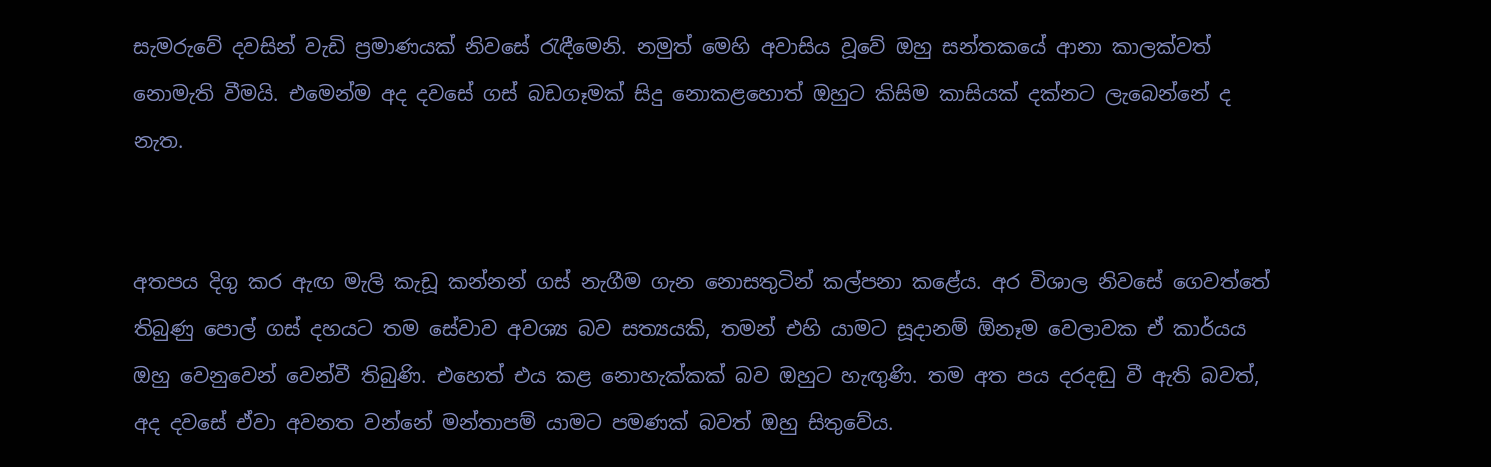සැමරුවේ දවසින් වැඩි ප්‍රමාණයක් නිවසේ රැඳීමෙනි. නමුත් මෙහි අවාසිය වූවේ ඔහු සන්තකයේ ආනා කාලක්වත් නොමැති වීමයි. එමෙන්ම අද දවසේ ගස් බඩගෑමක් සිදු නොකළහොත් ඔහුට කිසිම කාසියක් දක්නට ලැබෙන්නේ ද නැත.


අතපය දිගු කර ඇඟ මැලි කැඩූ කන්නන් ගස් නැගීම ගැන නොසතුටින් කල්පනා කළේය. අර විශාල නිවසේ ගෙවත්තේ තිබුණු පොල් ගස් දහයට තම සේවාව අවශ්‍ය බව සත්‍යයකි, තමන් එහි යාමට සූදානම් ඕනෑම වෙලාවක ඒ කාර්යය ඔහු වෙනුවෙන් වෙන්වී තිබුණි. එහෙත් එය කළ නොහැක්කක් බව ඔහුට හැඟුණි. තම අත පය දරදඬු වී ඇති බවත්, අද දවසේ ඒවා අවනත වන්නේ මන්තාපම් යාමට පමණක් බවත් ඔහු සිතුවේය.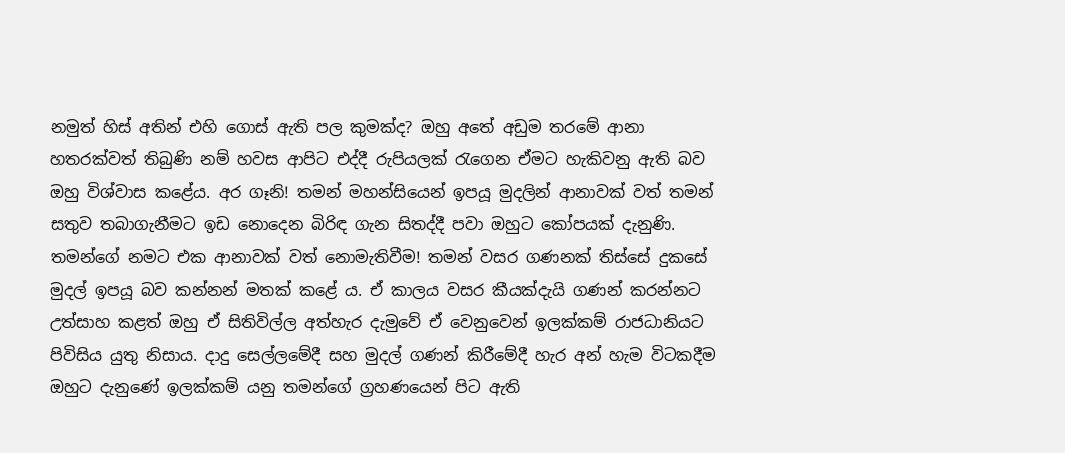නමුත් හිස් අතින් එහි ගොස් ඇති පල කුමක්ද? ඔහු අතේ අඩුම තරමේ ආනා හතරක්වත් තිබුණි නම් හවස ආපිට එද්දී රුපියලක් රැගෙන ඒමට හැකිවනු ඇති බව ඔහු විශ්වාස කළේය. අර ගෑනි! තමන් මහන්සියෙන් ඉපයූ මුදලින් ආනාවක් වත් තමන් සතුව තබාගැනීමට ඉඩ නොදෙන බිරිඳ ගැන සිතද්දී පවා ඔහුට කෝපයක් දැනුණි. තමන්ගේ නමට එක ආනාවක් වත් නොමැතිවීම! තමන් වසර ගණනක් තිස්සේ දුකසේ මුදල් ඉපයූ බව කන්නන් මතක් කළේ ය. ඒ කාලය වසර කීයක්දැයි ගණන් කරන්නට උත්සාහ කළත් ඔහු ඒ සිතිවිල්ල අත්හැර දැමුවේ ඒ වෙනුවෙන් ඉලක්කම් රාජධානියට පිවිසිය යුතු නිසාය. දාදු සෙල්ලමේදී සහ මුදල් ගණන් කිරීමේදී හැර අන් හැම විටකදීම ඔහුට දැනුණේ ඉලක්කම් යනු තමන්ගේ ග්‍රහණයෙන් පිට ඇති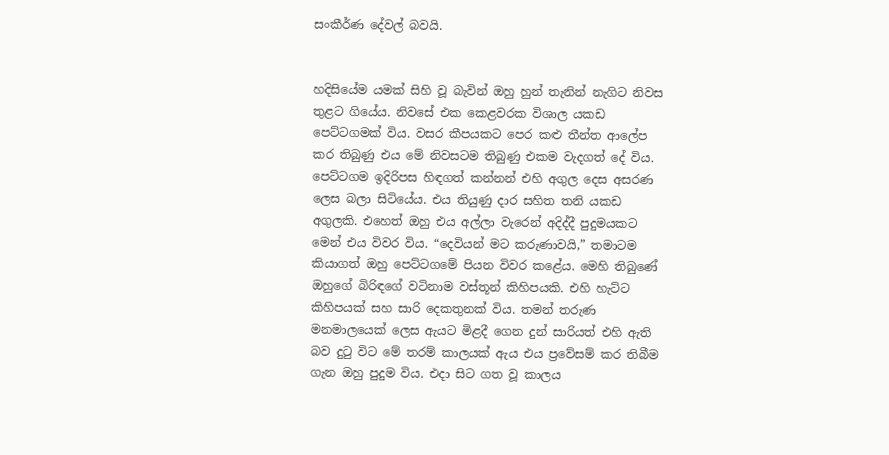සංකීර්ණ දේවල් බවයි.


හදිසියේම යමක් සිහි වූ බැවින් ඔහු හුන් තැනින් නැගිට නිවස තුළට ගියේය. නිවසේ එක කෙළවරක විශාල යකඩ පෙට්ටගමක් විය. වසර කීපයකට පෙර කළු තීන්ත ආලේප කර තිබුණු එය මේ නිවසටම තිබුණු එකම වැදගත් දේ විය. පෙට්ටගම ඉදිරිපස හිඳගත් කන්නන් එහි අගුල දෙස අසරණ ලෙස බලා සිටියේය. එය තියුණු දාර සහිත තනි යකඩ අගුලකි. එහෙත් ඔහු එය අල්ලා වැරෙන් අදිද්දී පුදුමයකට මෙන් එය විවර විය. “දෙවියන් මට කරුණාවයි,” තමාටම කියාගත් ඔහු පෙට්ටගමේ පියන විවර කළේය. මෙහි තිබුණේ ඔහුගේ බිරිඳගේ වටිනාම වස්තූන් කිහිපයකි. එහි හැට්ට කිහිපයක් සහ සාරි දෙකතුනක් විය. තමන් තරුණ මනමාලයෙක් ලෙස ඇයට මිළදී ගෙන දුන් සාරියත් එහි ඇති බව දුටු විට මේ තරම් කාලයක් ඇය එය ප්‍රවේසම් කර තිබීම ගැන ඔහු පුදුම විය. එදා සිට ගත වූ කාලය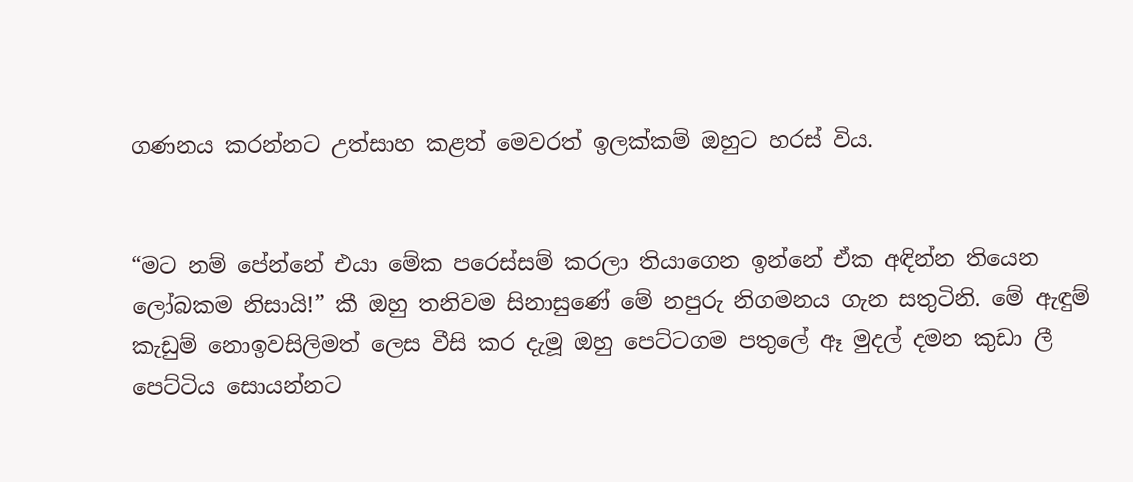ගණනය කරන්නට උත්සාහ කළත් මෙවරත් ඉලක්කම් ඔහුට හරස් විය.


“මට නම් පේන්නේ එයා මේක පරෙස්සම් කරලා තියාගෙන ඉන්නේ ඒක අඳින්න තියෙන ලෝබකම නිසායි!” කී ඔහු තනිවම සිනාසුණේ මේ නපුරු නිගමනය ගැන සතුටිනි. මේ ඇඳුම් කැඩුම් නොඉවසිලිමත් ලෙස වීසි කර දැමූ ඔහු පෙට්ටගම පතුලේ ඈ මුදල් දමන කුඩා ලී පෙට්ටිය සොයන්නට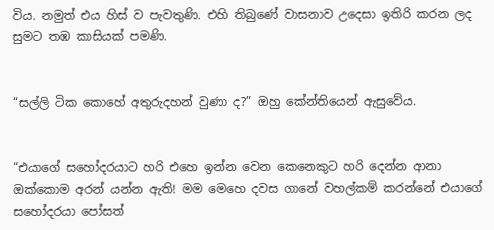විය. නමුත් එය හිස් ව පැවතුණි. එහි තිබුණේ වාසනාව උදෙසා ඉතිරි කරන ලද සුමට තඹ කාසියක් පමණි.


“සල්ලි ටික කොහේ අතුරුදහන් වුණා ද?” ඔහු කේන්තියෙන් ඇසුවේය.


“එයාගේ සහෝදරයාට හරි එහෙ ඉන්න වෙන කෙනෙකුට හරි දෙන්න ආනා ඔක්කොම අරන් යන්න ඇති! මම මෙහෙ දවස ගානේ වහල්කම් කරන්නේ එයාගේ සහෝදරයා පෝසත්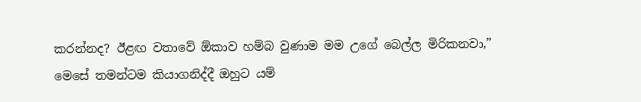කරන්නද? ඊළඟ වතාවේ ඕකාව හම්බ වුණාම මම උගේ බෙල්ල මිරිකනවා,” මෙසේ තමන්ටම කියාගනිද්දී ඔහුට යම්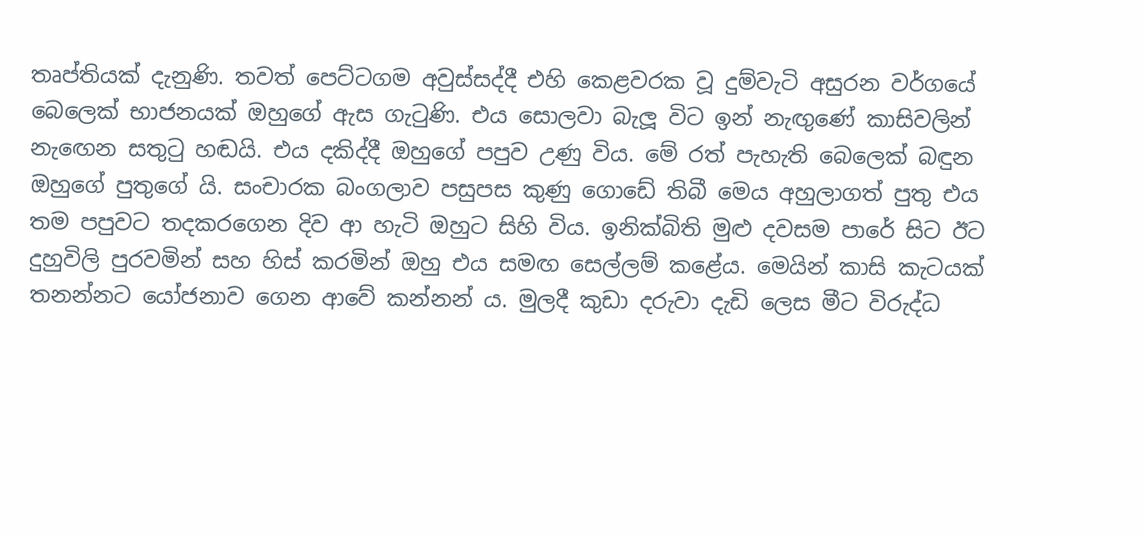තෘප්තියක් දැනුණි. තවත් පෙට්ටගම අවුස්සද්දී එහි කෙළවරක වූ දුම්වැටි අසුරන වර්ගයේ බෙලෙක් භාජනයක් ඔහුගේ ඇස ගැටුණි. එය සොලවා බැලූ විට ඉන් නැඟුණේ කාසිවලින් නැඟෙන සතුටු හඬයි. එය දකිද්දී ඔහුගේ පපුව උණු විය. මේ රත් පැහැති බෙලෙක් බඳුන ඔහුගේ පුතුගේ යි. සංචාරක බංගලාව පසුපස කුණු ගොඩේ තිබී මෙය අහුලාගත් පුතු එය තම පපුවට තදකරගෙන දිව ආ හැටි ඔහුට සිහි විය. ඉනික්බිති මුළු දවසම පාරේ සිට ඊට දුහුවිලි පුරවමින් සහ හිස් කරමින් ඔහු එය සමඟ සෙල්ලම් කළේය. මෙයින් කාසි කැටයක් තනන්නට යෝජනාව ගෙන ආවේ කන්නන් ය. මුලදී කුඩා දරුවා දැඩි ලෙස මීට විරුද්ධ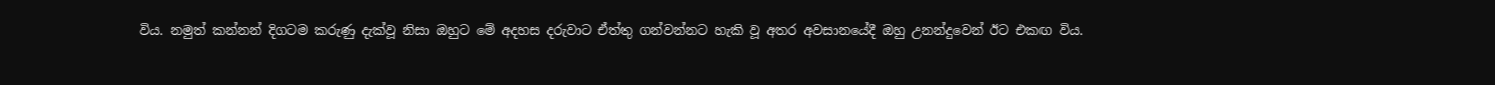විය. නමුත් කන්නන් දිගටම කරුණු දැක්වූ නිසා ඔහුට මේ අදහස දරුවාට ඒත්තු ගන්වන්නට හැකි වූ අතර අවසානයේදී ඔහු උනන්දුවෙන් ඊට එකඟ විය.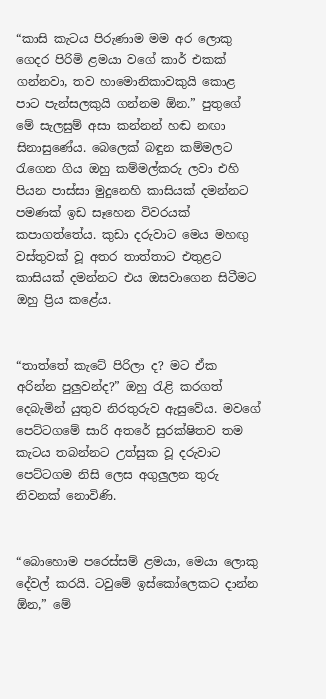“කාසි කැටය පිරුණාම මම අර ලොකු ගෙදර පිරිමි ළමයා වගේ කාර් එකක් ගන්නවා, තව හාමොනිකාවකුයි කොළ පාට පැන්සලකුයි ගන්නම ඕන.” පුතුගේ මේ සැලසුම් අසා කන්නන් හඬ නඟා සිනාසුණේය. බෙලෙක් බඳුන කම්මලට රැගෙන ගිය ඔහු කම්මල්කරු ලවා එහි පියන පාස්සා මුදුනෙහි කාසියක් දමන්නට පමණක් ඉඩ සෑහෙන විවරයක් කපාගත්තේය. කුඩා දරුවාට මෙය මහඟු වස්තුවක් වූ අතර තාත්තාට එතුළට කාසියක් දමන්නට එය ඔසවාගෙන සිටීමට ඔහු ප්‍රිය කළේය.


“තාත්තේ කැටේ පිරිලා ද? මට ඒක අරින්න පුලුවන්ද?” ඔහු රැළි කරගත් දෙබැමින් යුතුව නිරතුරුව ඇසුවේය. මවගේ පෙට්ටගමේ සාරි අතරේ සුරක්ෂිතව තම කැටය තබන්නට උත්සුක වූ දරුවාට පෙට්ටගම නිසි ලෙස අගුලුලන තුරු නිවනක් නොවිණි.


“බොහොම පරෙස්සම් ළමයා, මෙයා ලොකු දේවල් කරයි. ටවුමේ ඉස්කෝලෙකට දාන්න ඕන,” මේ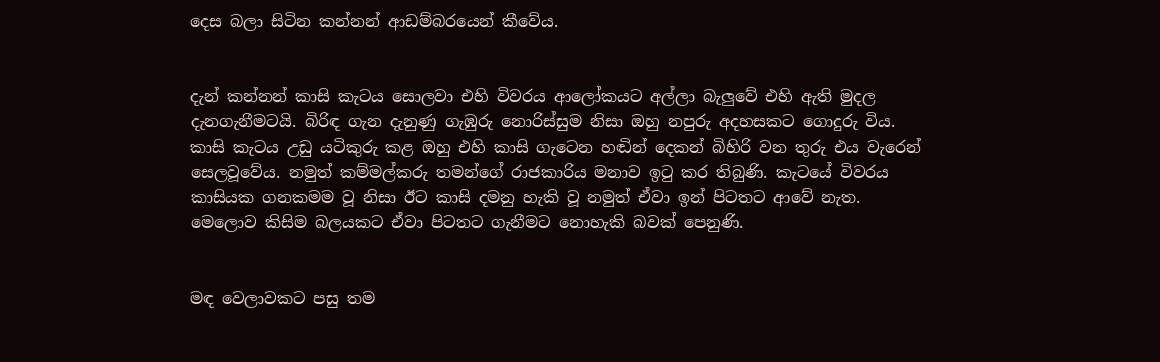දෙස බලා සිටින කන්නන් ආඩම්බරයෙන් කීවේය.


දැන් කන්නන් කාසි කැටය සොලවා එහි විවරය ආලෝකයට අල්ලා බැලුවේ එහි ඇති මුදල දැනගැනීමටයි. බිරිඳ ගැන දැනුණු ගැඹුරු නොරිස්සුම නිසා ඔහු නපුරු අදහසකට ගොදුරු විය. කාසි කැටය උඩු යටිකුරු කළ ඔහු එහි කාසි ගැටෙන හඬින් දෙකන් බිහිරි වන තුරු එය වැරෙන් සෙලවූවේය. නමුත් කම්මල්කරු තමන්ගේ රාජකාරිය මනාව ඉටු කර තිබුණි. කැටයේ විවරය කාසියක ගනකමම වූ නිසා ඊට කාසි දමනු හැකි වූ නමුත් ඒවා ඉන් පිටතට ආවේ නැත. මෙලොව කිසිම බලයකට ඒවා පිටතට ගැනීමට නොහැකි බවක් පෙනුණි.


මඳ වෙලාවකට පසු තම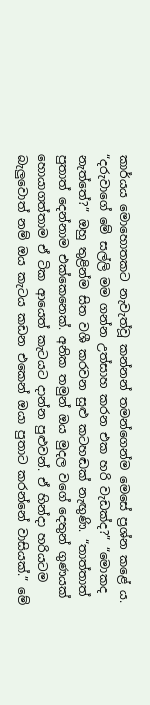කාර්යය මොහොතකට නැවැත්වූ කන්නන් තමන්ගෙන්ම මෙසේ ප්‍රශ්න කළේ ය. “දරුවාගේ මේ සල්ලි මම ගන්න උත්සාහ කරන එක හරි වැඩක්ද?” “මොකද නැත්තේ?” ඔහු තුළින්ම සිත වශී කරවන සුළු කටහඬක් නැඟුණි. “තාත්තාත් පුතාත් දෙන්නාම එක්කෙනෙක්. අනික තමුන් ඔය මුදල වගේ දෙතුන් ගුණයක් හොයාගත්තාම ඒ ටික ආයෙත් කැටයට දාන්න පුළුවන්. ඒ හින්දා හරියටම බැලුවොත් නම් ඔය කැටය කඩන එකෙන් ඔයා පුතාට කරන්නේ වාසියක්.” මේ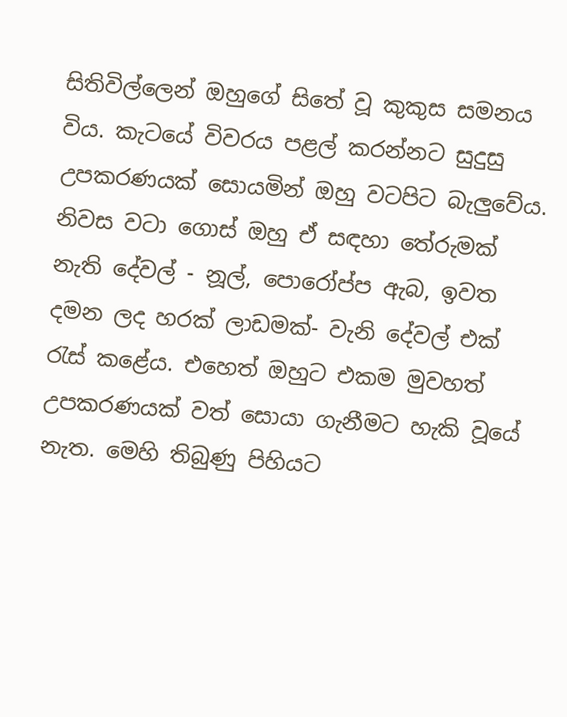සිතිවිල්ලෙන් ඔහුගේ සිතේ වූ කුකුස සමනය විය. කැටයේ විවරය පළල් කරන්නට සුදුසු උපකරණයක් සොයමින් ඔහු වටපිට බැලුවේය. නිවස වටා ගොස් ඔහු ඒ සඳහා තේරුමක් නැති දේවල් - නූල්, පොරෝප්ප ඇබ, ඉවත දමන ලද හරක් ලාඩමක්- වැනි දේවල් එක් රැස් කළේය. එහෙත් ඔහුට එකම මුවහත් උපකරණයක් වත් සොයා ගැනීමට හැකි වූයේ නැත. මෙහි තිබුණු පිහියට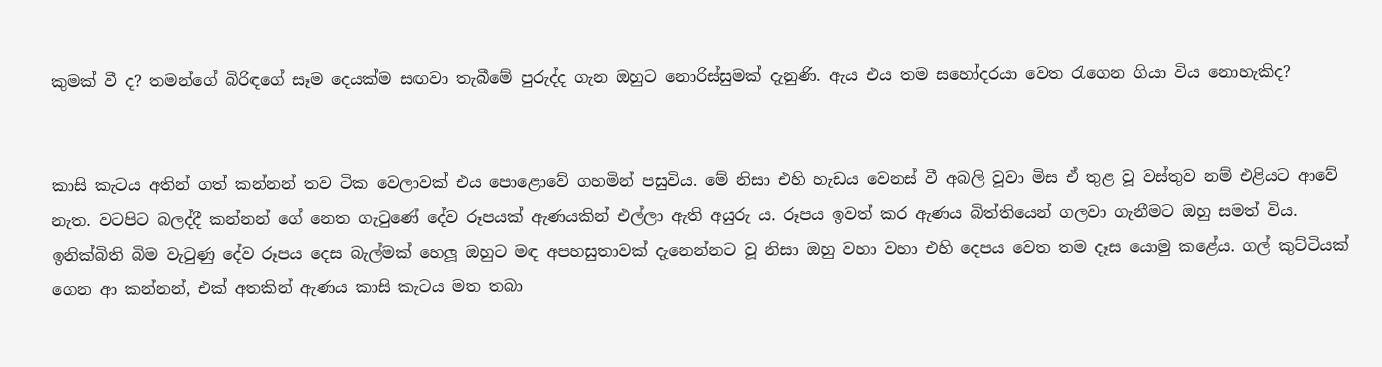කුමක් වී ද? තමන්ගේ බිරිඳගේ සෑම දෙයක්ම සඟවා තැබීමේ පුරුද්ද ගැන ඔහුට නොරිස්සුමක් දැනුණි. ඇය එය තම සහෝදරයා වෙත රැගෙන ගියා විය නොහැකිද?


කාසි කැටය අතින් ගත් කන්නන් තව ටික වෙලාවක් එය පොළොවේ ගහමින් පසුවිය. මේ නිසා එහි හැඩය වෙනස් වී අබලි වූවා මිස ඒ තුළ වූ වස්තුව නම් එළියට ආවේ නැත. වටපිට බලද්දී කන්නන් ගේ නෙත ගැටුණේ දේව රූපයක් ඇණයකින් එල්ලා ඇති අයුරු ය. රූපය ඉවත් කර ඇණය බිත්තියෙන් ගලවා ගැනීමට ඔහු සමත් විය. ඉනික්බිති බිම වැටුණු දේව රූපය දෙස බැල්මක් හෙලූ ඔහුට මඳ අපහසුතාවක් දැනෙන්නට වූ නිසා ඔහු වහා වහා එහි දෙපය වෙත තම දෑස යොමු කළේය. ගල් කුට්ටියක් ගෙන ආ කන්නන්, එක් අතකින් ඇණය කාසි කැටය මත තබා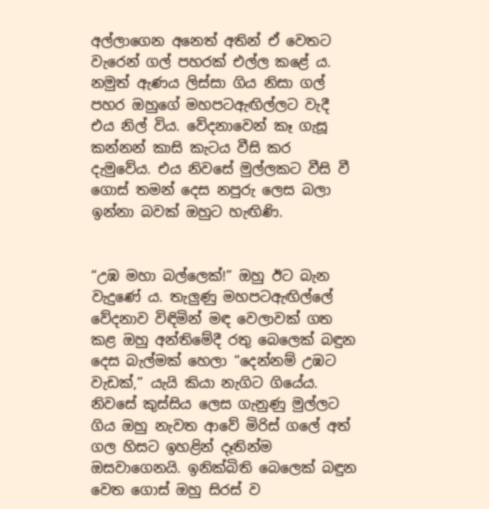අල්ලාගෙන අනෙත් අතින් ඒ වෙතට වැරෙන් ගල් පහරක් එල්ල කළේ ය. නමුත් ඇණය ලිස්සා ගිය නිසා ගල් පහර ඔහුගේ මහපටඇඟිල්ලට වැදී එය නිල් විය. වේදනාවෙන් කෑ ගැසූ කන්නන් කාසි කැටය වීසි කර දැමුවේය. එය නිවසේ මුල්ලකට වීසි වී ගොස් තමන් දෙස නපුරු ලෙස බලා ඉන්නා බවක් ඔහුට හැඟිණි.


“උඹ මහා බල්ලෙක්!” ඔහු ඊට බැන වැදුණේ ය. තැලුණු මහපටඇඟිල්ලේ වේදනාව විඳිමින් මඳ වෙලාවක් ගත කළ ඔහු අන්තිමේදී රතු බෙලෙක් බඳුන දෙස බැල්මක් හෙලා “දෙන්නම් උඹට වැඩක්,” යැයි කියා නැගිට ගියේය. නිවසේ කුස්සිය ලෙස ගැනුණු මුල්ලට ගිය ඔහු නැවත ආවේ මිරිස් ගලේ අත් ගල හිසට ඉහළින් දෑතින්ම ඔසවාගෙනයි. ඉනික්බිති බෙලෙක් බඳුන වෙත ගොස් ඔහු සිරස් ව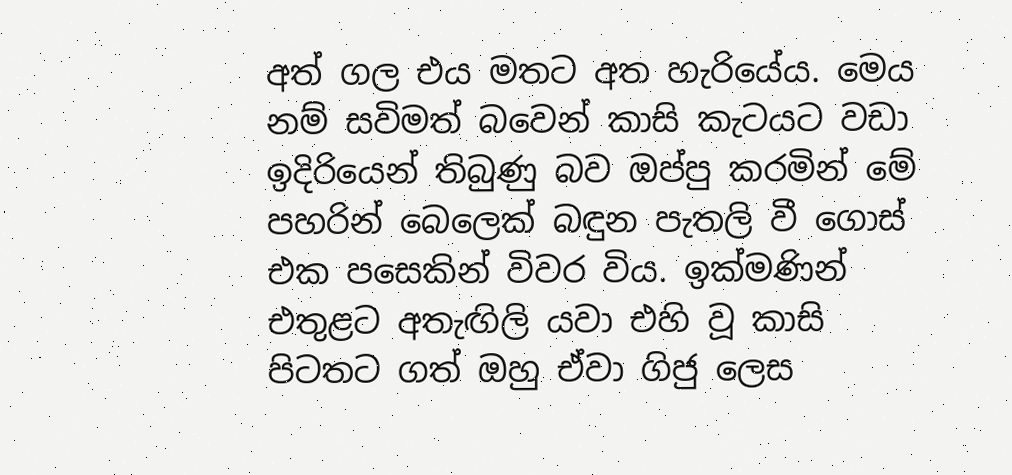අත් ගල එය මතට අත හැරියේය. මෙය නම් සවිමත් බවෙන් කාසි කැටයට වඩා ඉදිරියෙන් තිබුණු බව ඔප්පු කරමින් මේ පහරින් බෙලෙක් බඳුන පැතලි වී ගොස් එක පසෙකින් විවර විය. ඉක්මණින් එතුළට අතැඟිලි යවා එහි වූ කාසි පිටතට ගත් ඔහු ඒවා ගිජු ලෙස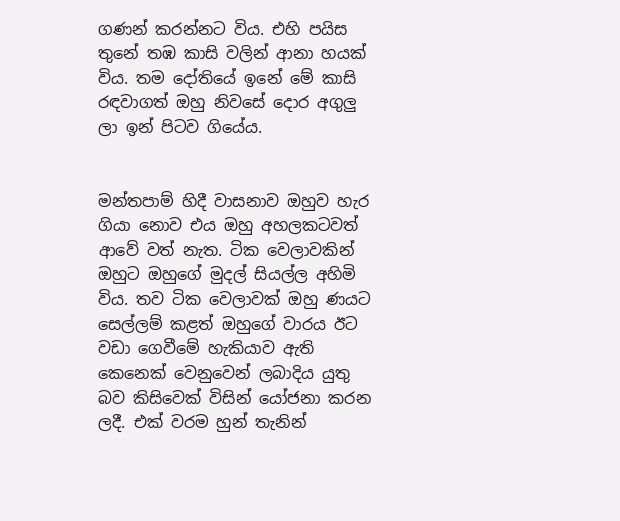ගණන් කරන්නට විය. එහි පයිස තුනේ තඹ කාසි වලින් ආනා හයක් විය. තම දෝතියේ ඉනේ මේ කාසි රඳවාගත් ඔහු නිවසේ දොර අගුලු ලා ඉන් පිටව ගියේය.


මන්තපාම් හිදී වාසනාව ඔහුව හැර ගියා නොව එය ඔහු අහලකටවත් ආවේ වත් නැත. ටික වෙලාවකින් ඔහුට ඔහුගේ මුදල් සියල්ල අහිමි විය. තව ටික වෙලාවක් ඔහු ණයට සෙල්ලම් කළත් ඔහුගේ වාරය ඊට වඩා ගෙවීමේ හැකියාව ඇති කෙනෙක් වෙනුවෙන් ලබාදිය යුතු බව කිසිවෙක් විසින් යෝජනා කරන ලදී. එක් වරම හුන් තැනින්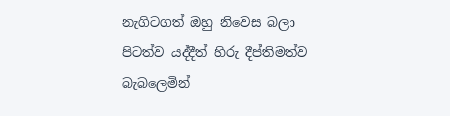නැගිටගත් ඔහු නිවෙස බලා පිටත්ව යද්දීත් හිරු දීප්තිමත්ව බැබලෙමින්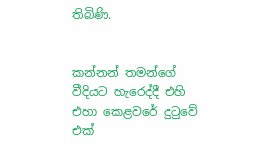තිබිණි.


කන්නන් තමන්ගේ වීදියට හැරෙද්දී එහි එහා කෙළවරේ දුටුවේ එක්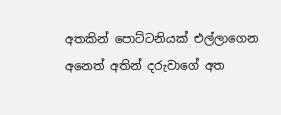අතකින් පොට්ටනියක් එල්ලාගෙන අනෙත් අතින් දරුවාගේ අත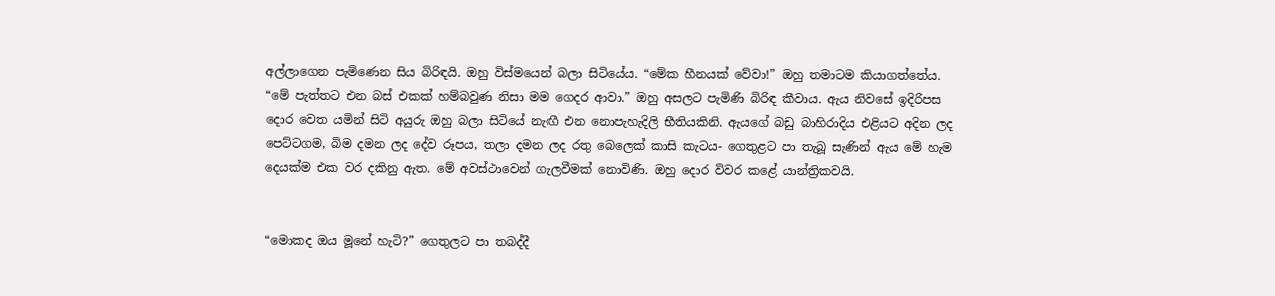අල්ලාගෙන පැමිණෙන සිය බිරිඳයි. ඔහු විස්මයෙන් බලා සිටියේය. “මේක හීනයක් වේවා!” ඔහු තමාටම කියාගත්තේය. “මේ පැත්තට එන බස් එකක් හම්බවුණ නිසා මම ගෙදර ආවා.” ඔහු අසලට පැමිණි බිරිඳ කීවාය. ඇය නිවසේ ඉදිරිපස දොර වෙත යමින් සිටි අයුරු ඔහු බලා සිටියේ නැඟී එන නොපැහැදිලි භීතියකිනි. ඇයගේ බඩු බාහිරාදිය එළියට අදින ලද පෙට්ටගම, බිම දමන ලද දේව රූපය, තලා දමන ලද රතු බෙලෙක් කාසි කැටය- ගෙතුළට පා තැබූ සැණින් ඇය මේ හැම දෙයක්ම එක වර දකිනු ඇත. මේ අවස්ථාවෙන් ගැලවීමක් නොවිණි. ඔහු දොර විවර කළේ යාන්ත්‍රිකවයි.


“මොකද ඔය මූනේ හැටි?” ගෙතුලට පා තබද්දී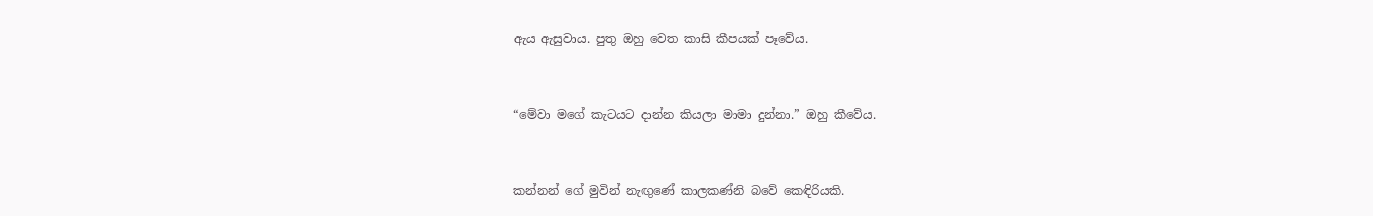ඇය ඇසුවාය. පුතු ඔහු වෙත කාසි කීපයක් පෑවේය.


“මේවා මගේ කැටයට දාන්න කියලා මාමා දුන්නා.” ඔහු කීවේය.


කන්නන් ගේ මුවින් නැඟුණේ කාලකණ්නි බවේ කෙඳිරියකි.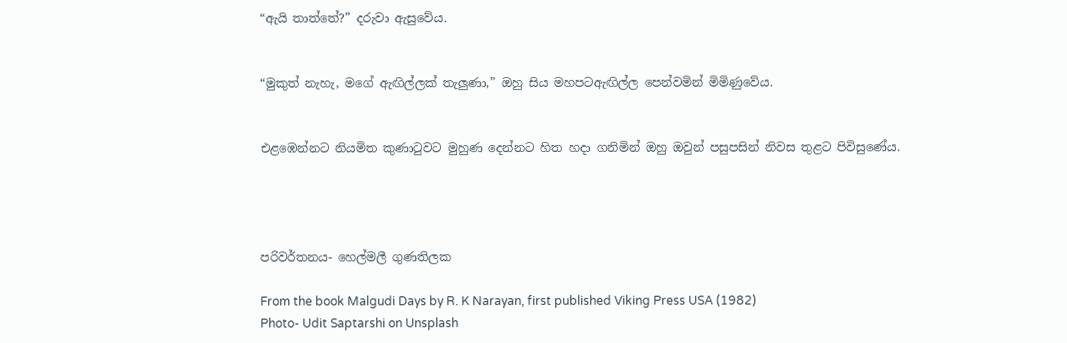“ඇයි තාත්තේ?” දරුවා ඇසුවේය.


“මුකුත් නැහැ, මගේ ඇඟිල්ලක් තැලුණා,” ඔහු සිය මහපටඇඟිල්ල පෙන්වමින් මිමිණුවේය.


එළඹෙන්නට නියමිත කුණාටුවට මුහුණ දෙන්නට හිත හදා ගනිමින් ඔහු ඔවුන් පසුපසින් නිවස තුළට පිවිසුණේය.




පරිවර්තනය- හෙල්මලී ගුණතිලක

From the book Malgudi Days by R. K Narayan, first published Viking Press USA (1982)
Photo- Udit Saptarshi on Unsplash